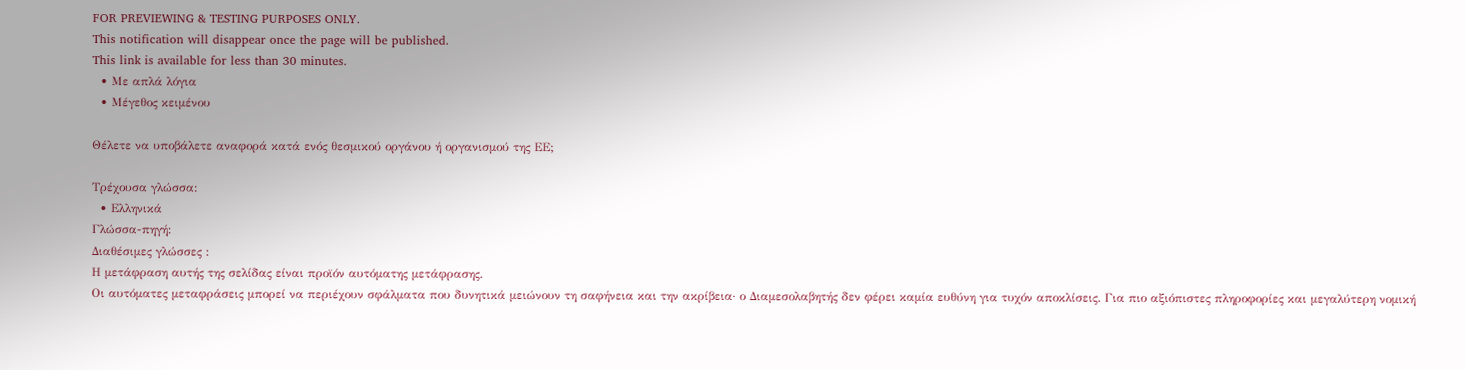FOR PREVIEWING & TESTING PURPOSES ONLY.
This notification will disappear once the page will be published.
This link is available for less than 30 minutes.
  • Με απλά λόγια
  • Μέγεθος κειμένου

Θέλετε να υποβάλετε αναφορά κατά ενός θεσμικού οργάνου ή οργανισμού της ΕΕ;

Τρέχουσα γλώσσα:
  • Ελληνικά
Γλώσσα-πηγή:
Διαθέσιμες γλώσσες :
Η μετάφραση αυτής της σελίδας είναι προϊόν αυτόματης μετάφρασης.
Οι αυτόματες μεταφράσεις μπορεί να περιέχουν σφάλματα που δυνητικά μειώνουν τη σαφήνεια και την ακρίβεια· ο Διαμεσολαβητής δεν φέρει καμία ευθύνη για τυχόν αποκλίσεις. Για πιο αξιόπιστες πληροφορίες και μεγαλύτερη νομική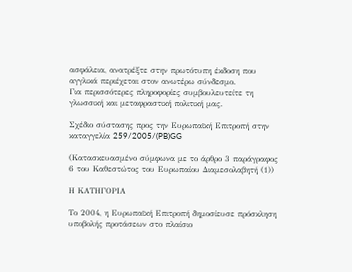ασφάλεια, ανατρέξτε στην πρωτότυπη έκδοση που αγγλικά περιέχεται στον ανωτέρω σύνδεσμο.
Για περισσότερες πληροφορίες συμβουλευτείτε τη γλωσσική και μεταφραστική πολιτική μας.

Σχέδιο σύστασης προς την Ευρωπαϊκή Επιτροπή στην καταγγελία 259/2005/(PB)GG

(Κατασκευασμένο σύμφωνα με το άρθρο 3 παράγραφος 6 του Καθεστώτος του Ευρωπαίου Διαμεσολαβητή (1))

Η ΚΑΤΗΓΟΡΙΑ

Το 2004, η Ευρωπαϊκή Επιτροπή δημοσίευσε πρόσκληση υποβολής προτάσεων στο πλαίσιο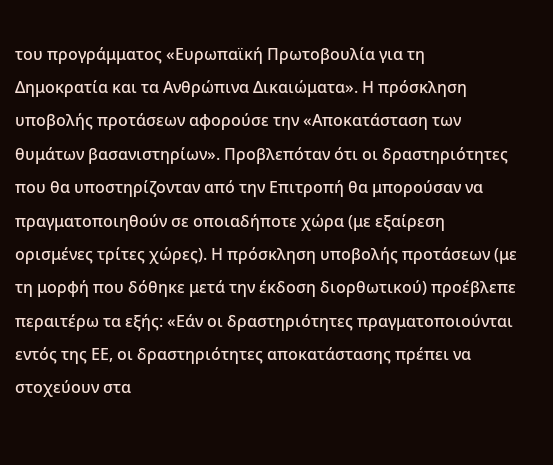του προγράμματος «Ευρωπαϊκή Πρωτοβουλία για τη Δημοκρατία και τα Ανθρώπινα Δικαιώματα». Η πρόσκληση υποβολής προτάσεων αφορούσε την «Αποκατάσταση των θυμάτων βασανιστηρίων». Προβλεπόταν ότι οι δραστηριότητες που θα υποστηρίζονταν από την Επιτροπή θα μπορούσαν να πραγματοποιηθούν σε οποιαδήποτε χώρα (με εξαίρεση ορισμένες τρίτες χώρες). Η πρόσκληση υποβολής προτάσεων (με τη μορφή που δόθηκε μετά την έκδοση διορθωτικού) προέβλεπε περαιτέρω τα εξής: «Εάν οι δραστηριότητες πραγματοποιούνται εντός της ΕΕ, οι δραστηριότητες αποκατάστασης πρέπει να στοχεύουν στα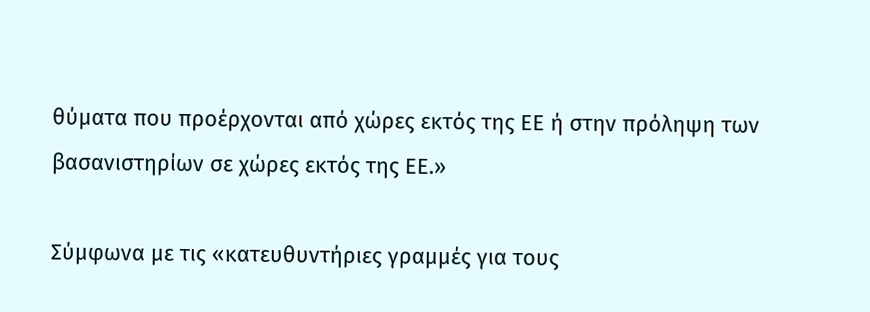θύματα που προέρχονται από χώρες εκτός της ΕΕ ή στην πρόληψη των βασανιστηρίων σε χώρες εκτός της ΕΕ.»

Σύμφωνα με τις «κατευθυντήριες γραμμές για τους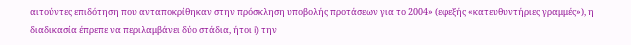αιτούντες επιδότηση που ανταποκρίθηκαν στην πρόσκληση υποβολής προτάσεων για το 2004» (εφεξής «κατευθυντήριες γραμμές»), η διαδικασία έπρεπε να περιλαμβάνει δύο στάδια, ήτοι i) την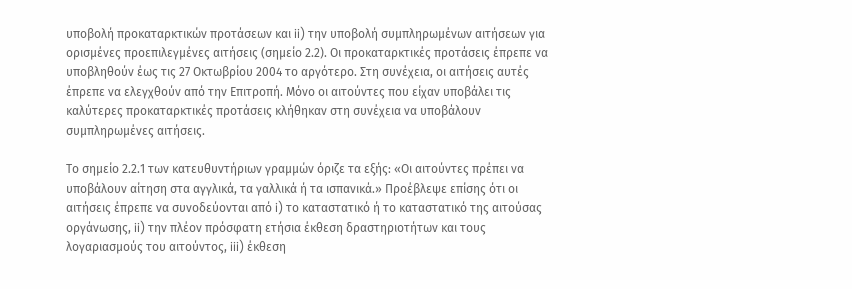υποβολή προκαταρκτικών προτάσεων και ii) την υποβολή συμπληρωμένων αιτήσεων για ορισμένες προεπιλεγμένες αιτήσεις (σημείο 2.2). Οι προκαταρκτικές προτάσεις έπρεπε να υποβληθούν έως τις 27 Οκτωβρίου 2004 το αργότερο. Στη συνέχεια, οι αιτήσεις αυτές έπρεπε να ελεγχθούν από την Επιτροπή. Μόνο οι αιτούντες που είχαν υποβάλει τις καλύτερες προκαταρκτικές προτάσεις κλήθηκαν στη συνέχεια να υποβάλουν συμπληρωμένες αιτήσεις.

Το σημείο 2.2.1 των κατευθυντήριων γραμμών όριζε τα εξής: «Οι αιτούντες πρέπει να υποβάλουν αίτηση στα αγγλικά, τα γαλλικά ή τα ισπανικά.» Προέβλεψε επίσης ότι οι αιτήσεις έπρεπε να συνοδεύονται από i) το καταστατικό ή το καταστατικό της αιτούσας οργάνωσης, ii) την πλέον πρόσφατη ετήσια έκθεση δραστηριοτήτων και τους λογαριασμούς του αιτούντος, iii) έκθεση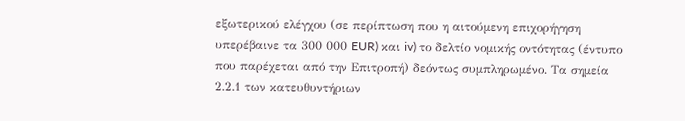εξωτερικού ελέγχου (σε περίπτωση που η αιτούμενη επιχορήγηση υπερέβαινε τα 300 000 EUR) και iv) το δελτίο νομικής οντότητας (έντυπο που παρέχεται από την Επιτροπή) δεόντως συμπληρωμένο. Τα σημεία 2.2.1 των κατευθυντήριων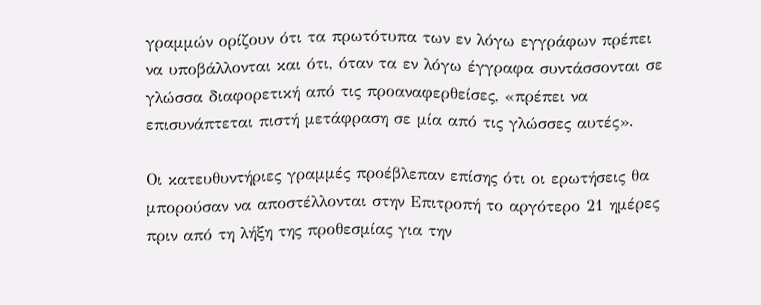γραμμών ορίζουν ότι τα πρωτότυπα των εν λόγω εγγράφων πρέπει να υποβάλλονται και ότι, όταν τα εν λόγω έγγραφα συντάσσονται σε γλώσσα διαφορετική από τις προαναφερθείσες, «πρέπει να επισυνάπτεται πιστή μετάφραση σε μία από τις γλώσσες αυτές».

Οι κατευθυντήριες γραμμές προέβλεπαν επίσης ότι οι ερωτήσεις θα μπορούσαν να αποστέλλονται στην Επιτροπή το αργότερο 21 ημέρες πριν από τη λήξη της προθεσμίας για την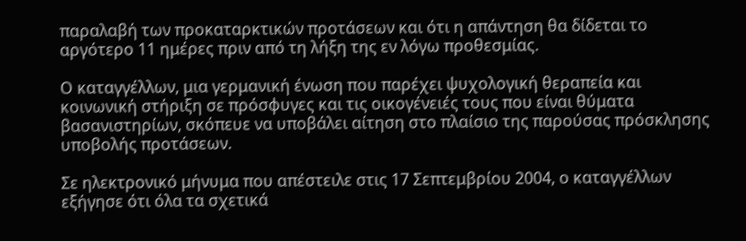παραλαβή των προκαταρκτικών προτάσεων και ότι η απάντηση θα δίδεται το αργότερο 11 ημέρες πριν από τη λήξη της εν λόγω προθεσμίας.

Ο καταγγέλλων, μια γερμανική ένωση που παρέχει ψυχολογική θεραπεία και κοινωνική στήριξη σε πρόσφυγες και τις οικογένειές τους που είναι θύματα βασανιστηρίων, σκόπευε να υποβάλει αίτηση στο πλαίσιο της παρούσας πρόσκλησης υποβολής προτάσεων.

Σε ηλεκτρονικό μήνυμα που απέστειλε στις 17 Σεπτεμβρίου 2004, ο καταγγέλλων εξήγησε ότι όλα τα σχετικά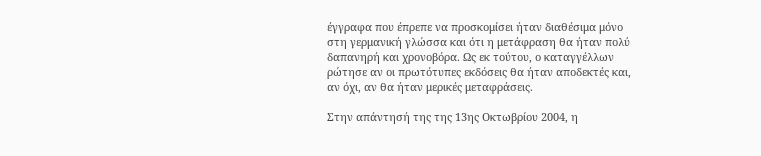έγγραφα που έπρεπε να προσκομίσει ήταν διαθέσιμα μόνο στη γερμανική γλώσσα και ότι η μετάφραση θα ήταν πολύ δαπανηρή και χρονοβόρα. Ως εκ τούτου, ο καταγγέλλων ρώτησε αν οι πρωτότυπες εκδόσεις θα ήταν αποδεκτές και, αν όχι, αν θα ήταν μερικές μεταφράσεις.

Στην απάντησή της της 13ης Οκτωβρίου 2004, η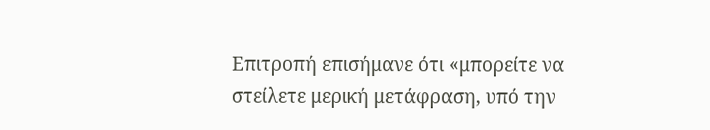Επιτροπή επισήμανε ότι «μπορείτε να στείλετε μερική μετάφραση, υπό την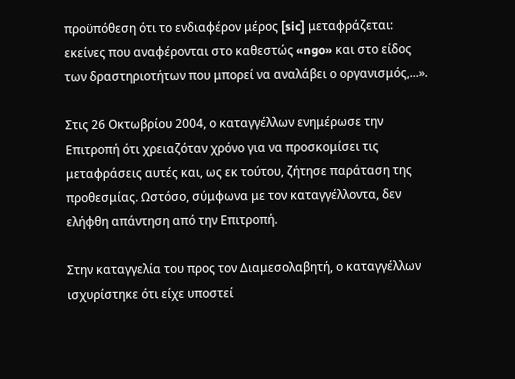προϋπόθεση ότι το ενδιαφέρον μέρος [sic] μεταφράζεται: εκείνες που αναφέρονται στο καθεστώς «ngo» και στο είδος των δραστηριοτήτων που μπορεί να αναλάβει ο οργανισμός,...».

Στις 26 Οκτωβρίου 2004, ο καταγγέλλων ενημέρωσε την Επιτροπή ότι χρειαζόταν χρόνο για να προσκομίσει τις μεταφράσεις αυτές και, ως εκ τούτου, ζήτησε παράταση της προθεσμίας. Ωστόσο, σύμφωνα με τον καταγγέλλοντα, δεν ελήφθη απάντηση από την Επιτροπή.

Στην καταγγελία του προς τον Διαμεσολαβητή, ο καταγγέλλων ισχυρίστηκε ότι είχε υποστεί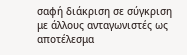σαφή διάκριση σε σύγκριση με άλλους ανταγωνιστές ως αποτέλεσμα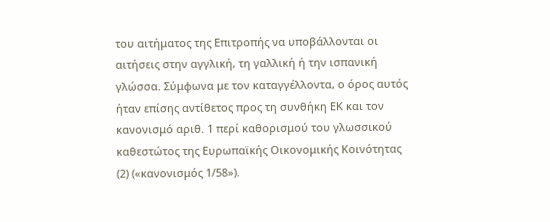του αιτήματος της Επιτροπής να υποβάλλονται οι αιτήσεις στην αγγλική, τη γαλλική ή την ισπανική γλώσσα. Σύμφωνα με τον καταγγέλλοντα, ο όρος αυτός ήταν επίσης αντίθετος προς τη συνθήκη ΕΚ και τον κανονισμό αριθ. 1 περί καθορισμού του γλωσσικού καθεστώτος της Ευρωπαϊκής Οικονομικής Κοινότητας (2) («κανονισμός 1/58»).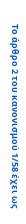Το άρθρο 2 του κανονισμού 1/58 έχει ως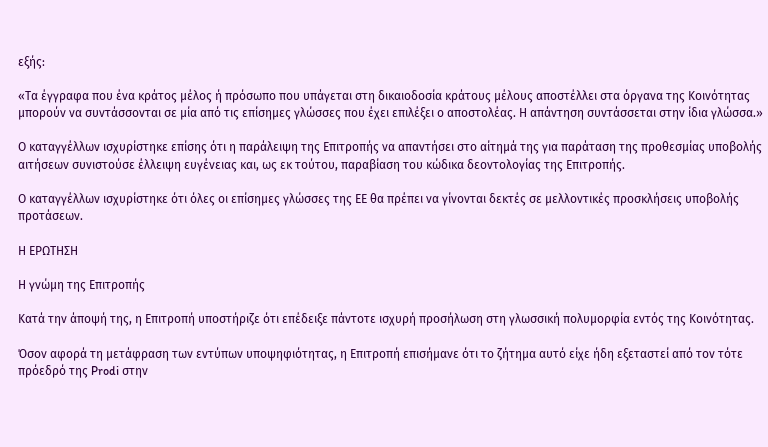εξής:

«Τα έγγραφα που ένα κράτος μέλος ή πρόσωπο που υπάγεται στη δικαιοδοσία κράτους μέλους αποστέλλει στα όργανα της Κοινότητας μπορούν να συντάσσονται σε μία από τις επίσημες γλώσσες που έχει επιλέξει ο αποστολέας. Η απάντηση συντάσσεται στην ίδια γλώσσα.»

Ο καταγγέλλων ισχυρίστηκε επίσης ότι η παράλειψη της Επιτροπής να απαντήσει στο αίτημά της για παράταση της προθεσμίας υποβολής αιτήσεων συνιστούσε έλλειψη ευγένειας και, ως εκ τούτου, παραβίαση του κώδικα δεοντολογίας της Επιτροπής.

Ο καταγγέλλων ισχυρίστηκε ότι όλες οι επίσημες γλώσσες της ΕΕ θα πρέπει να γίνονται δεκτές σε μελλοντικές προσκλήσεις υποβολής προτάσεων.

Η ΕΡΩΤΗΣΗ

Η γνώμη της Επιτροπής

Κατά την άποψή της, η Επιτροπή υποστήριζε ότι επέδειξε πάντοτε ισχυρή προσήλωση στη γλωσσική πολυμορφία εντός της Κοινότητας.

Όσον αφορά τη μετάφραση των εντύπων υποψηφιότητας, η Επιτροπή επισήμανε ότι το ζήτημα αυτό είχε ήδη εξεταστεί από τον τότε πρόεδρό της Prodi στην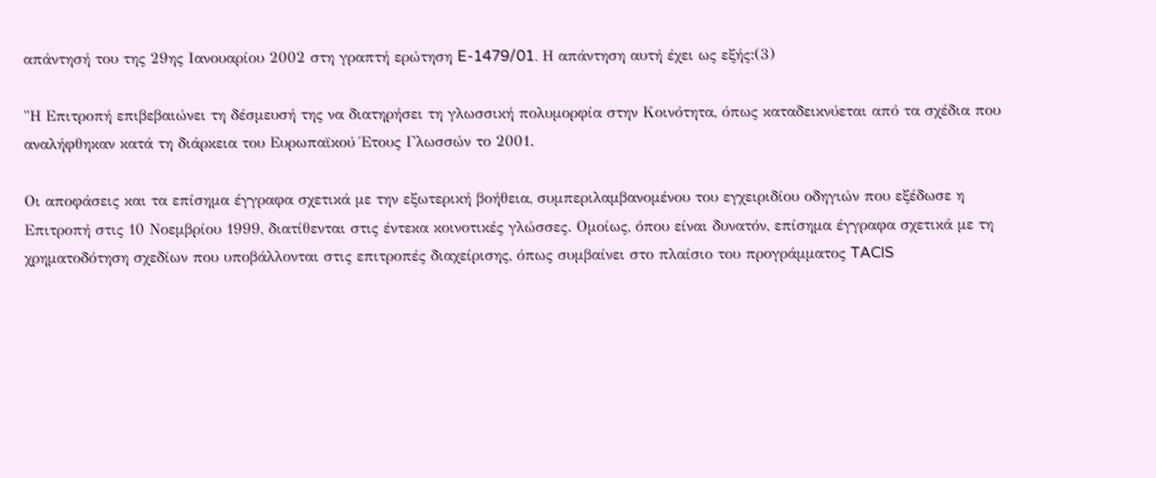απάντησή του της 29ης Ιανουαρίου 2002 στη γραπτή ερώτηση E-1479/01. Η απάντηση αυτή έχει ως εξής:(3)

"Η Επιτροπή επιβεβαιώνει τη δέσμευσή της να διατηρήσει τη γλωσσική πολυμορφία στην Κοινότητα, όπως καταδεικνύεται από τα σχέδια που αναλήφθηκαν κατά τη διάρκεια του Ευρωπαϊκού Έτους Γλωσσών το 2001.

Οι αποφάσεις και τα επίσημα έγγραφα σχετικά με την εξωτερική βοήθεια, συμπεριλαμβανομένου του εγχειριδίου οδηγιών που εξέδωσε η Επιτροπή στις 10 Νοεμβρίου 1999, διατίθενται στις έντεκα κοινοτικές γλώσσες. Ομοίως, όπου είναι δυνατόν, επίσημα έγγραφα σχετικά με τη χρηματοδότηση σχεδίων που υποβάλλονται στις επιτροπές διαχείρισης, όπως συμβαίνει στο πλαίσιο του προγράμματος TACIS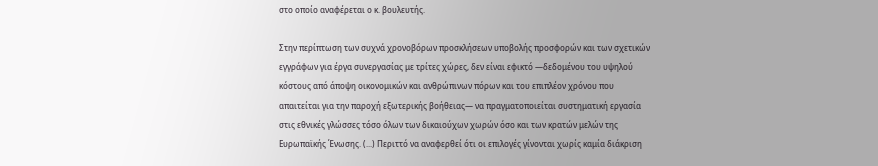στο οποίο αναφέρεται ο κ. βουλευτής.

Στην περίπτωση των συχνά χρονοβόρων προσκλήσεων υποβολής προσφορών και των σχετικών εγγράφων για έργα συνεργασίας με τρίτες χώρες, δεν είναι εφικτό —δεδομένου του υψηλού κόστους από άποψη οικονομικών και ανθρώπινων πόρων και του επιπλέον χρόνου που απαιτείται για την παροχή εξωτερικής βοήθειας— να πραγματοποιείται συστηματική εργασία στις εθνικές γλώσσες τόσο όλων των δικαιούχων χωρών όσο και των κρατών μελών της Ευρωπαϊκής Ένωσης. (...) Περιττό να αναφερθεί ότι οι επιλογές γίνονται χωρίς καμία διάκριση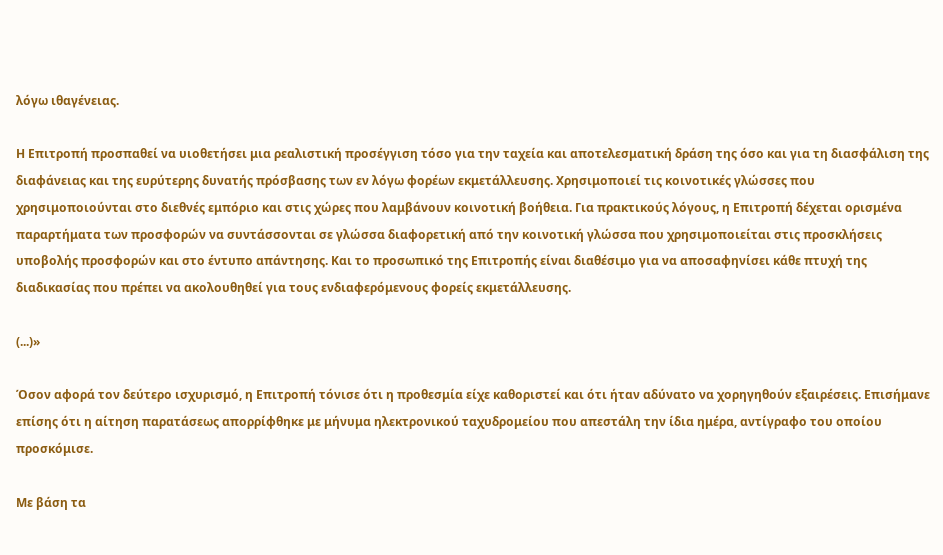λόγω ιθαγένειας.

Η Επιτροπή προσπαθεί να υιοθετήσει μια ρεαλιστική προσέγγιση τόσο για την ταχεία και αποτελεσματική δράση της όσο και για τη διασφάλιση της διαφάνειας και της ευρύτερης δυνατής πρόσβασης των εν λόγω φορέων εκμετάλλευσης. Χρησιμοποιεί τις κοινοτικές γλώσσες που χρησιμοποιούνται στο διεθνές εμπόριο και στις χώρες που λαμβάνουν κοινοτική βοήθεια. Για πρακτικούς λόγους, η Επιτροπή δέχεται ορισμένα παραρτήματα των προσφορών να συντάσσονται σε γλώσσα διαφορετική από την κοινοτική γλώσσα που χρησιμοποιείται στις προσκλήσεις υποβολής προσφορών και στο έντυπο απάντησης. Και το προσωπικό της Επιτροπής είναι διαθέσιμο για να αποσαφηνίσει κάθε πτυχή της διαδικασίας που πρέπει να ακολουθηθεί για τους ενδιαφερόμενους φορείς εκμετάλλευσης.

(...)»

Όσον αφορά τον δεύτερο ισχυρισμό, η Επιτροπή τόνισε ότι η προθεσμία είχε καθοριστεί και ότι ήταν αδύνατο να χορηγηθούν εξαιρέσεις. Επισήμανε επίσης ότι η αίτηση παρατάσεως απορρίφθηκε με μήνυμα ηλεκτρονικού ταχυδρομείου που απεστάλη την ίδια ημέρα, αντίγραφο του οποίου προσκόμισε.

Με βάση τα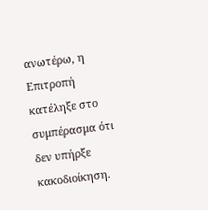ανωτέρω, η Επιτροπή κατέληξε στο συμπέρασμα ότι δεν υπήρξε κακοδιοίκηση.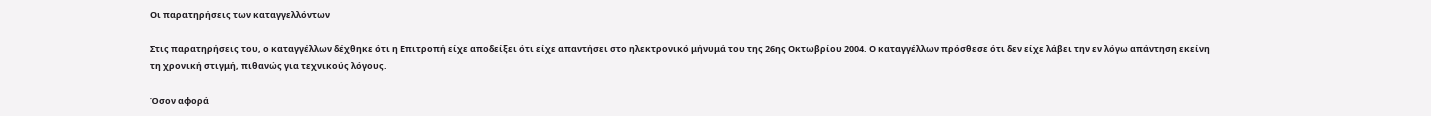Οι παρατηρήσεις των καταγγελλόντων

Στις παρατηρήσεις του, ο καταγγέλλων δέχθηκε ότι η Επιτροπή είχε αποδείξει ότι είχε απαντήσει στο ηλεκτρονικό μήνυμά του της 26ης Οκτωβρίου 2004. Ο καταγγέλλων πρόσθεσε ότι δεν είχε λάβει την εν λόγω απάντηση εκείνη τη χρονική στιγμή, πιθανώς για τεχνικούς λόγους.

Όσον αφορά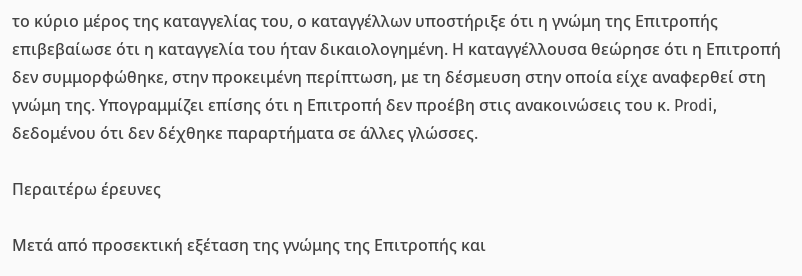το κύριο μέρος της καταγγελίας του, ο καταγγέλλων υποστήριξε ότι η γνώμη της Επιτροπής επιβεβαίωσε ότι η καταγγελία του ήταν δικαιολογημένη. Η καταγγέλλουσα θεώρησε ότι η Επιτροπή δεν συμμορφώθηκε, στην προκειμένη περίπτωση, με τη δέσμευση στην οποία είχε αναφερθεί στη γνώμη της. Υπογραμμίζει επίσης ότι η Επιτροπή δεν προέβη στις ανακοινώσεις του κ. Prodi, δεδομένου ότι δεν δέχθηκε παραρτήματα σε άλλες γλώσσες.

Περαιτέρω έρευνες

Μετά από προσεκτική εξέταση της γνώμης της Επιτροπής και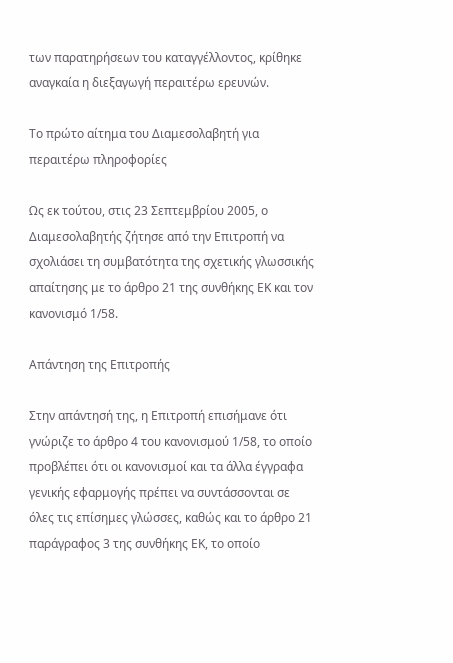των παρατηρήσεων του καταγγέλλοντος, κρίθηκε αναγκαία η διεξαγωγή περαιτέρω ερευνών.

Το πρώτο αίτημα του Διαμεσολαβητή για περαιτέρω πληροφορίες

Ως εκ τούτου, στις 23 Σεπτεμβρίου 2005, ο Διαμεσολαβητής ζήτησε από την Επιτροπή να σχολιάσει τη συμβατότητα της σχετικής γλωσσικής απαίτησης με το άρθρο 21 της συνθήκης ΕΚ και τον κανονισμό 1/58.

Απάντηση της Επιτροπής

Στην απάντησή της, η Επιτροπή επισήμανε ότι γνώριζε το άρθρο 4 του κανονισμού 1/58, το οποίο προβλέπει ότι οι κανονισμοί και τα άλλα έγγραφα γενικής εφαρμογής πρέπει να συντάσσονται σε όλες τις επίσημες γλώσσες, καθώς και το άρθρο 21 παράγραφος 3 της συνθήκης ΕΚ, το οποίο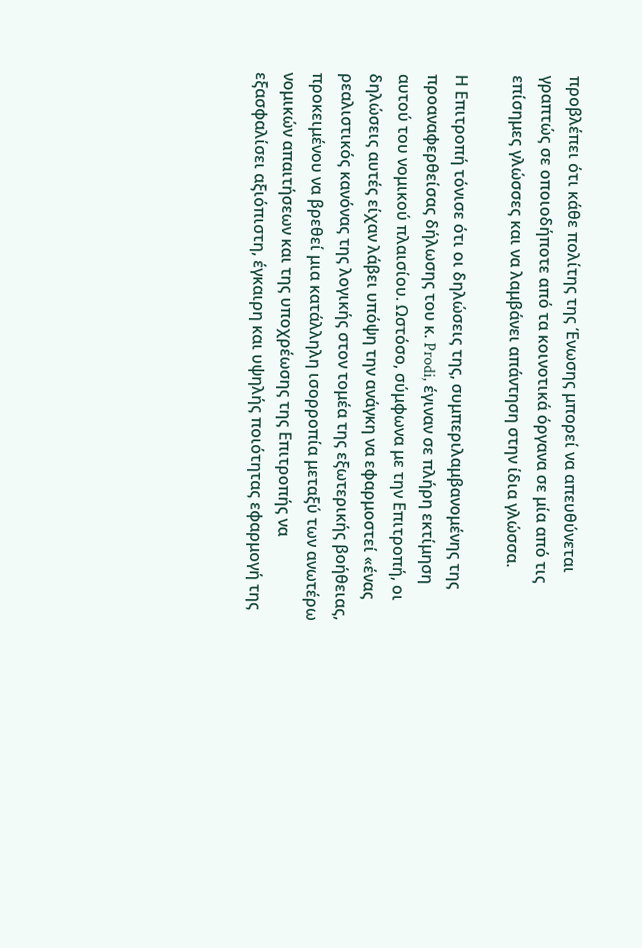προβλέπει ότι κάθε πολίτης της Ένωσης μπορεί να απευθύνεται γραπτώς σε οποιοδήποτε από τα κοινοτικά όργανα σε μία από τις επίσημες γλώσσες και να λαμβάνει απάντηση στην ίδια γλώσσα.

Η Επιτροπή τόνισε ότι οι δηλώσεις της, συμπεριλαμβανομένης της προαναφερθείσας δήλωσης του κ. Prodi, έγιναν σε πλήρη εκτίμηση αυτού του νομικού πλαισίου. Ωστόσο, σύμφωνα με την Επιτροπή, οι δηλώσεις αυτές είχαν λάβει υπόψη την ανάγκη να εφαρμοστεί «ένας ρεαλιστικός κανόνας της λογικής στον τομέα της εξωτερικής βοήθειας, προκειμένου να βρεθεί μια κατάλληλη ισορροπία μεταξύ των ανωτέρω νομικών απαιτήσεων και της υποχρέωσης της Επιτροπής να εξασφαλίσει αξιόπιστη, έγκαιρη και υψηλής ποιότητας εφαρμογή της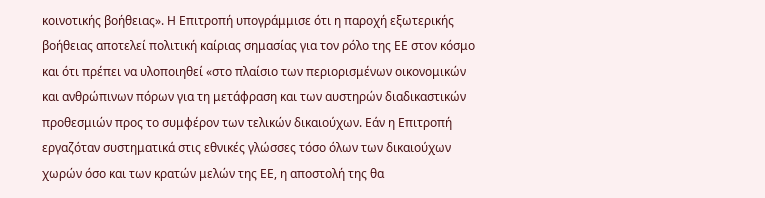κοινοτικής βοήθειας». Η Επιτροπή υπογράμμισε ότι η παροχή εξωτερικής βοήθειας αποτελεί πολιτική καίριας σημασίας για τον ρόλο της ΕΕ στον κόσμο και ότι πρέπει να υλοποιηθεί «στο πλαίσιο των περιορισμένων οικονομικών και ανθρώπινων πόρων για τη μετάφραση και των αυστηρών διαδικαστικών προθεσμιών προς το συμφέρον των τελικών δικαιούχων. Εάν η Επιτροπή εργαζόταν συστηματικά στις εθνικές γλώσσες τόσο όλων των δικαιούχων χωρών όσο και των κρατών μελών της ΕΕ, η αποστολή της θα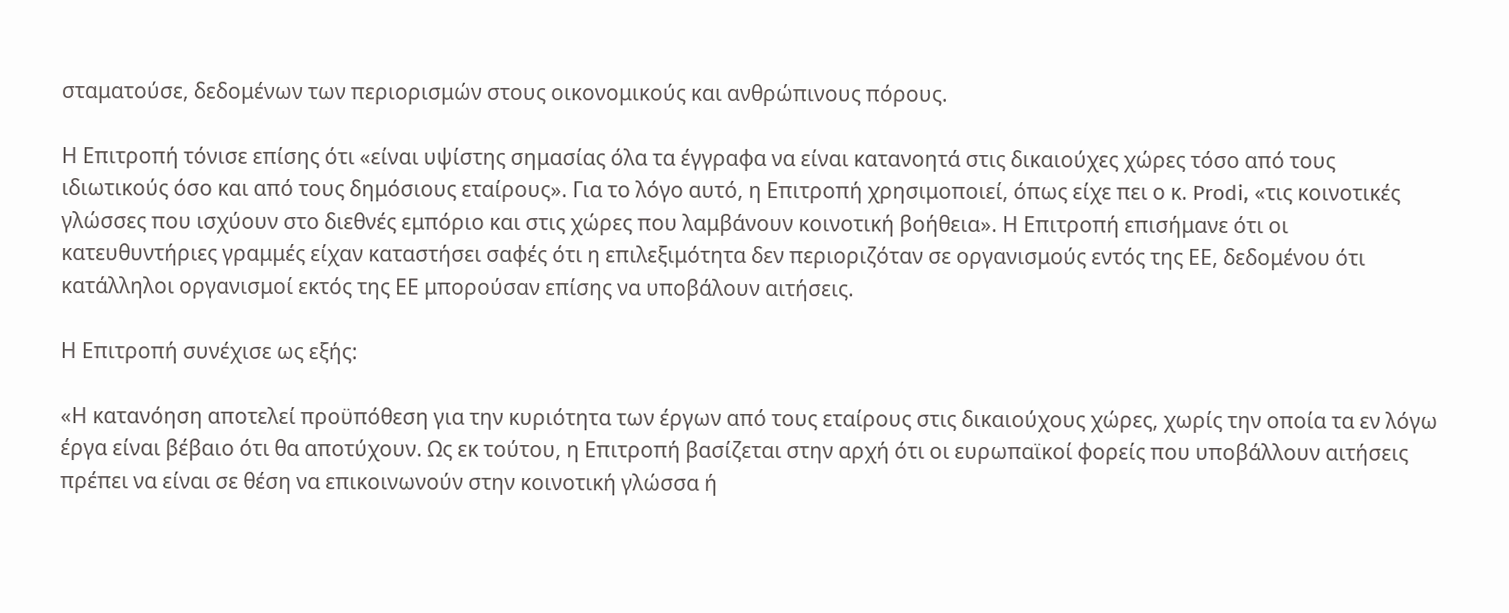σταματούσε, δεδομένων των περιορισμών στους οικονομικούς και ανθρώπινους πόρους.

Η Επιτροπή τόνισε επίσης ότι «είναι υψίστης σημασίας όλα τα έγγραφα να είναι κατανοητά στις δικαιούχες χώρες τόσο από τους ιδιωτικούς όσο και από τους δημόσιους εταίρους». Για το λόγο αυτό, η Επιτροπή χρησιμοποιεί, όπως είχε πει ο κ. Prodi, «τις κοινοτικές γλώσσες που ισχύουν στο διεθνές εμπόριο και στις χώρες που λαμβάνουν κοινοτική βοήθεια». Η Επιτροπή επισήμανε ότι οι κατευθυντήριες γραμμές είχαν καταστήσει σαφές ότι η επιλεξιμότητα δεν περιοριζόταν σε οργανισμούς εντός της ΕΕ, δεδομένου ότι κατάλληλοι οργανισμοί εκτός της ΕΕ μπορούσαν επίσης να υποβάλουν αιτήσεις.

Η Επιτροπή συνέχισε ως εξής:

«Η κατανόηση αποτελεί προϋπόθεση για την κυριότητα των έργων από τους εταίρους στις δικαιούχους χώρες, χωρίς την οποία τα εν λόγω έργα είναι βέβαιο ότι θα αποτύχουν. Ως εκ τούτου, η Επιτροπή βασίζεται στην αρχή ότι οι ευρωπαϊκοί φορείς που υποβάλλουν αιτήσεις πρέπει να είναι σε θέση να επικοινωνούν στην κοινοτική γλώσσα ή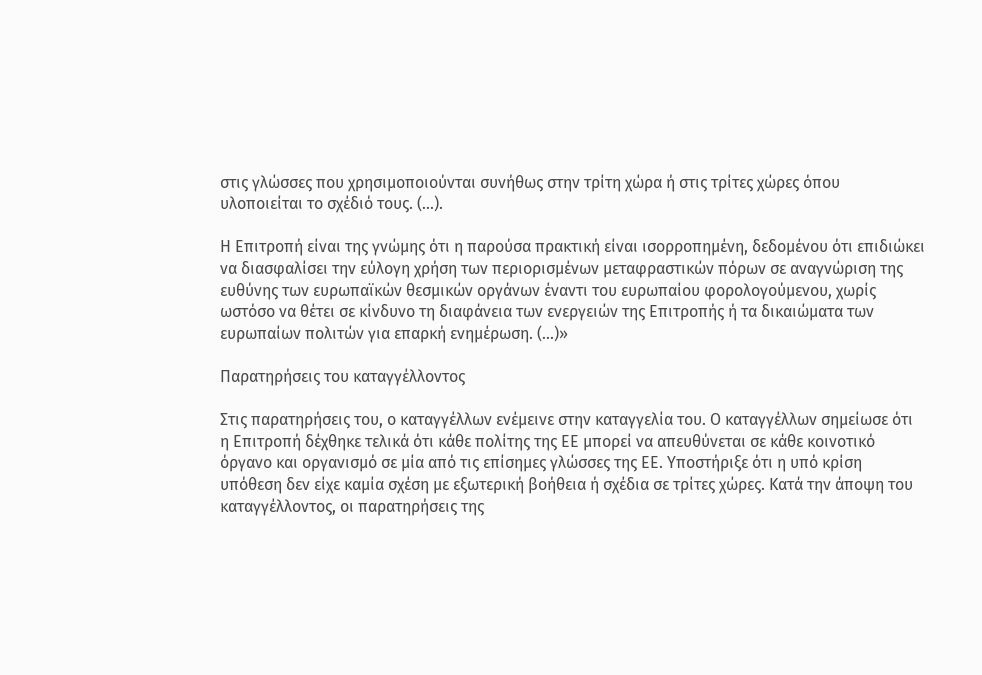στις γλώσσες που χρησιμοποιούνται συνήθως στην τρίτη χώρα ή στις τρίτες χώρες όπου υλοποιείται το σχέδιό τους. (...).

Η Επιτροπή είναι της γνώμης ότι η παρούσα πρακτική είναι ισορροπημένη, δεδομένου ότι επιδιώκει να διασφαλίσει την εύλογη χρήση των περιορισμένων μεταφραστικών πόρων σε αναγνώριση της ευθύνης των ευρωπαϊκών θεσμικών οργάνων έναντι του ευρωπαίου φορολογούμενου, χωρίς ωστόσο να θέτει σε κίνδυνο τη διαφάνεια των ενεργειών της Επιτροπής ή τα δικαιώματα των ευρωπαίων πολιτών για επαρκή ενημέρωση. (...)»

Παρατηρήσεις του καταγγέλλοντος

Στις παρατηρήσεις του, ο καταγγέλλων ενέμεινε στην καταγγελία του. Ο καταγγέλλων σημείωσε ότι η Επιτροπή δέχθηκε τελικά ότι κάθε πολίτης της ΕΕ μπορεί να απευθύνεται σε κάθε κοινοτικό όργανο και οργανισμό σε μία από τις επίσημες γλώσσες της ΕΕ. Υποστήριξε ότι η υπό κρίση υπόθεση δεν είχε καμία σχέση με εξωτερική βοήθεια ή σχέδια σε τρίτες χώρες. Κατά την άποψη του καταγγέλλοντος, οι παρατηρήσεις της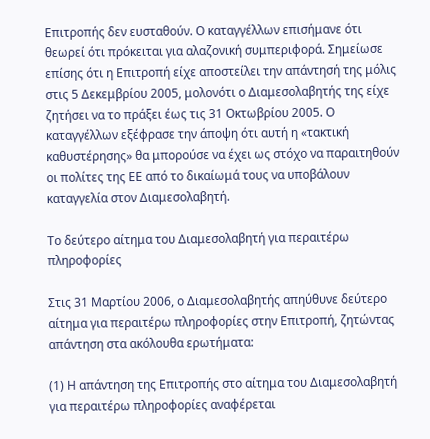Επιτροπής δεν ευσταθούν. Ο καταγγέλλων επισήμανε ότι θεωρεί ότι πρόκειται για αλαζονική συμπεριφορά. Σημείωσε επίσης ότι η Επιτροπή είχε αποστείλει την απάντησή της μόλις στις 5 Δεκεμβρίου 2005, μολονότι ο Διαμεσολαβητής της είχε ζητήσει να το πράξει έως τις 31 Οκτωβρίου 2005. Ο καταγγέλλων εξέφρασε την άποψη ότι αυτή η «τακτική καθυστέρησης» θα μπορούσε να έχει ως στόχο να παραιτηθούν οι πολίτες της ΕΕ από το δικαίωμά τους να υποβάλουν καταγγελία στον Διαμεσολαβητή.

Το δεύτερο αίτημα του Διαμεσολαβητή για περαιτέρω πληροφορίες

Στις 31 Μαρτίου 2006, ο Διαμεσολαβητής απηύθυνε δεύτερο αίτημα για περαιτέρω πληροφορίες στην Επιτροπή, ζητώντας απάντηση στα ακόλουθα ερωτήματα:

(1) Η απάντηση της Επιτροπής στο αίτημα του Διαμεσολαβητή για περαιτέρω πληροφορίες αναφέρεται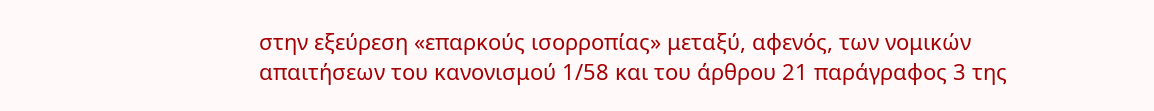στην εξεύρεση «επαρκούς ισορροπίας» μεταξύ, αφενός, των νομικών απαιτήσεων του κανονισμού 1/58 και του άρθρου 21 παράγραφος 3 της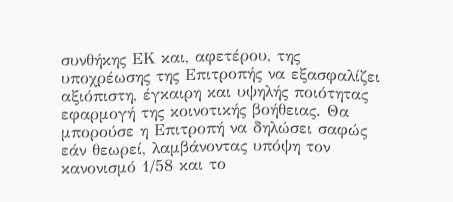συνθήκης ΕΚ και, αφετέρου, της υποχρέωσης της Επιτροπής να εξασφαλίζει αξιόπιστη, έγκαιρη και υψηλής ποιότητας εφαρμογή της κοινοτικής βοήθειας. Θα μπορούσε η Επιτροπή να δηλώσει σαφώς εάν θεωρεί, λαμβάνοντας υπόψη τον κανονισμό 1/58 και το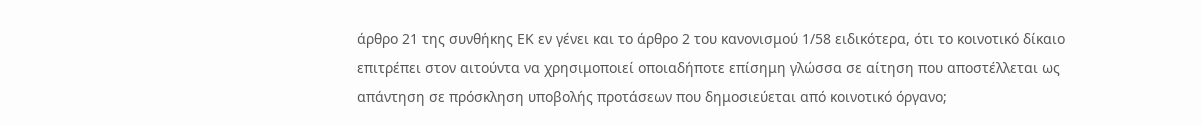άρθρο 21 της συνθήκης ΕΚ εν γένει και το άρθρο 2 του κανονισμού 1/58 ειδικότερα, ότι το κοινοτικό δίκαιο επιτρέπει στον αιτούντα να χρησιμοποιεί οποιαδήποτε επίσημη γλώσσα σε αίτηση που αποστέλλεται ως απάντηση σε πρόσκληση υποβολής προτάσεων που δημοσιεύεται από κοινοτικό όργανο;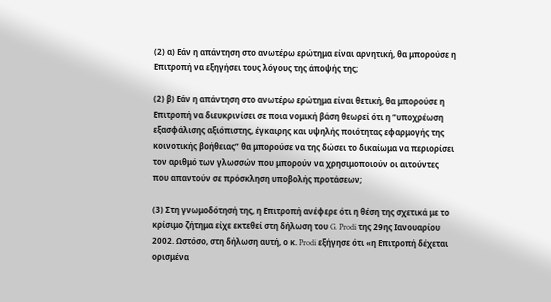(2) α) Εάν η απάντηση στο ανωτέρω ερώτημα είναι αρνητική, θα μπορούσε η Επιτροπή να εξηγήσει τους λόγους της άποψής της;

(2) β) Εάν η απάντηση στο ανωτέρω ερώτημα είναι θετική, θα μπορούσε η Επιτροπή να διευκρινίσει σε ποια νομική βάση θεωρεί ότι η “υποχρέωση εξασφάλισης αξιόπιστης, έγκαιρης και υψηλής ποιότητας εφαρμογής της κοινοτικής βοήθειας” θα μπορούσε να της δώσει το δικαίωμα να περιορίσει τον αριθμό των γλωσσών που μπορούν να χρησιμοποιούν οι αιτούντες που απαντούν σε πρόσκληση υποβολής προτάσεων;

(3) Στη γνωμοδότησή της, η Επιτροπή ανέφερε ότι η θέση της σχετικά με το κρίσιμο ζήτημα είχε εκτεθεί στη δήλωση του G. Prodi της 29ης Ιανουαρίου 2002. Ωστόσο, στη δήλωση αυτή, ο κ. Prodi εξήγησε ότι «η Επιτροπή δέχεται ορισμένα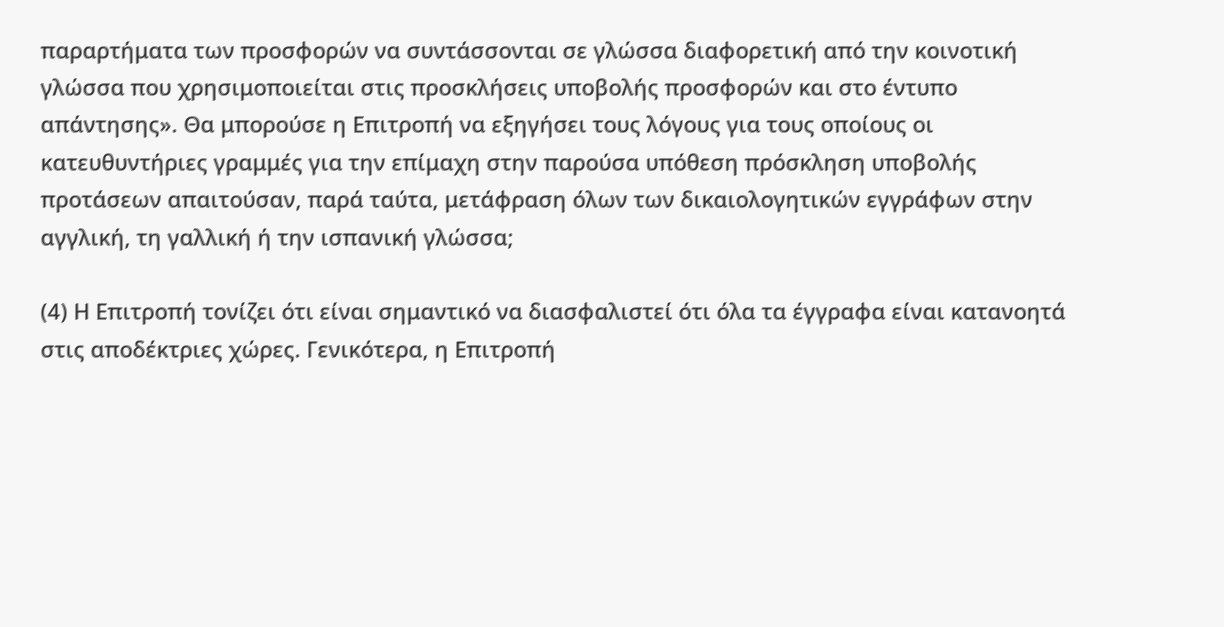παραρτήματα των προσφορών να συντάσσονται σε γλώσσα διαφορετική από την κοινοτική γλώσσα που χρησιμοποιείται στις προσκλήσεις υποβολής προσφορών και στο έντυπο απάντησης». Θα μπορούσε η Επιτροπή να εξηγήσει τους λόγους για τους οποίους οι κατευθυντήριες γραμμές για την επίμαχη στην παρούσα υπόθεση πρόσκληση υποβολής προτάσεων απαιτούσαν, παρά ταύτα, μετάφραση όλων των δικαιολογητικών εγγράφων στην αγγλική, τη γαλλική ή την ισπανική γλώσσα;

(4) Η Επιτροπή τονίζει ότι είναι σημαντικό να διασφαλιστεί ότι όλα τα έγγραφα είναι κατανοητά στις αποδέκτριες χώρες. Γενικότερα, η Επιτροπή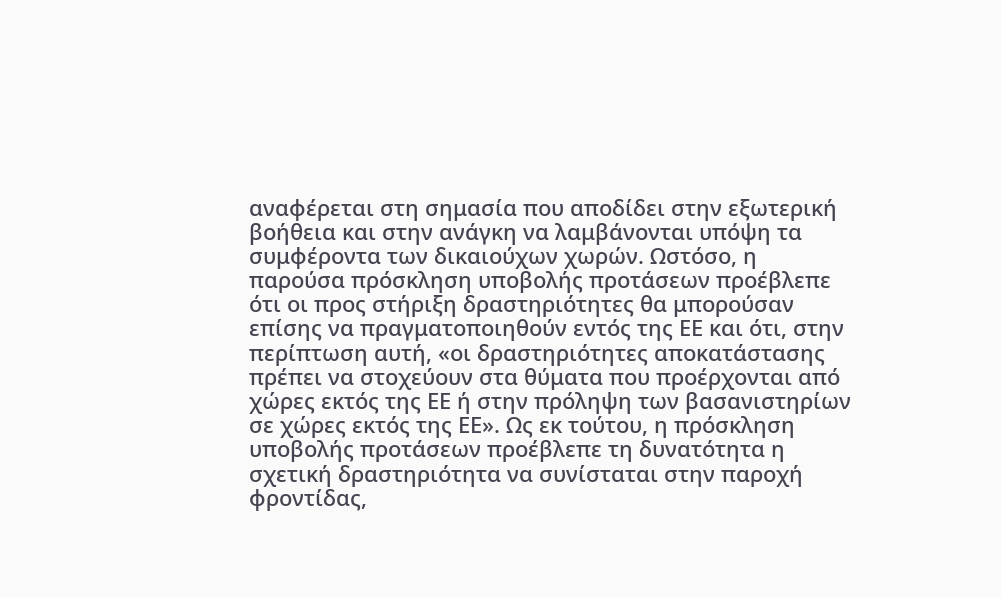αναφέρεται στη σημασία που αποδίδει στην εξωτερική βοήθεια και στην ανάγκη να λαμβάνονται υπόψη τα συμφέροντα των δικαιούχων χωρών. Ωστόσο, η παρούσα πρόσκληση υποβολής προτάσεων προέβλεπε ότι οι προς στήριξη δραστηριότητες θα μπορούσαν επίσης να πραγματοποιηθούν εντός της ΕΕ και ότι, στην περίπτωση αυτή, «οι δραστηριότητες αποκατάστασης πρέπει να στοχεύουν στα θύματα που προέρχονται από χώρες εκτός της ΕΕ ή στην πρόληψη των βασανιστηρίων σε χώρες εκτός της ΕΕ». Ως εκ τούτου, η πρόσκληση υποβολής προτάσεων προέβλεπε τη δυνατότητα η σχετική δραστηριότητα να συνίσταται στην παροχή φροντίδας,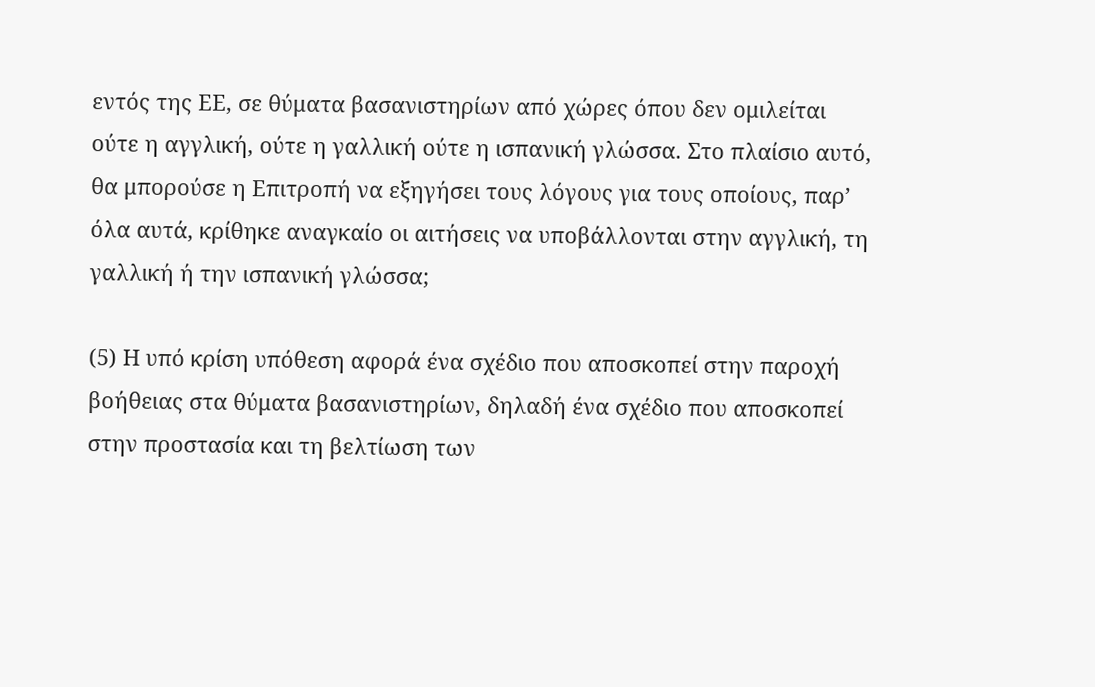εντός της ΕΕ, σε θύματα βασανιστηρίων από χώρες όπου δεν ομιλείται ούτε η αγγλική, ούτε η γαλλική ούτε η ισπανική γλώσσα. Στο πλαίσιο αυτό, θα μπορούσε η Επιτροπή να εξηγήσει τους λόγους για τους οποίους, παρ’ όλα αυτά, κρίθηκε αναγκαίο οι αιτήσεις να υποβάλλονται στην αγγλική, τη γαλλική ή την ισπανική γλώσσα;

(5) Η υπό κρίση υπόθεση αφορά ένα σχέδιο που αποσκοπεί στην παροχή βοήθειας στα θύματα βασανιστηρίων, δηλαδή ένα σχέδιο που αποσκοπεί στην προστασία και τη βελτίωση των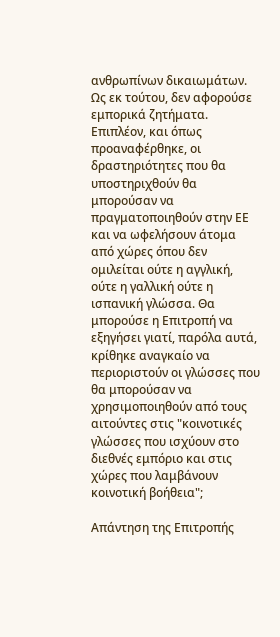ανθρωπίνων δικαιωμάτων. Ως εκ τούτου, δεν αφορούσε εμπορικά ζητήματα. Επιπλέον, και όπως προαναφέρθηκε, οι δραστηριότητες που θα υποστηριχθούν θα μπορούσαν να πραγματοποιηθούν στην ΕΕ και να ωφελήσουν άτομα από χώρες όπου δεν ομιλείται ούτε η αγγλική, ούτε η γαλλική ούτε η ισπανική γλώσσα. Θα μπορούσε η Επιτροπή να εξηγήσει γιατί, παρόλα αυτά, κρίθηκε αναγκαίο να περιοριστούν οι γλώσσες που θα μπορούσαν να χρησιμοποιηθούν από τους αιτούντες στις "κοινοτικές γλώσσες που ισχύουν στο διεθνές εμπόριο και στις χώρες που λαμβάνουν κοινοτική βοήθεια";

Απάντηση της Επιτροπής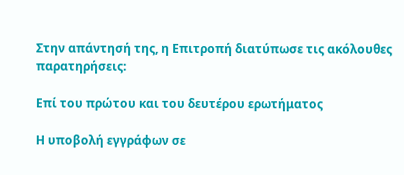Στην απάντησή της, η Επιτροπή διατύπωσε τις ακόλουθες παρατηρήσεις:

Επί του πρώτου και του δευτέρου ερωτήματος

Η υποβολή εγγράφων σε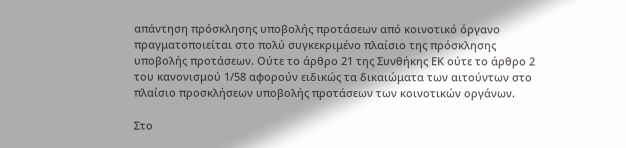απάντηση πρόσκλησης υποβολής προτάσεων από κοινοτικό όργανο πραγματοποιείται στο πολύ συγκεκριμένο πλαίσιο της πρόσκλησης υποβολής προτάσεων. Ούτε το άρθρο 21 της Συνθήκης ΕΚ ούτε το άρθρο 2 του κανονισμού 1/58 αφορούν ειδικώς τα δικαιώματα των αιτούντων στο πλαίσιο προσκλήσεων υποβολής προτάσεων των κοινοτικών οργάνων.

Στο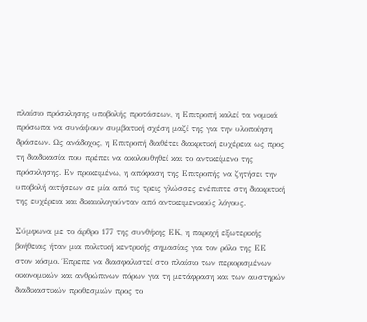πλαίσιο πρόσκλησης υποβολής προτάσεων, η Επιτροπή καλεί τα νομικά πρόσωπα να συνάψουν συμβατική σχέση μαζί της για την υλοποίηση δράσεων. Ως ανάδοχος, η Επιτροπή διαθέτει διακριτική ευχέρεια ως προς τη διαδικασία που πρέπει να ακολουθηθεί και το αντικείμενο της πρόσκλησης. Εν προκειμένω, η απόφαση της Επιτροπής να ζητήσει την υποβολή αιτήσεων σε μία από τις τρεις γλώσσες ενέπιπτε στη διακριτική της ευχέρεια και δικαιολογούνταν από αντικειμενικούς λόγους.

Σύμφωνα με το άρθρο 177 της συνθήκης ΕΚ, η παροχή εξωτερικής βοήθειας ήταν μια πολιτική κεντρικής σημασίας για τον ρόλο της ΕΕ στον κόσμο. Έπρεπε να διασφαλιστεί στο πλαίσιο των περιορισμένων οικονομικών και ανθρώπινων πόρων για τη μετάφραση και των αυστηρών διαδικαστικών προθεσμιών προς το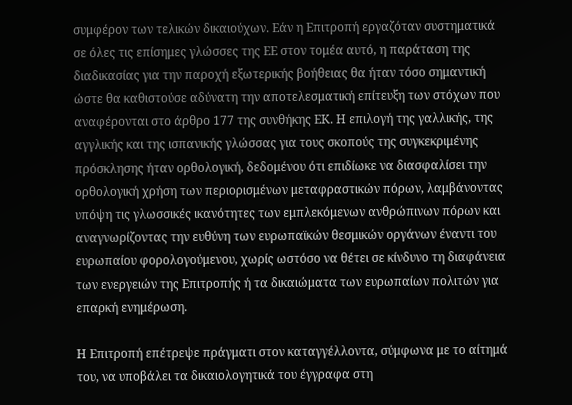συμφέρον των τελικών δικαιούχων. Εάν η Επιτροπή εργαζόταν συστηματικά σε όλες τις επίσημες γλώσσες της ΕΕ στον τομέα αυτό, η παράταση της διαδικασίας για την παροχή εξωτερικής βοήθειας θα ήταν τόσο σημαντική ώστε θα καθιστούσε αδύνατη την αποτελεσματική επίτευξη των στόχων που αναφέρονται στο άρθρο 177 της συνθήκης ΕΚ. Η επιλογή της γαλλικής, της αγγλικής και της ισπανικής γλώσσας για τους σκοπούς της συγκεκριμένης πρόσκλησης ήταν ορθολογική, δεδομένου ότι επιδίωκε να διασφαλίσει την ορθολογική χρήση των περιορισμένων μεταφραστικών πόρων, λαμβάνοντας υπόψη τις γλωσσικές ικανότητες των εμπλεκόμενων ανθρώπινων πόρων και αναγνωρίζοντας την ευθύνη των ευρωπαϊκών θεσμικών οργάνων έναντι του ευρωπαίου φορολογούμενου, χωρίς ωστόσο να θέτει σε κίνδυνο τη διαφάνεια των ενεργειών της Επιτροπής ή τα δικαιώματα των ευρωπαίων πολιτών για επαρκή ενημέρωση.

Η Επιτροπή επέτρεψε πράγματι στον καταγγέλλοντα, σύμφωνα με το αίτημά του, να υποβάλει τα δικαιολογητικά του έγγραφα στη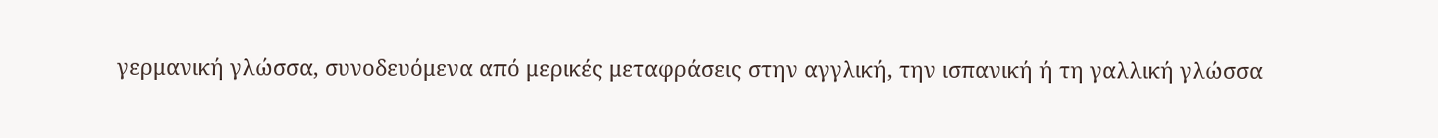γερμανική γλώσσα, συνοδευόμενα από μερικές μεταφράσεις στην αγγλική, την ισπανική ή τη γαλλική γλώσσα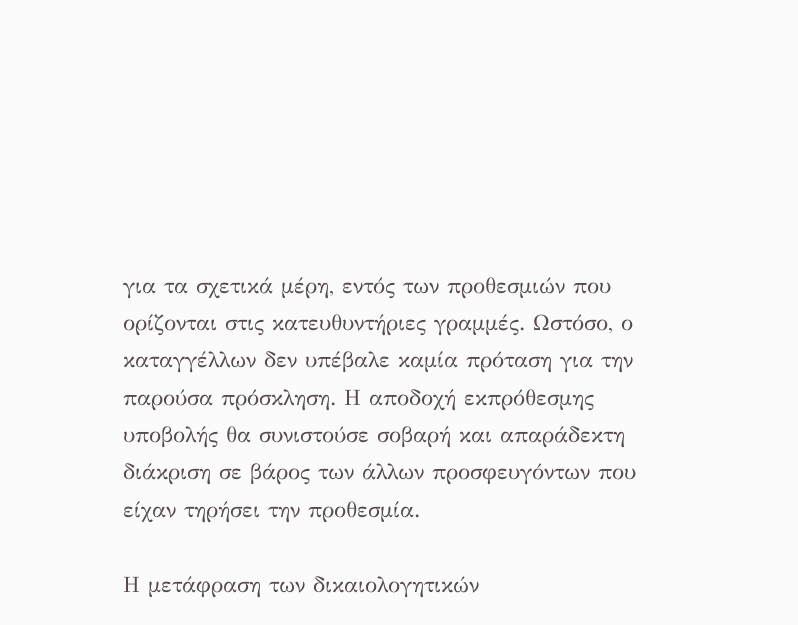για τα σχετικά μέρη, εντός των προθεσμιών που ορίζονται στις κατευθυντήριες γραμμές. Ωστόσο, ο καταγγέλλων δεν υπέβαλε καμία πρόταση για την παρούσα πρόσκληση. Η αποδοχή εκπρόθεσμης υποβολής θα συνιστούσε σοβαρή και απαράδεκτη διάκριση σε βάρος των άλλων προσφευγόντων που είχαν τηρήσει την προθεσμία.

Η μετάφραση των δικαιολογητικών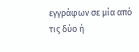εγγράφων σε μία από τις δύο ή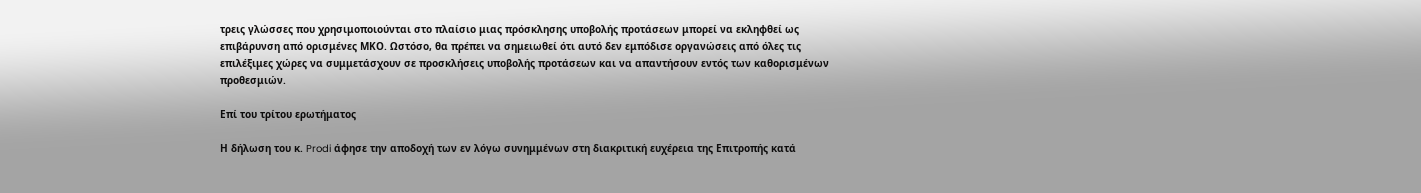τρεις γλώσσες που χρησιμοποιούνται στο πλαίσιο μιας πρόσκλησης υποβολής προτάσεων μπορεί να εκληφθεί ως επιβάρυνση από ορισμένες ΜΚΟ. Ωστόσο, θα πρέπει να σημειωθεί ότι αυτό δεν εμπόδισε οργανώσεις από όλες τις επιλέξιμες χώρες να συμμετάσχουν σε προσκλήσεις υποβολής προτάσεων και να απαντήσουν εντός των καθορισμένων προθεσμιών.

Επί του τρίτου ερωτήματος

Η δήλωση του κ. Prodi άφησε την αποδοχή των εν λόγω συνημμένων στη διακριτική ευχέρεια της Επιτροπής κατά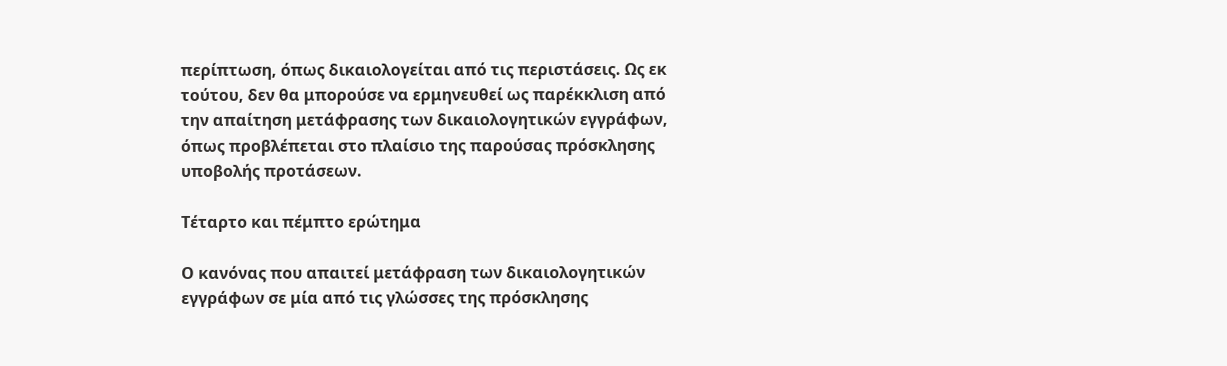περίπτωση, όπως δικαιολογείται από τις περιστάσεις. Ως εκ τούτου, δεν θα μπορούσε να ερμηνευθεί ως παρέκκλιση από την απαίτηση μετάφρασης των δικαιολογητικών εγγράφων, όπως προβλέπεται στο πλαίσιο της παρούσας πρόσκλησης υποβολής προτάσεων.

Τέταρτο και πέμπτο ερώτημα

Ο κανόνας που απαιτεί μετάφραση των δικαιολογητικών εγγράφων σε μία από τις γλώσσες της πρόσκλησης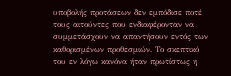υποβολής προτάσεων δεν εμπόδισε ποτέ τους αιτούντες που ενδιαφέρονταν να συμμετάσχουν να απαντήσουν εντός των καθορισμένων προθεσμιών. Το σκεπτικό του εν λόγω κανόνα ήταν πρωτίστως η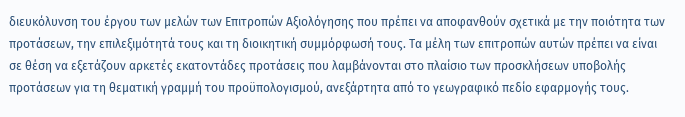διευκόλυνση του έργου των μελών των Επιτροπών Αξιολόγησης που πρέπει να αποφανθούν σχετικά με την ποιότητα των προτάσεων, την επιλεξιμότητά τους και τη διοικητική συμμόρφωσή τους. Τα μέλη των επιτροπών αυτών πρέπει να είναι σε θέση να εξετάζουν αρκετές εκατοντάδες προτάσεις που λαμβάνονται στο πλαίσιο των προσκλήσεων υποβολής προτάσεων για τη θεματική γραμμή του προϋπολογισμού, ανεξάρτητα από το γεωγραφικό πεδίο εφαρμογής τους.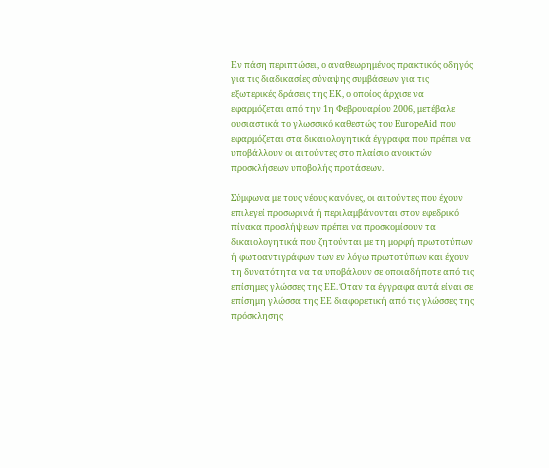Εν πάση περιπτώσει, ο αναθεωρημένος πρακτικός οδηγός για τις διαδικασίες σύναψης συμβάσεων για τις εξωτερικές δράσεις της ΕΚ, ο οποίος άρχισε να εφαρμόζεται από την 1η Φεβρουαρίου 2006, μετέβαλε ουσιαστικά το γλωσσικό καθεστώς του EuropeAid που εφαρμόζεται στα δικαιολογητικά έγγραφα που πρέπει να υποβάλλουν οι αιτούντες στο πλαίσιο ανοικτών προσκλήσεων υποβολής προτάσεων.

Σύμφωνα με τους νέους κανόνες, οι αιτούντες που έχουν επιλεγεί προσωρινά ή περιλαμβάνονται στον εφεδρικό πίνακα προσλήψεων πρέπει να προσκομίσουν τα δικαιολογητικά που ζητούνται με τη μορφή πρωτοτύπων ή φωτοαντιγράφων των εν λόγω πρωτοτύπων και έχουν τη δυνατότητα να τα υποβάλουν σε οποιαδήποτε από τις επίσημες γλώσσες της ΕΕ. Όταν τα έγγραφα αυτά είναι σε επίσημη γλώσσα της ΕΕ διαφορετική από τις γλώσσες της πρόσκλησης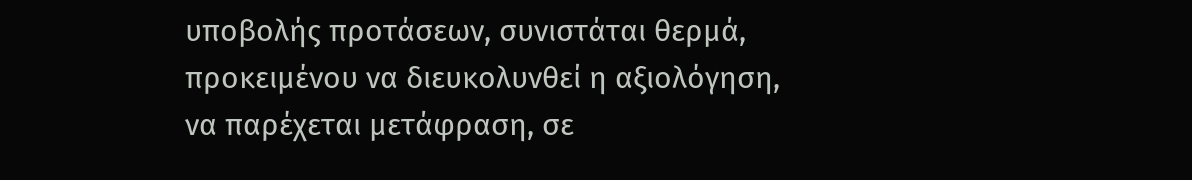υποβολής προτάσεων, συνιστάται θερμά, προκειμένου να διευκολυνθεί η αξιολόγηση, να παρέχεται μετάφραση, σε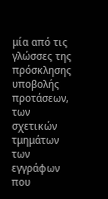μία από τις γλώσσες της πρόσκλησης υποβολής προτάσεων, των σχετικών τμημάτων των εγγράφων που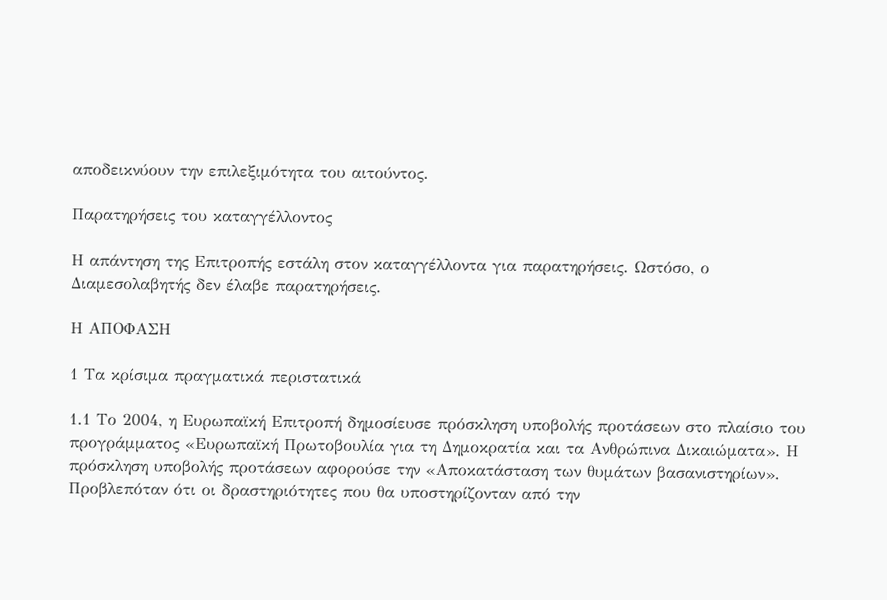αποδεικνύουν την επιλεξιμότητα του αιτούντος.

Παρατηρήσεις του καταγγέλλοντος

Η απάντηση της Επιτροπής εστάλη στον καταγγέλλοντα για παρατηρήσεις. Ωστόσο, ο Διαμεσολαβητής δεν έλαβε παρατηρήσεις.

Η ΑΠΟΦΑΣΗ

1 Τα κρίσιμα πραγματικά περιστατικά

1.1 Το 2004, η Ευρωπαϊκή Επιτροπή δημοσίευσε πρόσκληση υποβολής προτάσεων στο πλαίσιο του προγράμματος «Ευρωπαϊκή Πρωτοβουλία για τη Δημοκρατία και τα Ανθρώπινα Δικαιώματα». Η πρόσκληση υποβολής προτάσεων αφορούσε την «Αποκατάσταση των θυμάτων βασανιστηρίων». Προβλεπόταν ότι οι δραστηριότητες που θα υποστηρίζονταν από την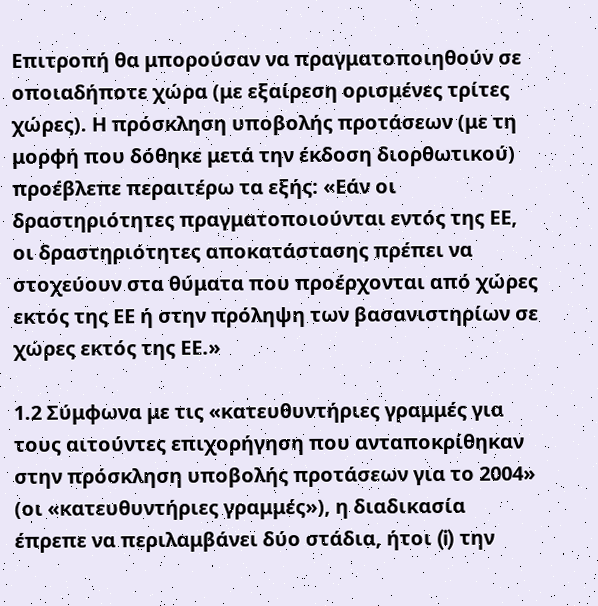Επιτροπή θα μπορούσαν να πραγματοποιηθούν σε οποιαδήποτε χώρα (με εξαίρεση ορισμένες τρίτες χώρες). Η πρόσκληση υποβολής προτάσεων (με τη μορφή που δόθηκε μετά την έκδοση διορθωτικού) προέβλεπε περαιτέρω τα εξής: «Εάν οι δραστηριότητες πραγματοποιούνται εντός της ΕΕ, οι δραστηριότητες αποκατάστασης πρέπει να στοχεύουν στα θύματα που προέρχονται από χώρες εκτός της ΕΕ ή στην πρόληψη των βασανιστηρίων σε χώρες εκτός της ΕΕ.»

1.2 Σύμφωνα με τις «κατευθυντήριες γραμμές για τους αιτούντες επιχορήγηση που ανταποκρίθηκαν στην πρόσκληση υποβολής προτάσεων για το 2004» (οι «κατευθυντήριες γραμμές»), η διαδικασία έπρεπε να περιλαμβάνει δύο στάδια, ήτοι (i) την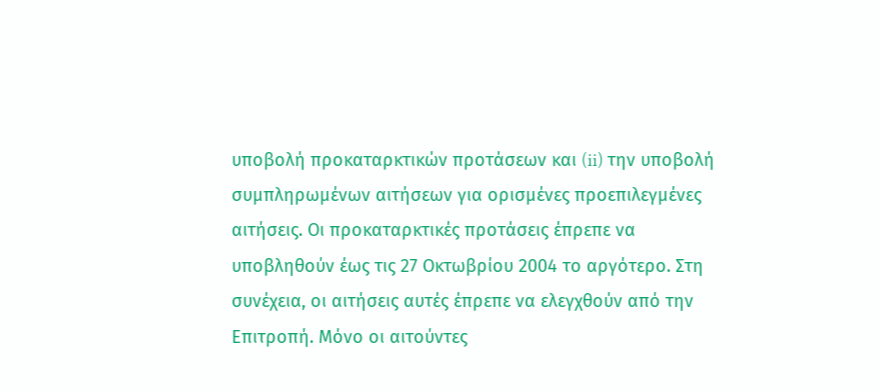υποβολή προκαταρκτικών προτάσεων και (ii) την υποβολή συμπληρωμένων αιτήσεων για ορισμένες προεπιλεγμένες αιτήσεις. Οι προκαταρκτικές προτάσεις έπρεπε να υποβληθούν έως τις 27 Οκτωβρίου 2004 το αργότερο. Στη συνέχεια, οι αιτήσεις αυτές έπρεπε να ελεγχθούν από την Επιτροπή. Μόνο οι αιτούντες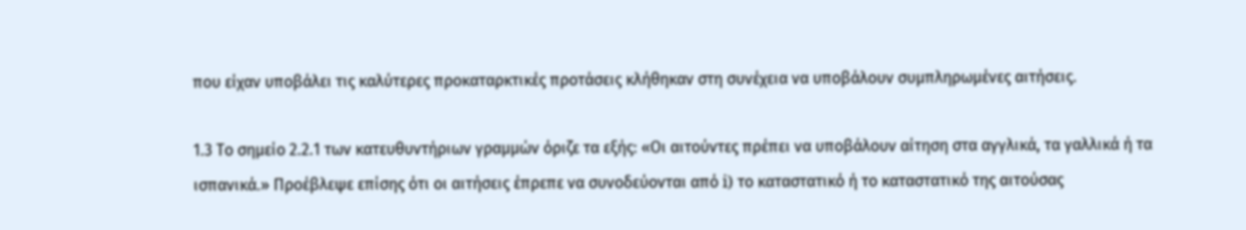που είχαν υποβάλει τις καλύτερες προκαταρκτικές προτάσεις κλήθηκαν στη συνέχεια να υποβάλουν συμπληρωμένες αιτήσεις.

1.3 Το σημείο 2.2.1 των κατευθυντήριων γραμμών όριζε τα εξής: «Οι αιτούντες πρέπει να υποβάλουν αίτηση στα αγγλικά, τα γαλλικά ή τα ισπανικά.» Προέβλεψε επίσης ότι οι αιτήσεις έπρεπε να συνοδεύονται από i) το καταστατικό ή το καταστατικό της αιτούσας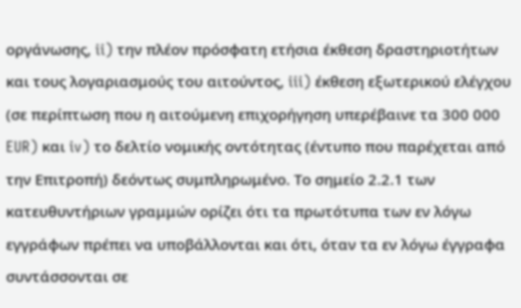οργάνωσης, ii) την πλέον πρόσφατη ετήσια έκθεση δραστηριοτήτων και τους λογαριασμούς του αιτούντος, iii) έκθεση εξωτερικού ελέγχου (σε περίπτωση που η αιτούμενη επιχορήγηση υπερέβαινε τα 300 000 EUR) και iv) το δελτίο νομικής οντότητας (έντυπο που παρέχεται από την Επιτροπή) δεόντως συμπληρωμένο. Το σημείο 2.2.1 των κατευθυντήριων γραμμών ορίζει ότι τα πρωτότυπα των εν λόγω εγγράφων πρέπει να υποβάλλονται και ότι, όταν τα εν λόγω έγγραφα συντάσσονται σε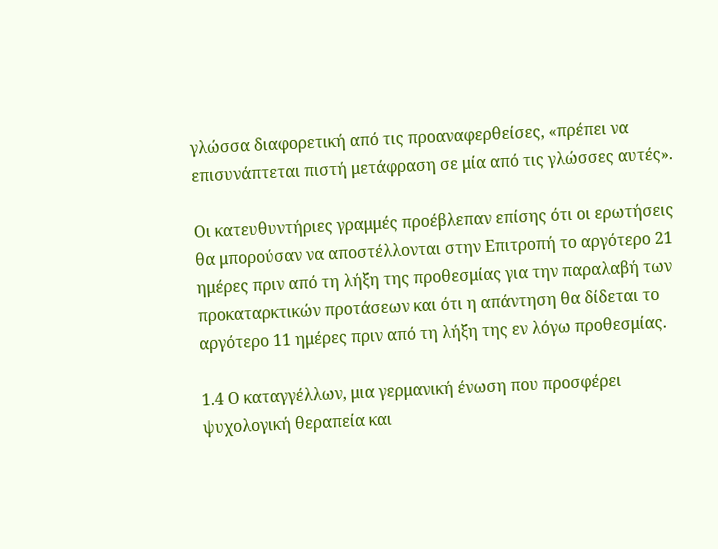γλώσσα διαφορετική από τις προαναφερθείσες, «πρέπει να επισυνάπτεται πιστή μετάφραση σε μία από τις γλώσσες αυτές».

Οι κατευθυντήριες γραμμές προέβλεπαν επίσης ότι οι ερωτήσεις θα μπορούσαν να αποστέλλονται στην Επιτροπή το αργότερο 21 ημέρες πριν από τη λήξη της προθεσμίας για την παραλαβή των προκαταρκτικών προτάσεων και ότι η απάντηση θα δίδεται το αργότερο 11 ημέρες πριν από τη λήξη της εν λόγω προθεσμίας.

1.4 Ο καταγγέλλων, μια γερμανική ένωση που προσφέρει ψυχολογική θεραπεία και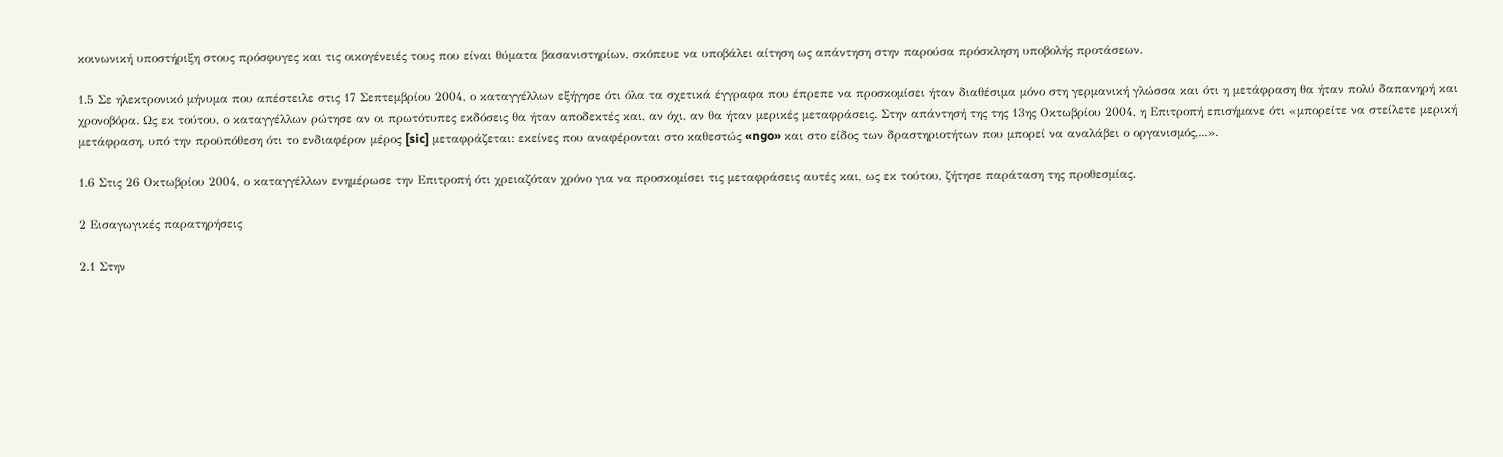κοινωνική υποστήριξη στους πρόσφυγες και τις οικογένειές τους που είναι θύματα βασανιστηρίων, σκόπευε να υποβάλει αίτηση ως απάντηση στην παρούσα πρόσκληση υποβολής προτάσεων.

1.5 Σε ηλεκτρονικό μήνυμα που απέστειλε στις 17 Σεπτεμβρίου 2004, ο καταγγέλλων εξήγησε ότι όλα τα σχετικά έγγραφα που έπρεπε να προσκομίσει ήταν διαθέσιμα μόνο στη γερμανική γλώσσα και ότι η μετάφραση θα ήταν πολύ δαπανηρή και χρονοβόρα. Ως εκ τούτου, ο καταγγέλλων ρώτησε αν οι πρωτότυπες εκδόσεις θα ήταν αποδεκτές και, αν όχι, αν θα ήταν μερικές μεταφράσεις. Στην απάντησή της της 13ης Οκτωβρίου 2004, η Επιτροπή επισήμανε ότι «μπορείτε να στείλετε μερική μετάφραση, υπό την προϋπόθεση ότι το ενδιαφέρον μέρος [sic] μεταφράζεται: εκείνες που αναφέρονται στο καθεστώς «ngo» και στο είδος των δραστηριοτήτων που μπορεί να αναλάβει ο οργανισμός,...».

1.6 Στις 26 Οκτωβρίου 2004, ο καταγγέλλων ενημέρωσε την Επιτροπή ότι χρειαζόταν χρόνο για να προσκομίσει τις μεταφράσεις αυτές και, ως εκ τούτου, ζήτησε παράταση της προθεσμίας.

2 Εισαγωγικές παρατηρήσεις

2.1 Στην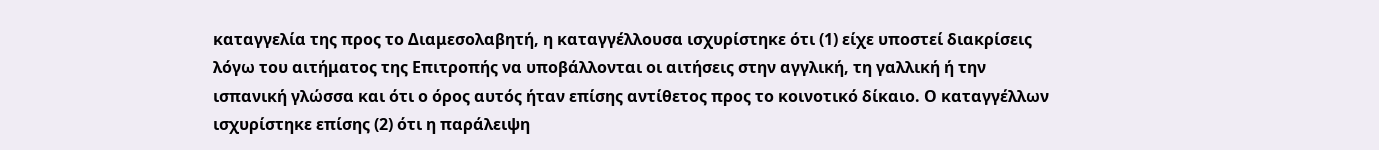καταγγελία της προς το Διαμεσολαβητή, η καταγγέλλουσα ισχυρίστηκε ότι (1) είχε υποστεί διακρίσεις λόγω του αιτήματος της Επιτροπής να υποβάλλονται οι αιτήσεις στην αγγλική, τη γαλλική ή την ισπανική γλώσσα και ότι ο όρος αυτός ήταν επίσης αντίθετος προς το κοινοτικό δίκαιο. Ο καταγγέλλων ισχυρίστηκε επίσης (2) ότι η παράλειψη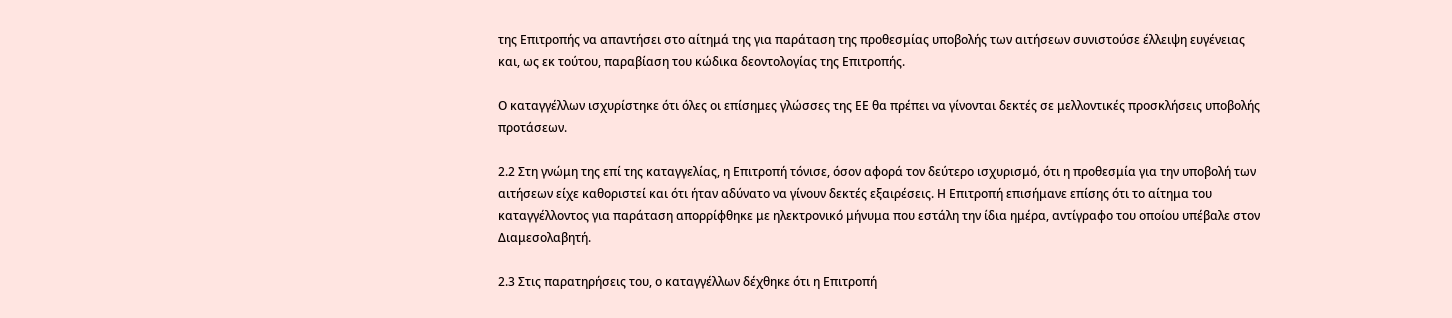της Επιτροπής να απαντήσει στο αίτημά της για παράταση της προθεσμίας υποβολής των αιτήσεων συνιστούσε έλλειψη ευγένειας και, ως εκ τούτου, παραβίαση του κώδικα δεοντολογίας της Επιτροπής.

Ο καταγγέλλων ισχυρίστηκε ότι όλες οι επίσημες γλώσσες της ΕΕ θα πρέπει να γίνονται δεκτές σε μελλοντικές προσκλήσεις υποβολής προτάσεων.

2.2 Στη γνώμη της επί της καταγγελίας, η Επιτροπή τόνισε, όσον αφορά τον δεύτερο ισχυρισμό, ότι η προθεσμία για την υποβολή των αιτήσεων είχε καθοριστεί και ότι ήταν αδύνατο να γίνουν δεκτές εξαιρέσεις. Η Επιτροπή επισήμανε επίσης ότι το αίτημα του καταγγέλλοντος για παράταση απορρίφθηκε με ηλεκτρονικό μήνυμα που εστάλη την ίδια ημέρα, αντίγραφο του οποίου υπέβαλε στον Διαμεσολαβητή.

2.3 Στις παρατηρήσεις του, ο καταγγέλλων δέχθηκε ότι η Επιτροπή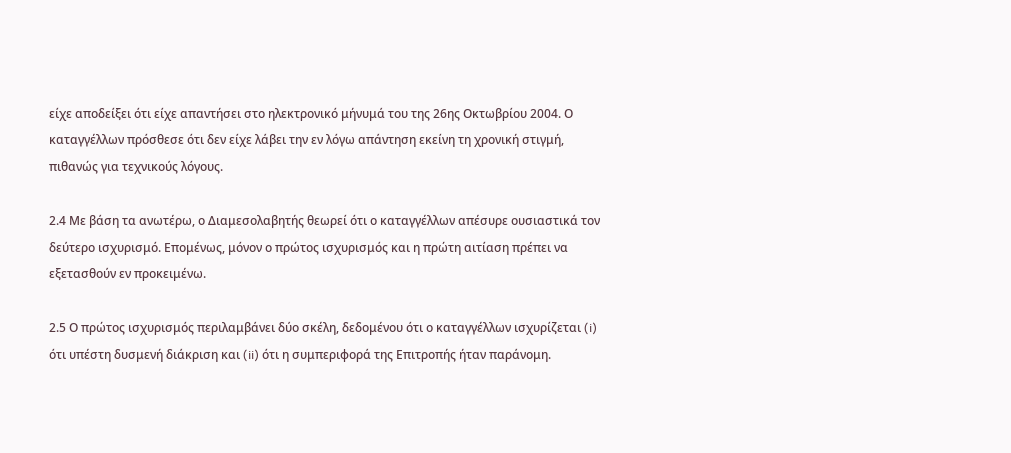είχε αποδείξει ότι είχε απαντήσει στο ηλεκτρονικό μήνυμά του της 26ης Οκτωβρίου 2004. Ο καταγγέλλων πρόσθεσε ότι δεν είχε λάβει την εν λόγω απάντηση εκείνη τη χρονική στιγμή, πιθανώς για τεχνικούς λόγους.

2.4 Με βάση τα ανωτέρω, ο Διαμεσολαβητής θεωρεί ότι ο καταγγέλλων απέσυρε ουσιαστικά τον δεύτερο ισχυρισμό. Επομένως, μόνον ο πρώτος ισχυρισμός και η πρώτη αιτίαση πρέπει να εξετασθούν εν προκειμένω.

2.5 Ο πρώτος ισχυρισμός περιλαμβάνει δύο σκέλη, δεδομένου ότι ο καταγγέλλων ισχυρίζεται (i) ότι υπέστη δυσμενή διάκριση και (ii) ότι η συμπεριφορά της Επιτροπής ήταν παράνομη.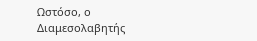Ωστόσο, ο Διαμεσολαβητής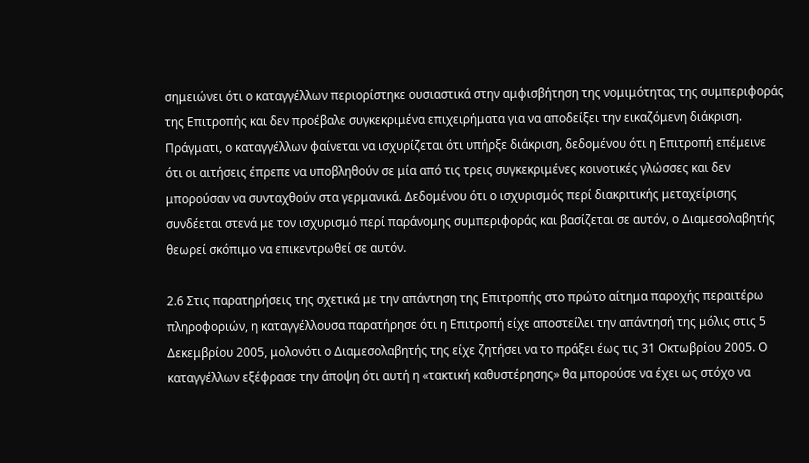σημειώνει ότι ο καταγγέλλων περιορίστηκε ουσιαστικά στην αμφισβήτηση της νομιμότητας της συμπεριφοράς της Επιτροπής και δεν προέβαλε συγκεκριμένα επιχειρήματα για να αποδείξει την εικαζόμενη διάκριση. Πράγματι, ο καταγγέλλων φαίνεται να ισχυρίζεται ότι υπήρξε διάκριση, δεδομένου ότι η Επιτροπή επέμεινε ότι οι αιτήσεις έπρεπε να υποβληθούν σε μία από τις τρεις συγκεκριμένες κοινοτικές γλώσσες και δεν μπορούσαν να συνταχθούν στα γερμανικά. Δεδομένου ότι ο ισχυρισμός περί διακριτικής μεταχείρισης συνδέεται στενά με τον ισχυρισμό περί παράνομης συμπεριφοράς και βασίζεται σε αυτόν, ο Διαμεσολαβητής θεωρεί σκόπιμο να επικεντρωθεί σε αυτόν.

2.6 Στις παρατηρήσεις της σχετικά με την απάντηση της Επιτροπής στο πρώτο αίτημα παροχής περαιτέρω πληροφοριών, η καταγγέλλουσα παρατήρησε ότι η Επιτροπή είχε αποστείλει την απάντησή της μόλις στις 5 Δεκεμβρίου 2005, μολονότι ο Διαμεσολαβητής της είχε ζητήσει να το πράξει έως τις 31 Οκτωβρίου 2005. Ο καταγγέλλων εξέφρασε την άποψη ότι αυτή η «τακτική καθυστέρησης» θα μπορούσε να έχει ως στόχο να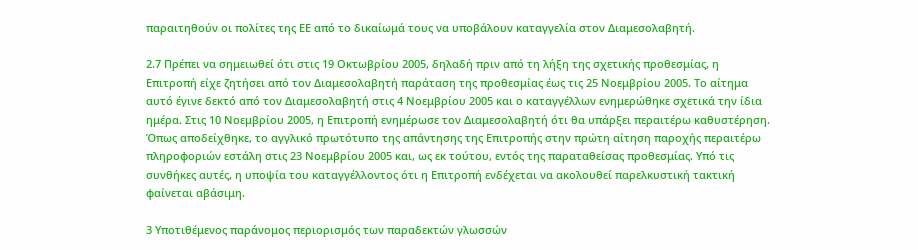παραιτηθούν οι πολίτες της ΕΕ από το δικαίωμά τους να υποβάλουν καταγγελία στον Διαμεσολαβητή.

2.7 Πρέπει να σημειωθεί ότι στις 19 Οκτωβρίου 2005, δηλαδή πριν από τη λήξη της σχετικής προθεσμίας, η Επιτροπή είχε ζητήσει από τον Διαμεσολαβητή παράταση της προθεσμίας έως τις 25 Νοεμβρίου 2005. Το αίτημα αυτό έγινε δεκτό από τον Διαμεσολαβητή στις 4 Νοεμβρίου 2005 και ο καταγγέλλων ενημερώθηκε σχετικά την ίδια ημέρα. Στις 10 Νοεμβρίου 2005, η Επιτροπή ενημέρωσε τον Διαμεσολαβητή ότι θα υπάρξει περαιτέρω καθυστέρηση. Όπως αποδείχθηκε, το αγγλικό πρωτότυπο της απάντησης της Επιτροπής στην πρώτη αίτηση παροχής περαιτέρω πληροφοριών εστάλη στις 23 Νοεμβρίου 2005 και, ως εκ τούτου, εντός της παραταθείσας προθεσμίας. Υπό τις συνθήκες αυτές, η υποψία του καταγγέλλοντος ότι η Επιτροπή ενδέχεται να ακολουθεί παρελκυστική τακτική φαίνεται αβάσιμη.

3 Υποτιθέμενος παράνομος περιορισμός των παραδεκτών γλωσσών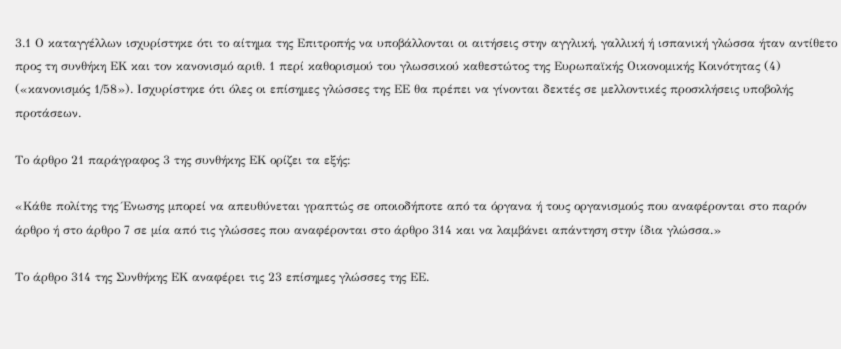3.1 Ο καταγγέλλων ισχυρίστηκε ότι το αίτημα της Επιτροπής να υποβάλλονται οι αιτήσεις στην αγγλική, γαλλική ή ισπανική γλώσσα ήταν αντίθετο προς τη συνθήκη ΕΚ και τον κανονισμό αριθ. 1 περί καθορισμού του γλωσσικού καθεστώτος της Ευρωπαϊκής Οικονομικής Κοινότητας (4) («κανονισμός 1/58»). Ισχυρίστηκε ότι όλες οι επίσημες γλώσσες της ΕΕ θα πρέπει να γίνονται δεκτές σε μελλοντικές προσκλήσεις υποβολής προτάσεων.

Το άρθρο 21 παράγραφος 3 της συνθήκης ΕΚ ορίζει τα εξής:

«Κάθε πολίτης της Ένωσης μπορεί να απευθύνεται γραπτώς σε οποιοδήποτε από τα όργανα ή τους οργανισμούς που αναφέρονται στο παρόν άρθρο ή στο άρθρο 7 σε μία από τις γλώσσες που αναφέρονται στο άρθρο 314 και να λαμβάνει απάντηση στην ίδια γλώσσα.»

Το άρθρο 314 της Συνθήκης ΕΚ αναφέρει τις 23 επίσημες γλώσσες της ΕΕ.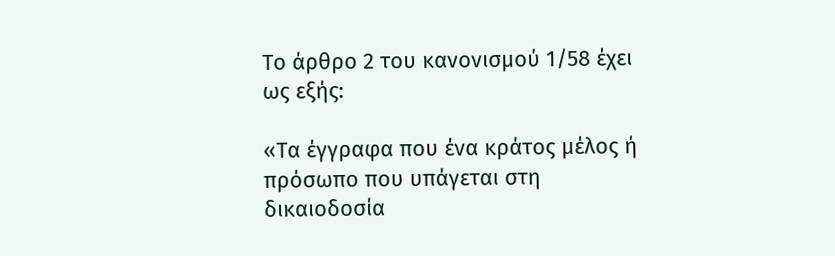Το άρθρο 2 του κανονισμού 1/58 έχει ως εξής:

«Τα έγγραφα που ένα κράτος μέλος ή πρόσωπο που υπάγεται στη δικαιοδοσία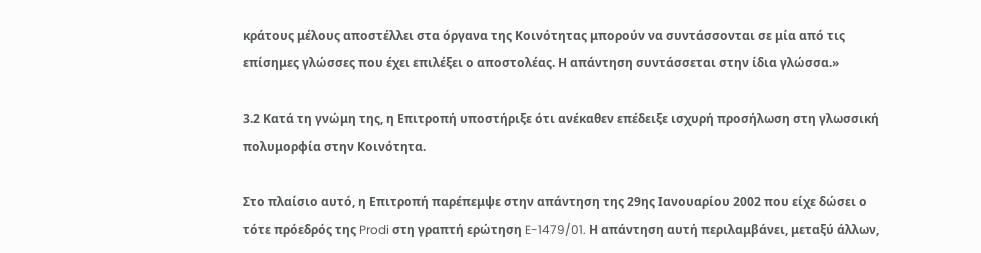κράτους μέλους αποστέλλει στα όργανα της Κοινότητας μπορούν να συντάσσονται σε μία από τις επίσημες γλώσσες που έχει επιλέξει ο αποστολέας. Η απάντηση συντάσσεται στην ίδια γλώσσα.»

3.2 Κατά τη γνώμη της, η Επιτροπή υποστήριξε ότι ανέκαθεν επέδειξε ισχυρή προσήλωση στη γλωσσική πολυμορφία στην Κοινότητα.

Στο πλαίσιο αυτό, η Επιτροπή παρέπεμψε στην απάντηση της 29ης Ιανουαρίου 2002 που είχε δώσει ο τότε πρόεδρός της Prodi στη γραπτή ερώτηση E-1479/01. Η απάντηση αυτή περιλαμβάνει, μεταξύ άλλων,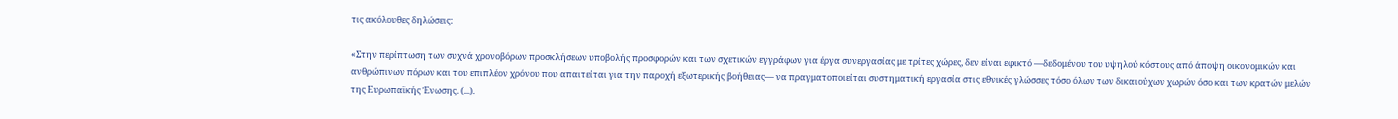τις ακόλουθες δηλώσεις:

«Στην περίπτωση των συχνά χρονοβόρων προσκλήσεων υποβολής προσφορών και των σχετικών εγγράφων για έργα συνεργασίας με τρίτες χώρες, δεν είναι εφικτό —δεδομένου του υψηλού κόστους από άποψη οικονομικών και ανθρώπινων πόρων και του επιπλέον χρόνου που απαιτείται για την παροχή εξωτερικής βοήθειας— να πραγματοποιείται συστηματική εργασία στις εθνικές γλώσσες τόσο όλων των δικαιούχων χωρών όσο και των κρατών μελών της Ευρωπαϊκής Ένωσης. (...).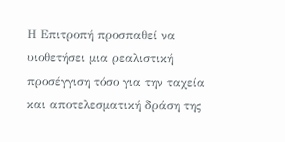Η Επιτροπή προσπαθεί να υιοθετήσει μια ρεαλιστική προσέγγιση τόσο για την ταχεία και αποτελεσματική δράση της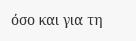όσο και για τη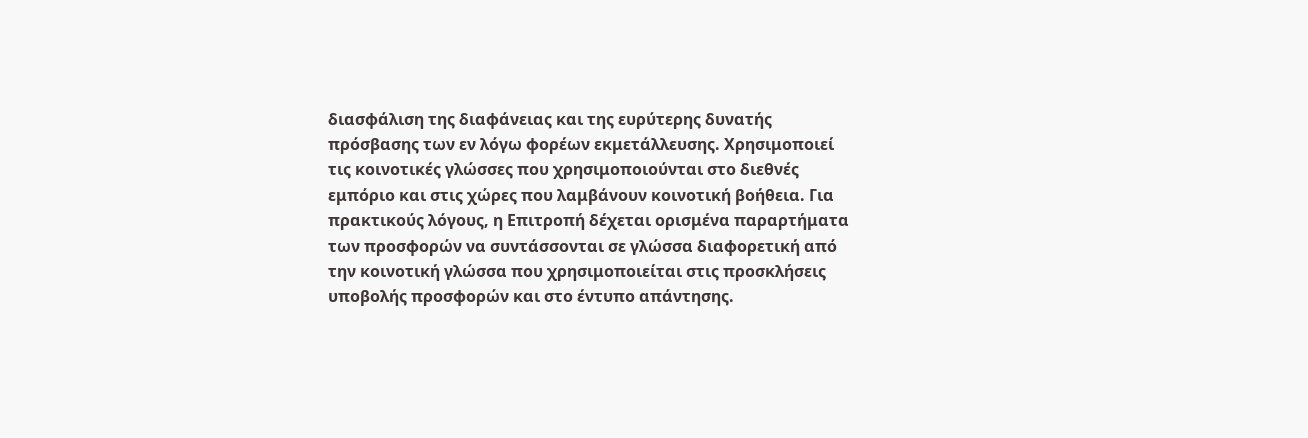διασφάλιση της διαφάνειας και της ευρύτερης δυνατής πρόσβασης των εν λόγω φορέων εκμετάλλευσης. Χρησιμοποιεί τις κοινοτικές γλώσσες που χρησιμοποιούνται στο διεθνές εμπόριο και στις χώρες που λαμβάνουν κοινοτική βοήθεια. Για πρακτικούς λόγους, η Επιτροπή δέχεται ορισμένα παραρτήματα των προσφορών να συντάσσονται σε γλώσσα διαφορετική από την κοινοτική γλώσσα που χρησιμοποιείται στις προσκλήσεις υποβολής προσφορών και στο έντυπο απάντησης.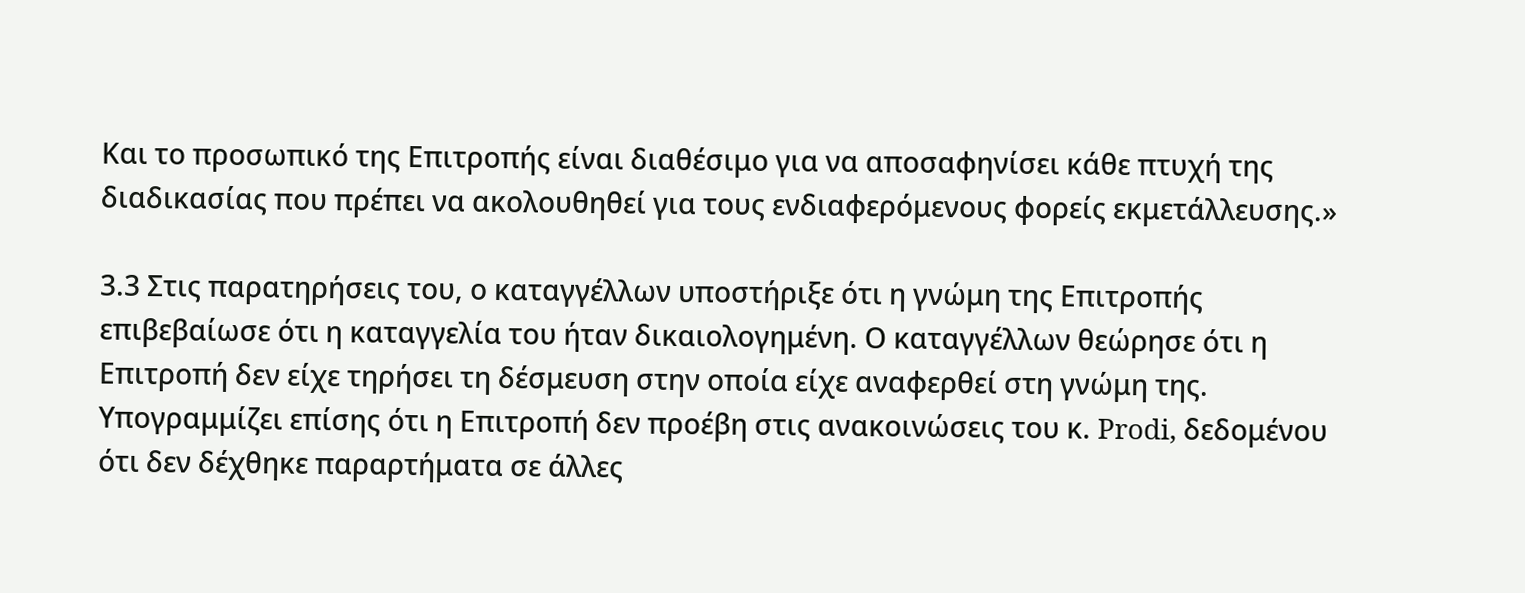Και το προσωπικό της Επιτροπής είναι διαθέσιμο για να αποσαφηνίσει κάθε πτυχή της διαδικασίας που πρέπει να ακολουθηθεί για τους ενδιαφερόμενους φορείς εκμετάλλευσης.»

3.3 Στις παρατηρήσεις του, ο καταγγέλλων υποστήριξε ότι η γνώμη της Επιτροπής επιβεβαίωσε ότι η καταγγελία του ήταν δικαιολογημένη. Ο καταγγέλλων θεώρησε ότι η Επιτροπή δεν είχε τηρήσει τη δέσμευση στην οποία είχε αναφερθεί στη γνώμη της. Υπογραμμίζει επίσης ότι η Επιτροπή δεν προέβη στις ανακοινώσεις του κ. Prodi, δεδομένου ότι δεν δέχθηκε παραρτήματα σε άλλες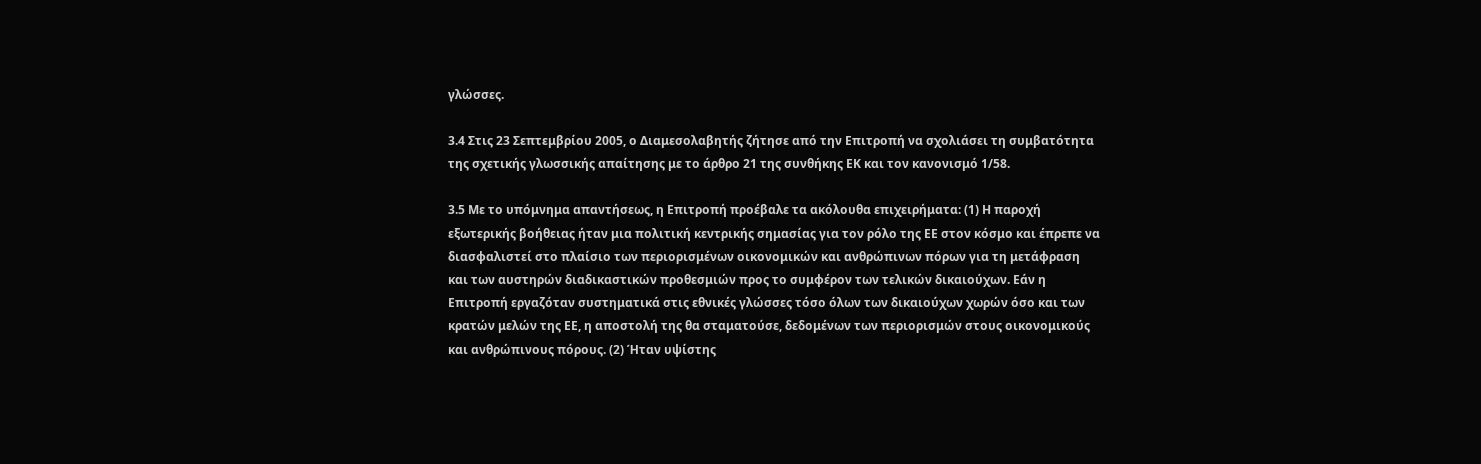γλώσσες.

3.4 Στις 23 Σεπτεμβρίου 2005, ο Διαμεσολαβητής ζήτησε από την Επιτροπή να σχολιάσει τη συμβατότητα της σχετικής γλωσσικής απαίτησης με το άρθρο 21 της συνθήκης ΕΚ και τον κανονισμό 1/58.

3.5 Με το υπόμνημα απαντήσεως, η Επιτροπή προέβαλε τα ακόλουθα επιχειρήματα: (1) Η παροχή εξωτερικής βοήθειας ήταν μια πολιτική κεντρικής σημασίας για τον ρόλο της ΕΕ στον κόσμο και έπρεπε να διασφαλιστεί στο πλαίσιο των περιορισμένων οικονομικών και ανθρώπινων πόρων για τη μετάφραση και των αυστηρών διαδικαστικών προθεσμιών προς το συμφέρον των τελικών δικαιούχων. Εάν η Επιτροπή εργαζόταν συστηματικά στις εθνικές γλώσσες τόσο όλων των δικαιούχων χωρών όσο και των κρατών μελών της ΕΕ, η αποστολή της θα σταματούσε, δεδομένων των περιορισμών στους οικονομικούς και ανθρώπινους πόρους. (2) Ήταν υψίστης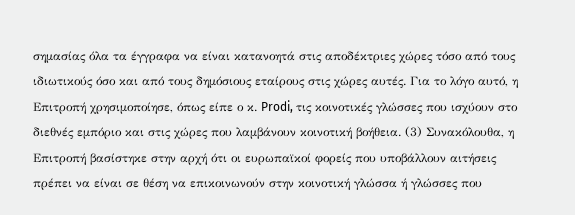σημασίας όλα τα έγγραφα να είναι κατανοητά στις αποδέκτριες χώρες τόσο από τους ιδιωτικούς όσο και από τους δημόσιους εταίρους στις χώρες αυτές. Για το λόγο αυτό, η Επιτροπή χρησιμοποίησε, όπως είπε ο κ. Prodi, τις κοινοτικές γλώσσες που ισχύουν στο διεθνές εμπόριο και στις χώρες που λαμβάνουν κοινοτική βοήθεια. (3) Συνακόλουθα, η Επιτροπή βασίστηκε στην αρχή ότι οι ευρωπαϊκοί φορείς που υποβάλλουν αιτήσεις πρέπει να είναι σε θέση να επικοινωνούν στην κοινοτική γλώσσα ή γλώσσες που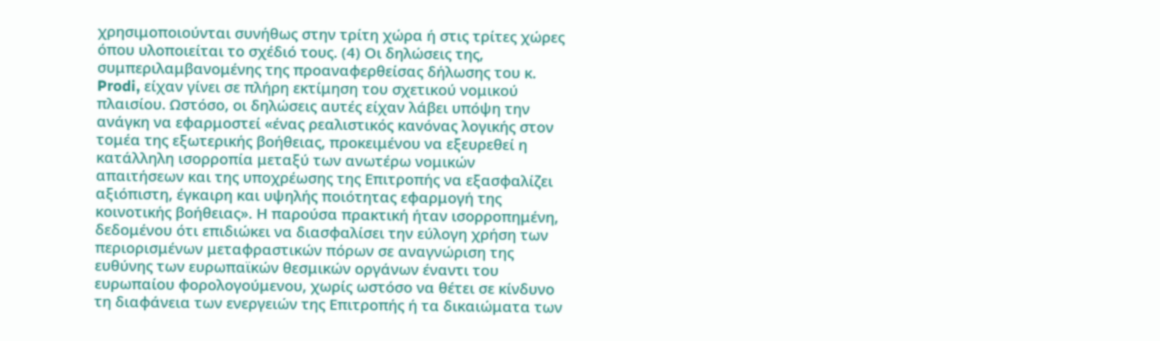χρησιμοποιούνται συνήθως στην τρίτη χώρα ή στις τρίτες χώρες όπου υλοποιείται το σχέδιό τους. (4) Οι δηλώσεις της, συμπεριλαμβανομένης της προαναφερθείσας δήλωσης του κ. Prodi, είχαν γίνει σε πλήρη εκτίμηση του σχετικού νομικού πλαισίου. Ωστόσο, οι δηλώσεις αυτές είχαν λάβει υπόψη την ανάγκη να εφαρμοστεί «ένας ρεαλιστικός κανόνας λογικής στον τομέα της εξωτερικής βοήθειας, προκειμένου να εξευρεθεί η κατάλληλη ισορροπία μεταξύ των ανωτέρω νομικών απαιτήσεων και της υποχρέωσης της Επιτροπής να εξασφαλίζει αξιόπιστη, έγκαιρη και υψηλής ποιότητας εφαρμογή της κοινοτικής βοήθειας». Η παρούσα πρακτική ήταν ισορροπημένη, δεδομένου ότι επιδιώκει να διασφαλίσει την εύλογη χρήση των περιορισμένων μεταφραστικών πόρων σε αναγνώριση της ευθύνης των ευρωπαϊκών θεσμικών οργάνων έναντι του ευρωπαίου φορολογούμενου, χωρίς ωστόσο να θέτει σε κίνδυνο τη διαφάνεια των ενεργειών της Επιτροπής ή τα δικαιώματα των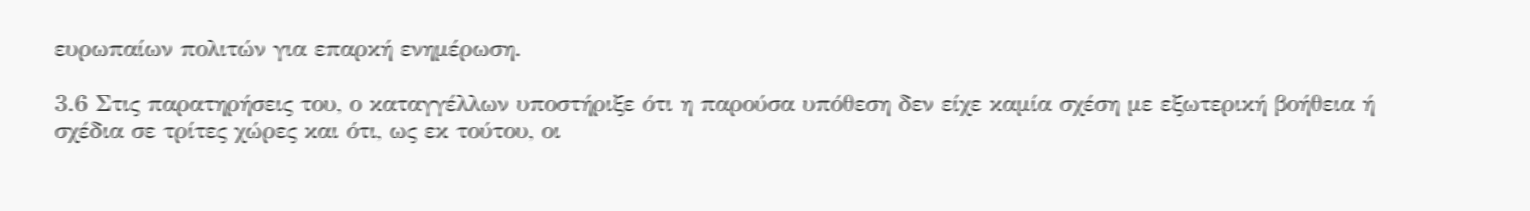ευρωπαίων πολιτών για επαρκή ενημέρωση.

3.6 Στις παρατηρήσεις του, ο καταγγέλλων υποστήριξε ότι η παρούσα υπόθεση δεν είχε καμία σχέση με εξωτερική βοήθεια ή σχέδια σε τρίτες χώρες και ότι, ως εκ τούτου, οι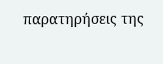παρατηρήσεις της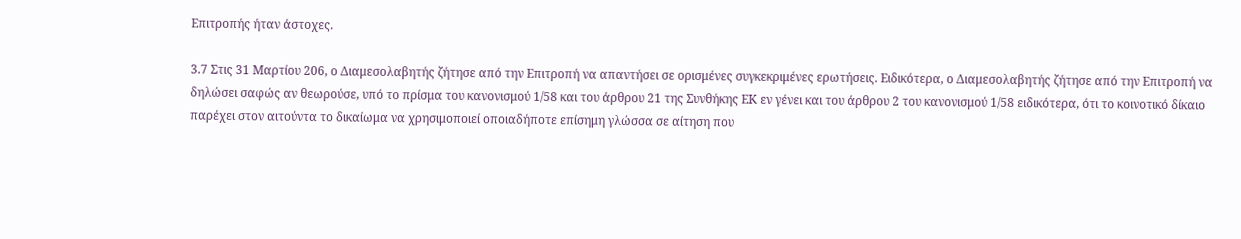Επιτροπής ήταν άστοχες.

3.7 Στις 31 Μαρτίου 206, ο Διαμεσολαβητής ζήτησε από την Επιτροπή να απαντήσει σε ορισμένες συγκεκριμένες ερωτήσεις. Ειδικότερα, ο Διαμεσολαβητής ζήτησε από την Επιτροπή να δηλώσει σαφώς αν θεωρούσε, υπό το πρίσμα του κανονισμού 1/58 και του άρθρου 21 της Συνθήκης ΕΚ εν γένει και του άρθρου 2 του κανονισμού 1/58 ειδικότερα, ότι το κοινοτικό δίκαιο παρέχει στον αιτούντα το δικαίωμα να χρησιμοποιεί οποιαδήποτε επίσημη γλώσσα σε αίτηση που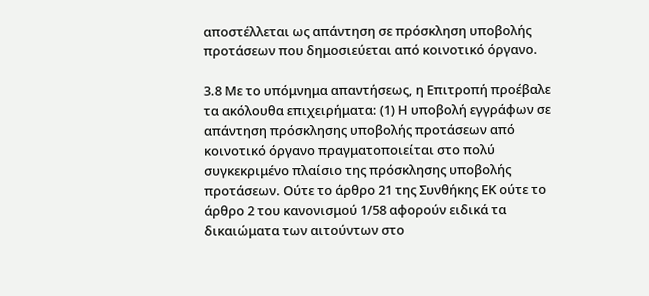αποστέλλεται ως απάντηση σε πρόσκληση υποβολής προτάσεων που δημοσιεύεται από κοινοτικό όργανο.

3.8 Με το υπόμνημα απαντήσεως, η Επιτροπή προέβαλε τα ακόλουθα επιχειρήματα: (1) Η υποβολή εγγράφων σε απάντηση πρόσκλησης υποβολής προτάσεων από κοινοτικό όργανο πραγματοποιείται στο πολύ συγκεκριμένο πλαίσιο της πρόσκλησης υποβολής προτάσεων. Ούτε το άρθρο 21 της Συνθήκης ΕΚ ούτε το άρθρο 2 του κανονισμού 1/58 αφορούν ειδικά τα δικαιώματα των αιτούντων στο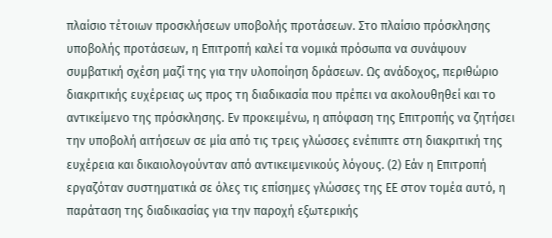πλαίσιο τέτοιων προσκλήσεων υποβολής προτάσεων. Στο πλαίσιο πρόσκλησης υποβολής προτάσεων, η Επιτροπή καλεί τα νομικά πρόσωπα να συνάψουν συμβατική σχέση μαζί της για την υλοποίηση δράσεων. Ως ανάδοχος, περιθώριο διακριτικής ευχέρειας ως προς τη διαδικασία που πρέπει να ακολουθηθεί και το αντικείμενο της πρόσκλησης. Εν προκειμένω, η απόφαση της Επιτροπής να ζητήσει την υποβολή αιτήσεων σε μία από τις τρεις γλώσσες ενέπιπτε στη διακριτική της ευχέρεια και δικαιολογούνταν από αντικειμενικούς λόγους. (2) Εάν η Επιτροπή εργαζόταν συστηματικά σε όλες τις επίσημες γλώσσες της ΕΕ στον τομέα αυτό, η παράταση της διαδικασίας για την παροχή εξωτερικής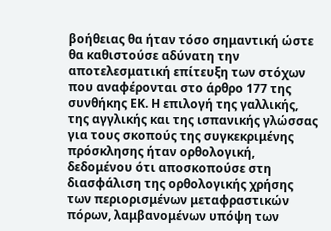βοήθειας θα ήταν τόσο σημαντική ώστε θα καθιστούσε αδύνατη την αποτελεσματική επίτευξη των στόχων που αναφέρονται στο άρθρο 177 της συνθήκης ΕΚ. Η επιλογή της γαλλικής, της αγγλικής και της ισπανικής γλώσσας για τους σκοπούς της συγκεκριμένης πρόσκλησης ήταν ορθολογική, δεδομένου ότι αποσκοπούσε στη διασφάλιση της ορθολογικής χρήσης των περιορισμένων μεταφραστικών πόρων, λαμβανομένων υπόψη των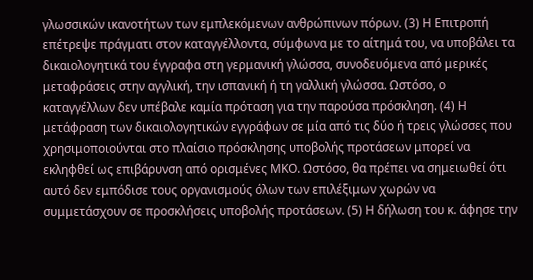γλωσσικών ικανοτήτων των εμπλεκόμενων ανθρώπινων πόρων. (3) Η Επιτροπή επέτρεψε πράγματι στον καταγγέλλοντα, σύμφωνα με το αίτημά του, να υποβάλει τα δικαιολογητικά του έγγραφα στη γερμανική γλώσσα, συνοδευόμενα από μερικές μεταφράσεις στην αγγλική, την ισπανική ή τη γαλλική γλώσσα. Ωστόσο, ο καταγγέλλων δεν υπέβαλε καμία πρόταση για την παρούσα πρόσκληση. (4) Η μετάφραση των δικαιολογητικών εγγράφων σε μία από τις δύο ή τρεις γλώσσες που χρησιμοποιούνται στο πλαίσιο πρόσκλησης υποβολής προτάσεων μπορεί να εκληφθεί ως επιβάρυνση από ορισμένες ΜΚΟ. Ωστόσο, θα πρέπει να σημειωθεί ότι αυτό δεν εμπόδισε τους οργανισμούς όλων των επιλέξιμων χωρών να συμμετάσχουν σε προσκλήσεις υποβολής προτάσεων. (5) Η δήλωση του κ. άφησε την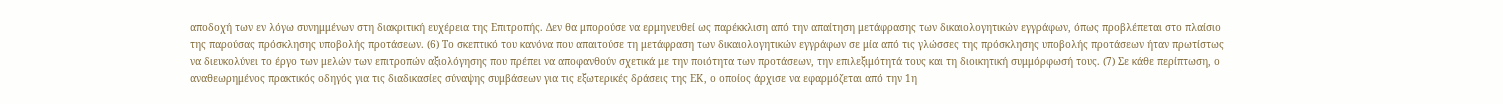αποδοχή των εν λόγω συνημμένων στη διακριτική ευχέρεια της Επιτροπής. Δεν θα μπορούσε να ερμηνευθεί ως παρέκκλιση από την απαίτηση μετάφρασης των δικαιολογητικών εγγράφων, όπως προβλέπεται στο πλαίσιο της παρούσας πρόσκλησης υποβολής προτάσεων. (6) Το σκεπτικό του κανόνα που απαιτούσε τη μετάφραση των δικαιολογητικών εγγράφων σε μία από τις γλώσσες της πρόσκλησης υποβολής προτάσεων ήταν πρωτίστως να διευκολύνει το έργο των μελών των επιτροπών αξιολόγησης που πρέπει να αποφανθούν σχετικά με την ποιότητα των προτάσεων, την επιλεξιμότητά τους και τη διοικητική συμμόρφωσή τους. (7) Σε κάθε περίπτωση, ο αναθεωρημένος πρακτικός οδηγός για τις διαδικασίες σύναψης συμβάσεων για τις εξωτερικές δράσεις της ΕΚ, ο οποίος άρχισε να εφαρμόζεται από την 1η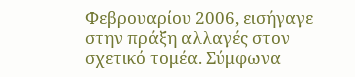Φεβρουαρίου 2006, εισήγαγε στην πράξη αλλαγές στον σχετικό τομέα. Σύμφωνα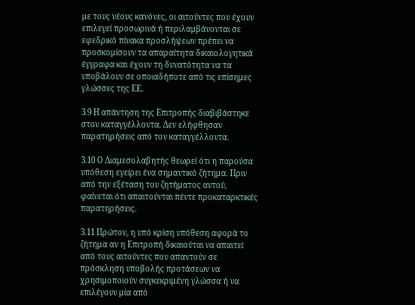με τους νέους κανόνες, οι αιτούντες που έχουν επιλεγεί προσωρινά ή περιλαμβάνονται σε εφεδρικό πίνακα προσλήψεων πρέπει να προσκομίσουν τα απαραίτητα δικαιολογητικά έγγραφα και έχουν τη δυνατότητα να τα υποβάλουν σε οποιαδήποτε από τις επίσημες γλώσσες της ΕΕ.

3.9 Η απάντηση της Επιτροπής διαβιβάστηκε στον καταγγέλλοντα. Δεν ελήφθησαν παρατηρήσεις από τον καταγγέλλοντα.

3.10 Ο Διαμεσολαβητής θεωρεί ότι η παρούσα υπόθεση εγείρει ένα σημαντικό ζήτημα. Πριν από την εξέταση του ζητήματος αυτού, φαίνεται ότι απαιτούνται πέντε προκαταρκτικές παρατηρήσεις.

3.11 Πρώτον, η υπό κρίση υπόθεση αφορά το ζήτημα αν η Επιτροπή δικαιούται να απαιτεί από τους αιτούντες που απαντούν σε πρόσκληση υποβολής προτάσεων να χρησιμοποιούν συγκεκριμένη γλώσσα ή να επιλέγουν μία από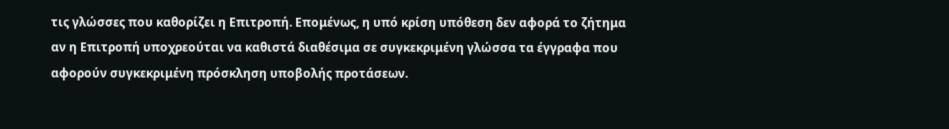τις γλώσσες που καθορίζει η Επιτροπή. Επομένως, η υπό κρίση υπόθεση δεν αφορά το ζήτημα αν η Επιτροπή υποχρεούται να καθιστά διαθέσιμα σε συγκεκριμένη γλώσσα τα έγγραφα που αφορούν συγκεκριμένη πρόσκληση υποβολής προτάσεων.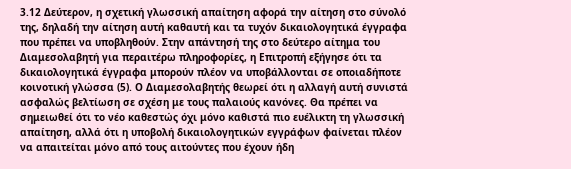3.12 Δεύτερον, η σχετική γλωσσική απαίτηση αφορά την αίτηση στο σύνολό της, δηλαδή την αίτηση αυτή καθαυτή και τα τυχόν δικαιολογητικά έγγραφα που πρέπει να υποβληθούν. Στην απάντησή της στο δεύτερο αίτημα του Διαμεσολαβητή για περαιτέρω πληροφορίες, η Επιτροπή εξήγησε ότι τα δικαιολογητικά έγγραφα μπορούν πλέον να υποβάλλονται σε οποιαδήποτε κοινοτική γλώσσα (5). Ο Διαμεσολαβητής θεωρεί ότι η αλλαγή αυτή συνιστά ασφαλώς βελτίωση σε σχέση με τους παλαιούς κανόνες. Θα πρέπει να σημειωθεί ότι το νέο καθεστώς όχι μόνο καθιστά πιο ευέλικτη τη γλωσσική απαίτηση, αλλά ότι η υποβολή δικαιολογητικών εγγράφων φαίνεται πλέον να απαιτείται μόνο από τους αιτούντες που έχουν ήδη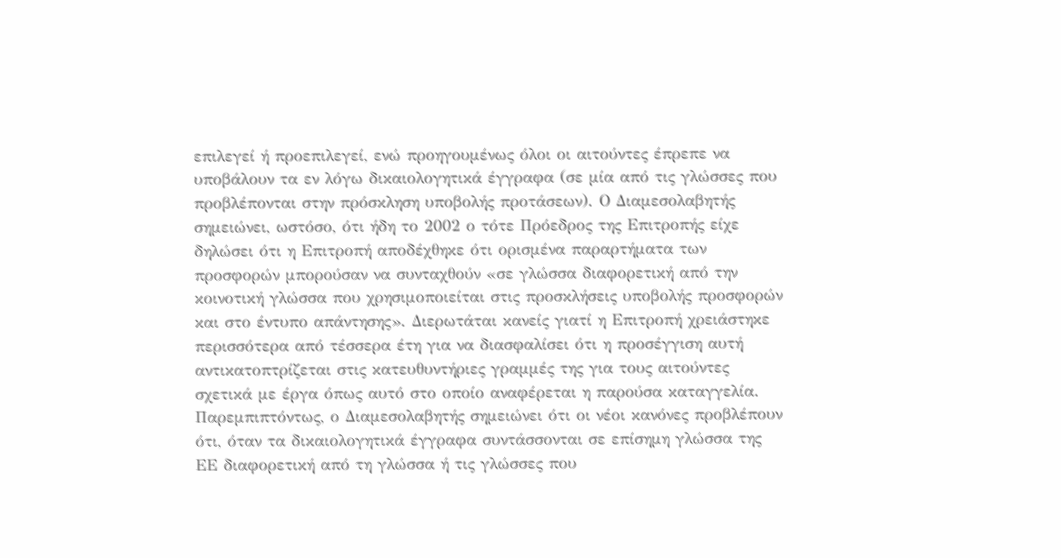επιλεγεί ή προεπιλεγεί, ενώ προηγουμένως όλοι οι αιτούντες έπρεπε να υποβάλουν τα εν λόγω δικαιολογητικά έγγραφα (σε μία από τις γλώσσες που προβλέπονται στην πρόσκληση υποβολής προτάσεων). Ο Διαμεσολαβητής σημειώνει, ωστόσο, ότι ήδη το 2002 ο τότε Πρόεδρος της Επιτροπής είχε δηλώσει ότι η Επιτροπή αποδέχθηκε ότι ορισμένα παραρτήματα των προσφορών μπορούσαν να συνταχθούν «σε γλώσσα διαφορετική από την κοινοτική γλώσσα που χρησιμοποιείται στις προσκλήσεις υποβολής προσφορών και στο έντυπο απάντησης». Διερωτάται κανείς γιατί η Επιτροπή χρειάστηκε περισσότερα από τέσσερα έτη για να διασφαλίσει ότι η προσέγγιση αυτή αντικατοπτρίζεται στις κατευθυντήριες γραμμές της για τους αιτούντες σχετικά με έργα όπως αυτό στο οποίο αναφέρεται η παρούσα καταγγελία. Παρεμπιπτόντως, ο Διαμεσολαβητής σημειώνει ότι οι νέοι κανόνες προβλέπουν ότι, όταν τα δικαιολογητικά έγγραφα συντάσσονται σε επίσημη γλώσσα της ΕΕ διαφορετική από τη γλώσσα ή τις γλώσσες που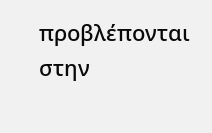προβλέπονται στην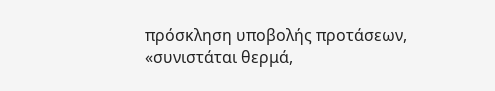πρόσκληση υποβολής προτάσεων, «συνιστάται θερμά,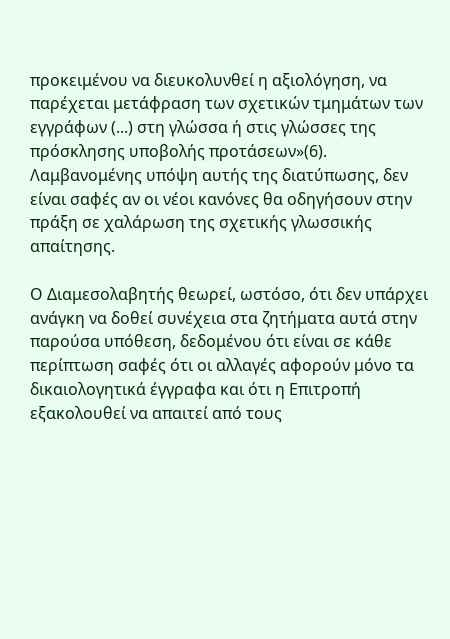προκειμένου να διευκολυνθεί η αξιολόγηση, να παρέχεται μετάφραση των σχετικών τμημάτων των εγγράφων (...) στη γλώσσα ή στις γλώσσες της πρόσκλησης υποβολής προτάσεων»(6). Λαμβανομένης υπόψη αυτής της διατύπωσης, δεν είναι σαφές αν οι νέοι κανόνες θα οδηγήσουν στην πράξη σε χαλάρωση της σχετικής γλωσσικής απαίτησης.

Ο Διαμεσολαβητής θεωρεί, ωστόσο, ότι δεν υπάρχει ανάγκη να δοθεί συνέχεια στα ζητήματα αυτά στην παρούσα υπόθεση, δεδομένου ότι είναι σε κάθε περίπτωση σαφές ότι οι αλλαγές αφορούν μόνο τα δικαιολογητικά έγγραφα και ότι η Επιτροπή εξακολουθεί να απαιτεί από τους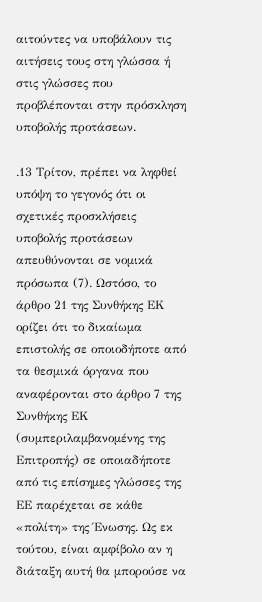αιτούντες να υποβάλουν τις αιτήσεις τους στη γλώσσα ή στις γλώσσες που προβλέπονται στην πρόσκληση υποβολής προτάσεων.

.13 Τρίτον, πρέπει να ληφθεί υπόψη το γεγονός ότι οι σχετικές προσκλήσεις υποβολής προτάσεων απευθύνονται σε νομικά πρόσωπα (7). Ωστόσο, το άρθρο 21 της Συνθήκης ΕΚ ορίζει ότι το δικαίωμα επιστολής σε οποιοδήποτε από τα θεσμικά όργανα που αναφέρονται στο άρθρο 7 της Συνθήκης ΕΚ (συμπεριλαμβανομένης της Επιτροπής) σε οποιαδήποτε από τις επίσημες γλώσσες της ΕΕ παρέχεται σε κάθε «πολίτη» της Ένωσης. Ως εκ τούτου, είναι αμφίβολο αν η διάταξη αυτή θα μπορούσε να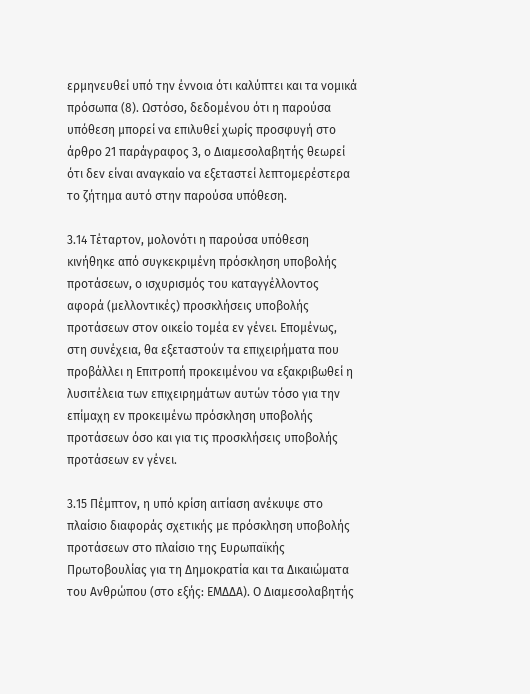ερμηνευθεί υπό την έννοια ότι καλύπτει και τα νομικά πρόσωπα (8). Ωστόσο, δεδομένου ότι η παρούσα υπόθεση μπορεί να επιλυθεί χωρίς προσφυγή στο άρθρο 21 παράγραφος 3, ο Διαμεσολαβητής θεωρεί ότι δεν είναι αναγκαίο να εξεταστεί λεπτομερέστερα το ζήτημα αυτό στην παρούσα υπόθεση.

3.14 Τέταρτον, μολονότι η παρούσα υπόθεση κινήθηκε από συγκεκριμένη πρόσκληση υποβολής προτάσεων, ο ισχυρισμός του καταγγέλλοντος αφορά (μελλοντικές) προσκλήσεις υποβολής προτάσεων στον οικείο τομέα εν γένει. Επομένως, στη συνέχεια, θα εξεταστούν τα επιχειρήματα που προβάλλει η Επιτροπή προκειμένου να εξακριβωθεί η λυσιτέλεια των επιχειρημάτων αυτών τόσο για την επίμαχη εν προκειμένω πρόσκληση υποβολής προτάσεων όσο και για τις προσκλήσεις υποβολής προτάσεων εν γένει.

3.15 Πέμπτον, η υπό κρίση αιτίαση ανέκυψε στο πλαίσιο διαφοράς σχετικής με πρόσκληση υποβολής προτάσεων στο πλαίσιο της Ευρωπαϊκής Πρωτοβουλίας για τη Δημοκρατία και τα Δικαιώματα του Ανθρώπου (στο εξής: ΕΜΔΔΑ). Ο Διαμεσολαβητής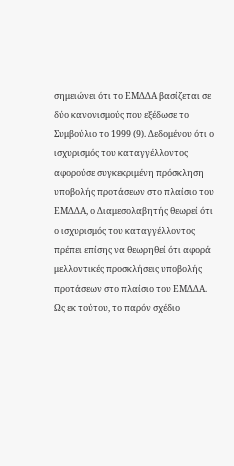σημειώνει ότι το ΕΜΔΔΑ βασίζεται σε δύο κανονισμούς που εξέδωσε το Συμβούλιο το 1999 (9). Δεδομένου ότι ο ισχυρισμός του καταγγέλλοντος αφορούσε συγκεκριμένη πρόσκληση υποβολής προτάσεων στο πλαίσιο του ΕΜΔΔΑ, ο Διαμεσολαβητής θεωρεί ότι ο ισχυρισμός του καταγγέλλοντος πρέπει επίσης να θεωρηθεί ότι αφορά μελλοντικές προσκλήσεις υποβολής προτάσεων στο πλαίσιο του ΕΜΔΔΑ. Ως εκ τούτου, το παρόν σχέδιο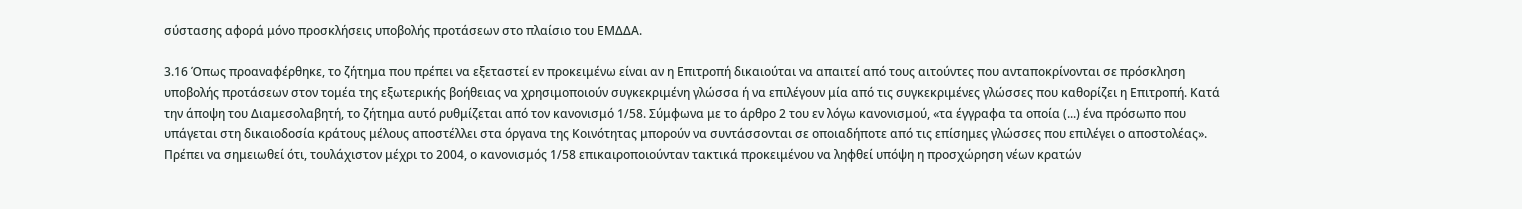σύστασης αφορά μόνο προσκλήσεις υποβολής προτάσεων στο πλαίσιο του ΕΜΔΔΑ.

3.16 Όπως προαναφέρθηκε, το ζήτημα που πρέπει να εξεταστεί εν προκειμένω είναι αν η Επιτροπή δικαιούται να απαιτεί από τους αιτούντες που ανταποκρίνονται σε πρόσκληση υποβολής προτάσεων στον τομέα της εξωτερικής βοήθειας να χρησιμοποιούν συγκεκριμένη γλώσσα ή να επιλέγουν μία από τις συγκεκριμένες γλώσσες που καθορίζει η Επιτροπή. Κατά την άποψη του Διαμεσολαβητή, το ζήτημα αυτό ρυθμίζεται από τον κανονισμό 1/58. Σύμφωνα με το άρθρο 2 του εν λόγω κανονισμού, «τα έγγραφα τα οποία (...) ένα πρόσωπο που υπάγεται στη δικαιοδοσία κράτους μέλους αποστέλλει στα όργανα της Κοινότητας μπορούν να συντάσσονται σε οποιαδήποτε από τις επίσημες γλώσσες που επιλέγει ο αποστολέας». Πρέπει να σημειωθεί ότι, τουλάχιστον μέχρι το 2004, ο κανονισμός 1/58 επικαιροποιούνταν τακτικά προκειμένου να ληφθεί υπόψη η προσχώρηση νέων κρατών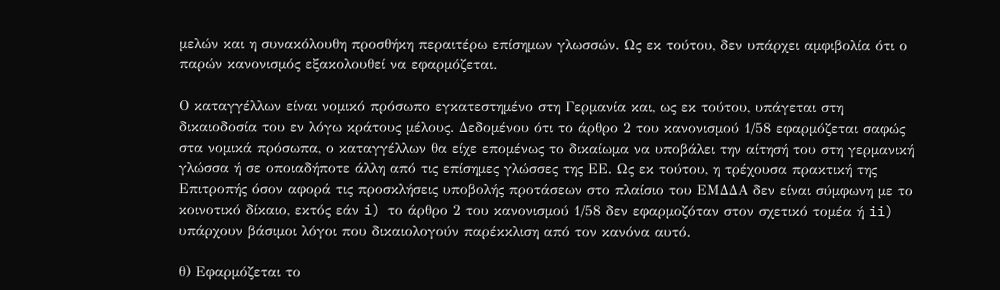μελών και η συνακόλουθη προσθήκη περαιτέρω επίσημων γλωσσών. Ως εκ τούτου, δεν υπάρχει αμφιβολία ότι ο παρών κανονισμός εξακολουθεί να εφαρμόζεται.

Ο καταγγέλλων είναι νομικό πρόσωπο εγκατεστημένο στη Γερμανία και, ως εκ τούτου, υπάγεται στη δικαιοδοσία του εν λόγω κράτους μέλους. Δεδομένου ότι το άρθρο 2 του κανονισμού 1/58 εφαρμόζεται σαφώς στα νομικά πρόσωπα, ο καταγγέλλων θα είχε επομένως το δικαίωμα να υποβάλει την αίτησή του στη γερμανική γλώσσα ή σε οποιαδήποτε άλλη από τις επίσημες γλώσσες της ΕΕ. Ως εκ τούτου, η τρέχουσα πρακτική της Επιτροπής όσον αφορά τις προσκλήσεις υποβολής προτάσεων στο πλαίσιο του ΕΜΔΔΑ δεν είναι σύμφωνη με το κοινοτικό δίκαιο, εκτός εάν i) το άρθρο 2 του κανονισμού 1/58 δεν εφαρμοζόταν στον σχετικό τομέα ή ii) υπάρχουν βάσιμοι λόγοι που δικαιολογούν παρέκκλιση από τον κανόνα αυτό.

θ) Εφαρμόζεται το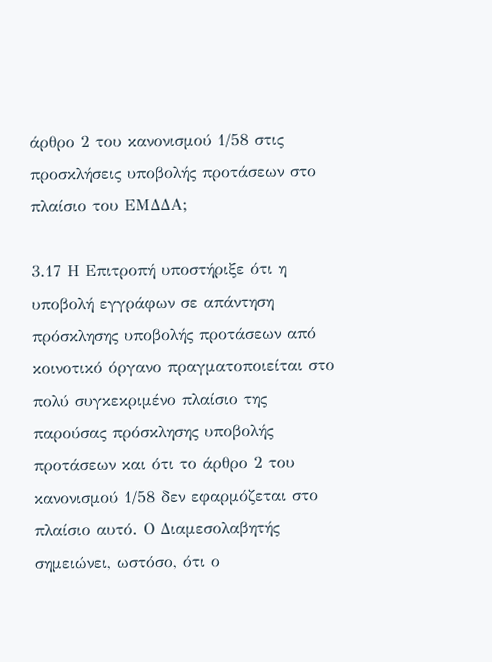άρθρο 2 του κανονισμού 1/58 στις προσκλήσεις υποβολής προτάσεων στο πλαίσιο του ΕΜΔΔΑ;

3.17 Η Επιτροπή υποστήριξε ότι η υποβολή εγγράφων σε απάντηση πρόσκλησης υποβολής προτάσεων από κοινοτικό όργανο πραγματοποιείται στο πολύ συγκεκριμένο πλαίσιο της παρούσας πρόσκλησης υποβολής προτάσεων και ότι το άρθρο 2 του κανονισμού 1/58 δεν εφαρμόζεται στο πλαίσιο αυτό. Ο Διαμεσολαβητής σημειώνει, ωστόσο, ότι ο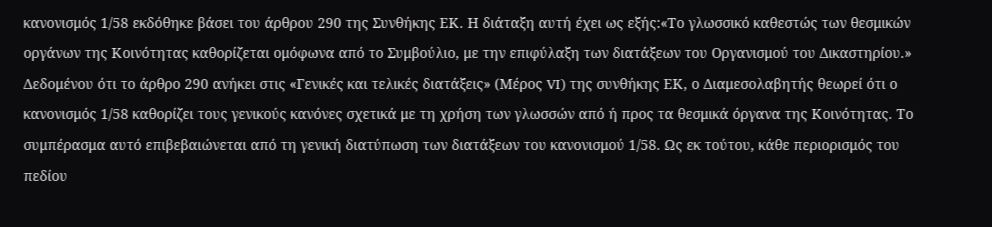κανονισμός 1/58 εκδόθηκε βάσει του άρθρου 290 της Συνθήκης ΕΚ. Η διάταξη αυτή έχει ως εξής:«Το γλωσσικό καθεστώς των θεσμικών οργάνων της Κοινότητας καθορίζεται ομόφωνα από το Συμβούλιο, με την επιφύλαξη των διατάξεων του Οργανισμού του Δικαστηρίου.» Δεδομένου ότι το άρθρο 290 ανήκει στις «Γενικές και τελικές διατάξεις» (Μέρος VI) της συνθήκης ΕΚ, ο Διαμεσολαβητής θεωρεί ότι ο κανονισμός 1/58 καθορίζει τους γενικούς κανόνες σχετικά με τη χρήση των γλωσσών από ή προς τα θεσμικά όργανα της Κοινότητας. Το συμπέρασμα αυτό επιβεβαιώνεται από τη γενική διατύπωση των διατάξεων του κανονισμού 1/58. Ως εκ τούτου, κάθε περιορισμός του πεδίου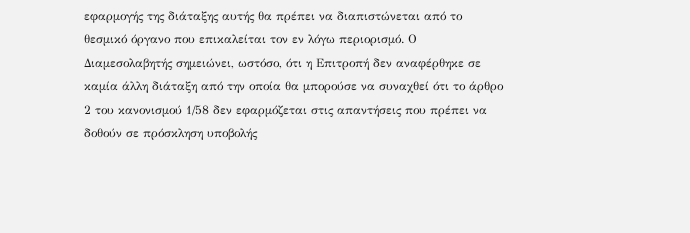εφαρμογής της διάταξης αυτής θα πρέπει να διαπιστώνεται από το θεσμικό όργανο που επικαλείται τον εν λόγω περιορισμό. Ο Διαμεσολαβητής σημειώνει, ωστόσο, ότι η Επιτροπή δεν αναφέρθηκε σε καμία άλλη διάταξη από την οποία θα μπορούσε να συναχθεί ότι το άρθρο 2 του κανονισμού 1/58 δεν εφαρμόζεται στις απαντήσεις που πρέπει να δοθούν σε πρόσκληση υποβολής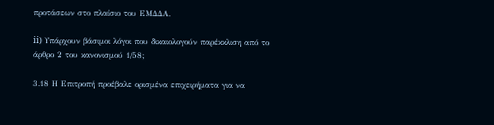προτάσεων στο πλαίσιο του ΕΜΔΔΑ.

ii) Υπάρχουν βάσιμοι λόγοι που δικαιολογούν παρέκκλιση από το άρθρο 2 του κανονισμού 1/58;

3.18 Η Επιτροπή προέβαλε ορισμένα επιχειρήματα για να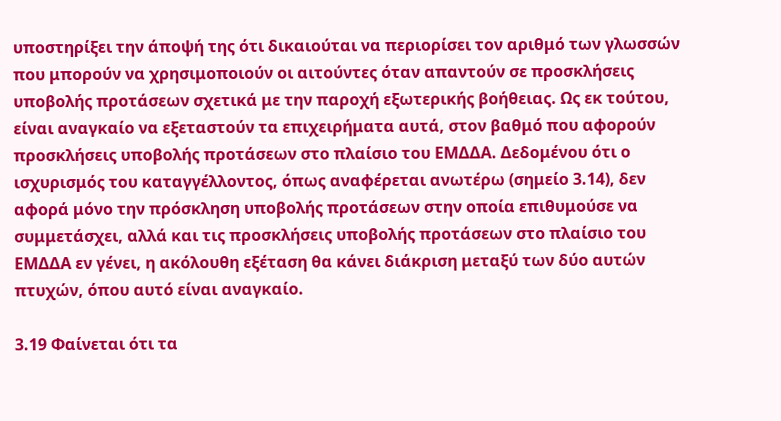υποστηρίξει την άποψή της ότι δικαιούται να περιορίσει τον αριθμό των γλωσσών που μπορούν να χρησιμοποιούν οι αιτούντες όταν απαντούν σε προσκλήσεις υποβολής προτάσεων σχετικά με την παροχή εξωτερικής βοήθειας. Ως εκ τούτου, είναι αναγκαίο να εξεταστούν τα επιχειρήματα αυτά, στον βαθμό που αφορούν προσκλήσεις υποβολής προτάσεων στο πλαίσιο του ΕΜΔΔΑ. Δεδομένου ότι ο ισχυρισμός του καταγγέλλοντος, όπως αναφέρεται ανωτέρω (σημείο 3.14), δεν αφορά μόνο την πρόσκληση υποβολής προτάσεων στην οποία επιθυμούσε να συμμετάσχει, αλλά και τις προσκλήσεις υποβολής προτάσεων στο πλαίσιο του ΕΜΔΔΑ εν γένει, η ακόλουθη εξέταση θα κάνει διάκριση μεταξύ των δύο αυτών πτυχών, όπου αυτό είναι αναγκαίο.

3.19 Φαίνεται ότι τα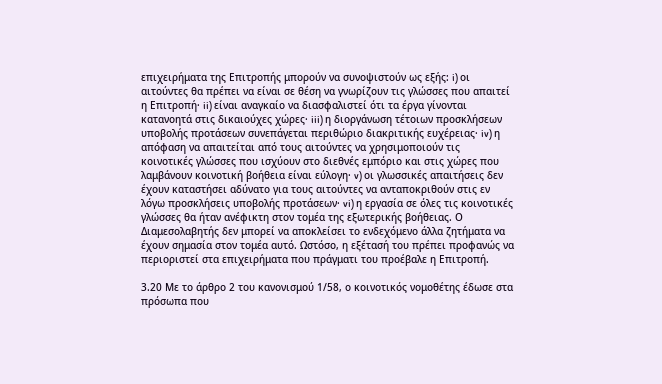επιχειρήματα της Επιτροπής μπορούν να συνοψιστούν ως εξής: i) οι αιτούντες θα πρέπει να είναι σε θέση να γνωρίζουν τις γλώσσες που απαιτεί η Επιτροπή· ii) είναι αναγκαίο να διασφαλιστεί ότι τα έργα γίνονται κατανοητά στις δικαιούχες χώρες· iii) η διοργάνωση τέτοιων προσκλήσεων υποβολής προτάσεων συνεπάγεται περιθώριο διακριτικής ευχέρειας· iv) η απόφαση να απαιτείται από τους αιτούντες να χρησιμοποιούν τις κοινοτικές γλώσσες που ισχύουν στο διεθνές εμπόριο και στις χώρες που λαμβάνουν κοινοτική βοήθεια είναι εύλογη· v) οι γλωσσικές απαιτήσεις δεν έχουν καταστήσει αδύνατο για τους αιτούντες να ανταποκριθούν στις εν λόγω προσκλήσεις υποβολής προτάσεων· vi) η εργασία σε όλες τις κοινοτικές γλώσσες θα ήταν ανέφικτη στον τομέα της εξωτερικής βοήθειας. Ο Διαμεσολαβητής δεν μπορεί να αποκλείσει το ενδεχόμενο άλλα ζητήματα να έχουν σημασία στον τομέα αυτό. Ωστόσο, η εξέτασή του πρέπει προφανώς να περιοριστεί στα επιχειρήματα που πράγματι του προέβαλε η Επιτροπή.

3.20 Με το άρθρο 2 του κανονισμού 1/58, ο κοινοτικός νομοθέτης έδωσε στα πρόσωπα που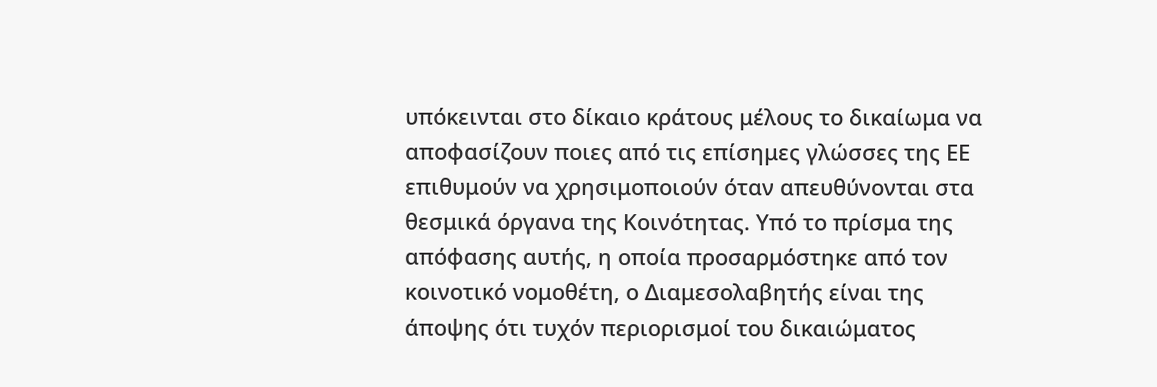υπόκεινται στο δίκαιο κράτους μέλους το δικαίωμα να αποφασίζουν ποιες από τις επίσημες γλώσσες της ΕΕ επιθυμούν να χρησιμοποιούν όταν απευθύνονται στα θεσμικά όργανα της Κοινότητας. Υπό το πρίσμα της απόφασης αυτής, η οποία προσαρμόστηκε από τον κοινοτικό νομοθέτη, ο Διαμεσολαβητής είναι της άποψης ότι τυχόν περιορισμοί του δικαιώματος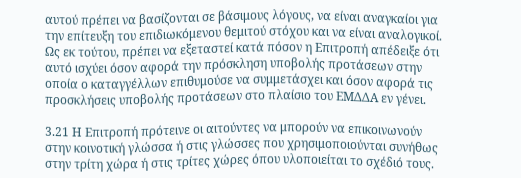αυτού πρέπει να βασίζονται σε βάσιμους λόγους, να είναι αναγκαίοι για την επίτευξη του επιδιωκόμενου θεμιτού στόχου και να είναι αναλογικοί. Ως εκ τούτου, πρέπει να εξεταστεί κατά πόσον η Επιτροπή απέδειξε ότι αυτό ισχύει όσον αφορά την πρόσκληση υποβολής προτάσεων στην οποία ο καταγγέλλων επιθυμούσε να συμμετάσχει και όσον αφορά τις προσκλήσεις υποβολής προτάσεων στο πλαίσιο του ΕΜΔΔΑ εν γένει.

3.21 Η Επιτροπή πρότεινε οι αιτούντες να μπορούν να επικοινωνούν στην κοινοτική γλώσσα ή στις γλώσσες που χρησιμοποιούνται συνήθως στην τρίτη χώρα ή στις τρίτες χώρες όπου υλοποιείται το σχέδιό τους.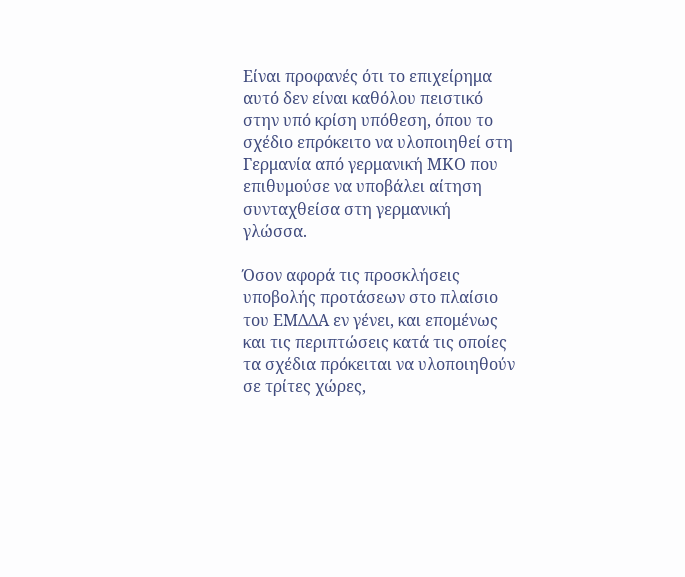Είναι προφανές ότι το επιχείρημα αυτό δεν είναι καθόλου πειστικό στην υπό κρίση υπόθεση, όπου το σχέδιο επρόκειτο να υλοποιηθεί στη Γερμανία από γερμανική ΜΚΟ που επιθυμούσε να υποβάλει αίτηση συνταχθείσα στη γερμανική γλώσσα.

Όσον αφορά τις προσκλήσεις υποβολής προτάσεων στο πλαίσιο του ΕΜΔΔΑ εν γένει, και επομένως και τις περιπτώσεις κατά τις οποίες τα σχέδια πρόκειται να υλοποιηθούν σε τρίτες χώρες,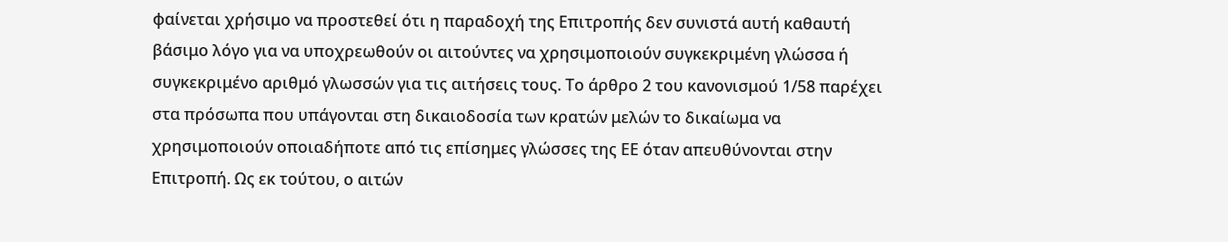φαίνεται χρήσιμο να προστεθεί ότι η παραδοχή της Επιτροπής δεν συνιστά αυτή καθαυτή βάσιμο λόγο για να υποχρεωθούν οι αιτούντες να χρησιμοποιούν συγκεκριμένη γλώσσα ή συγκεκριμένο αριθμό γλωσσών για τις αιτήσεις τους. Το άρθρο 2 του κανονισμού 1/58 παρέχει στα πρόσωπα που υπάγονται στη δικαιοδοσία των κρατών μελών το δικαίωμα να χρησιμοποιούν οποιαδήποτε από τις επίσημες γλώσσες της ΕΕ όταν απευθύνονται στην Επιτροπή. Ως εκ τούτου, ο αιτών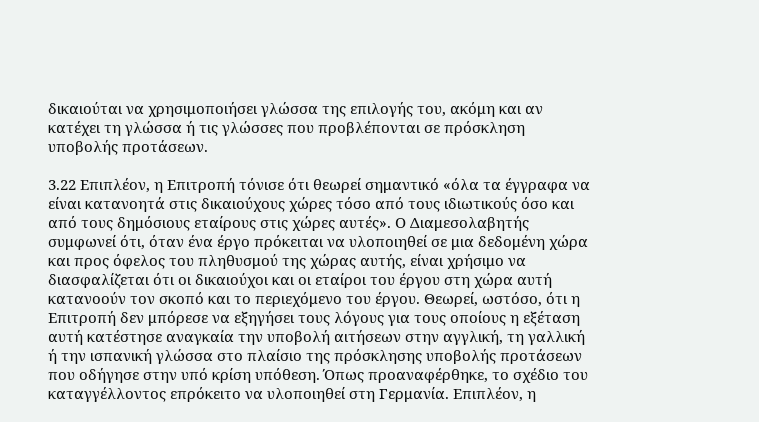δικαιούται να χρησιμοποιήσει γλώσσα της επιλογής του, ακόμη και αν κατέχει τη γλώσσα ή τις γλώσσες που προβλέπονται σε πρόσκληση υποβολής προτάσεων.

3.22 Επιπλέον, η Επιτροπή τόνισε ότι θεωρεί σημαντικό «όλα τα έγγραφα να είναι κατανοητά στις δικαιούχους χώρες τόσο από τους ιδιωτικούς όσο και από τους δημόσιους εταίρους στις χώρες αυτές». Ο Διαμεσολαβητής συμφωνεί ότι, όταν ένα έργο πρόκειται να υλοποιηθεί σε μια δεδομένη χώρα και προς όφελος του πληθυσμού της χώρας αυτής, είναι χρήσιμο να διασφαλίζεται ότι οι δικαιούχοι και οι εταίροι του έργου στη χώρα αυτή κατανοούν τον σκοπό και το περιεχόμενο του έργου. Θεωρεί, ωστόσο, ότι η Επιτροπή δεν μπόρεσε να εξηγήσει τους λόγους για τους οποίους η εξέταση αυτή κατέστησε αναγκαία την υποβολή αιτήσεων στην αγγλική, τη γαλλική ή την ισπανική γλώσσα στο πλαίσιο της πρόσκλησης υποβολής προτάσεων που οδήγησε στην υπό κρίση υπόθεση. Όπως προαναφέρθηκε, το σχέδιο του καταγγέλλοντος επρόκειτο να υλοποιηθεί στη Γερμανία. Επιπλέον, η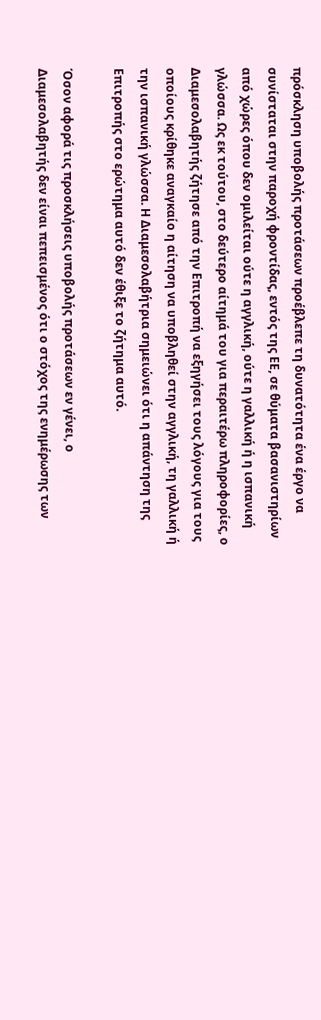πρόσκληση υποβολής προτάσεων προέβλεπε τη δυνατότητα ένα έργο να συνίσταται στην παροχή φροντίδας, εντός της ΕΕ, σε θύματα βασανιστηρίων από χώρες όπου δεν ομιλείται ούτε η αγγλική, ούτε η γαλλική ή η ισπανική γλώσσα. Ως εκ τούτου, στο δεύτερο αίτημά του για περαιτέρω πληροφορίες, ο Διαμεσολαβητής ζήτησε από την Επιτροπή να εξηγήσει τους λόγους για τους οποίους κρίθηκε αναγκαίο η αίτηση να υποβληθεί στην αγγλική, τη γαλλική ή την ισπανική γλώσσα. Η Διαμεσολαβήτρια σημειώνει ότι η απάντηση της Επιτροπής στο ερώτημα αυτό δεν έθιξε το ζήτημα αυτό.

Όσον αφορά τις προσκλήσεις υποβολής προτάσεων εν γένει, ο Διαμεσολαβητής δεν είναι πεπεισμένος ότι ο στόχος της ενημέρωσης των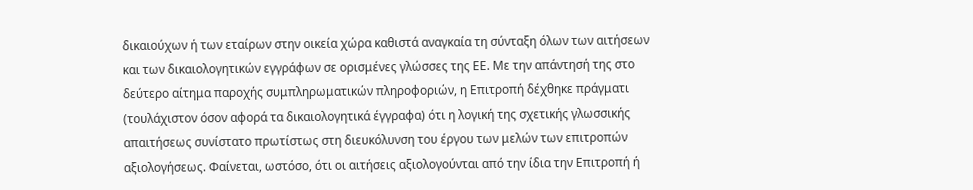δικαιούχων ή των εταίρων στην οικεία χώρα καθιστά αναγκαία τη σύνταξη όλων των αιτήσεων και των δικαιολογητικών εγγράφων σε ορισμένες γλώσσες της ΕΕ. Με την απάντησή της στο δεύτερο αίτημα παροχής συμπληρωματικών πληροφοριών, η Επιτροπή δέχθηκε πράγματι (τουλάχιστον όσον αφορά τα δικαιολογητικά έγγραφα) ότι η λογική της σχετικής γλωσσικής απαιτήσεως συνίστατο πρωτίστως στη διευκόλυνση του έργου των μελών των επιτροπών αξιολογήσεως. Φαίνεται, ωστόσο, ότι οι αιτήσεις αξιολογούνται από την ίδια την Επιτροπή ή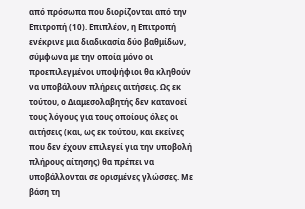από πρόσωπα που διορίζονται από την Επιτροπή (10). Επιπλέον, η Επιτροπή ενέκρινε μια διαδικασία δύο βαθμίδων, σύμφωνα με την οποία μόνο οι προεπιλεγμένοι υποψήφιοι θα κληθούν να υποβάλουν πλήρεις αιτήσεις. Ως εκ τούτου, ο Διαμεσολαβητής δεν κατανοεί τους λόγους για τους οποίους όλες οι αιτήσεις (και, ως εκ τούτου, και εκείνες που δεν έχουν επιλεγεί για την υποβολή πλήρους αίτησης) θα πρέπει να υποβάλλονται σε ορισμένες γλώσσες. Με βάση τη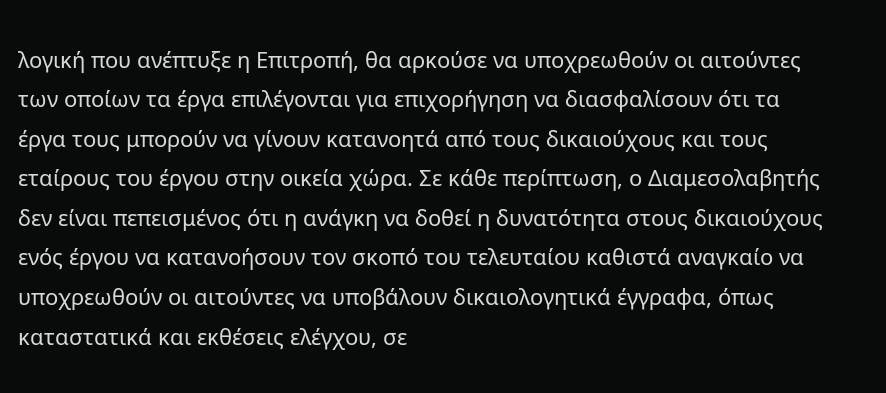λογική που ανέπτυξε η Επιτροπή, θα αρκούσε να υποχρεωθούν οι αιτούντες των οποίων τα έργα επιλέγονται για επιχορήγηση να διασφαλίσουν ότι τα έργα τους μπορούν να γίνουν κατανοητά από τους δικαιούχους και τους εταίρους του έργου στην οικεία χώρα. Σε κάθε περίπτωση, ο Διαμεσολαβητής δεν είναι πεπεισμένος ότι η ανάγκη να δοθεί η δυνατότητα στους δικαιούχους ενός έργου να κατανοήσουν τον σκοπό του τελευταίου καθιστά αναγκαίο να υποχρεωθούν οι αιτούντες να υποβάλουν δικαιολογητικά έγγραφα, όπως καταστατικά και εκθέσεις ελέγχου, σε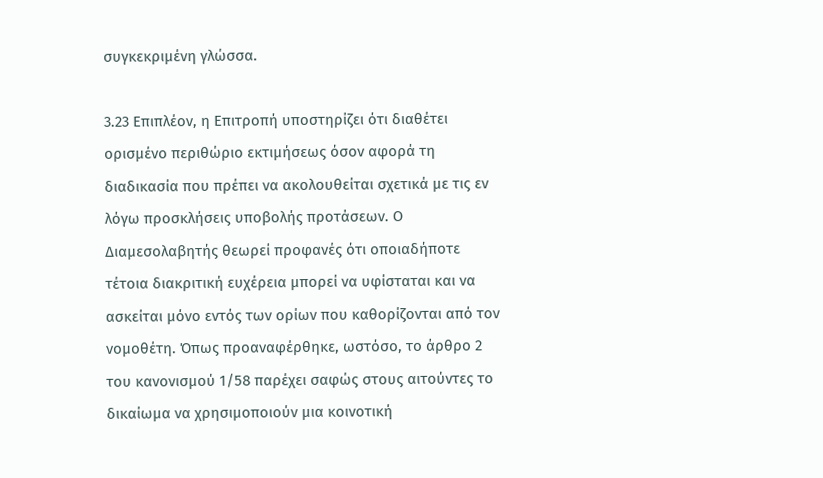συγκεκριμένη γλώσσα.

3.23 Επιπλέον, η Επιτροπή υποστηρίζει ότι διαθέτει ορισμένο περιθώριο εκτιμήσεως όσον αφορά τη διαδικασία που πρέπει να ακολουθείται σχετικά με τις εν λόγω προσκλήσεις υποβολής προτάσεων. Ο Διαμεσολαβητής θεωρεί προφανές ότι οποιαδήποτε τέτοια διακριτική ευχέρεια μπορεί να υφίσταται και να ασκείται μόνο εντός των ορίων που καθορίζονται από τον νομοθέτη. Όπως προαναφέρθηκε, ωστόσο, το άρθρο 2 του κανονισμού 1/58 παρέχει σαφώς στους αιτούντες το δικαίωμα να χρησιμοποιούν μια κοινοτική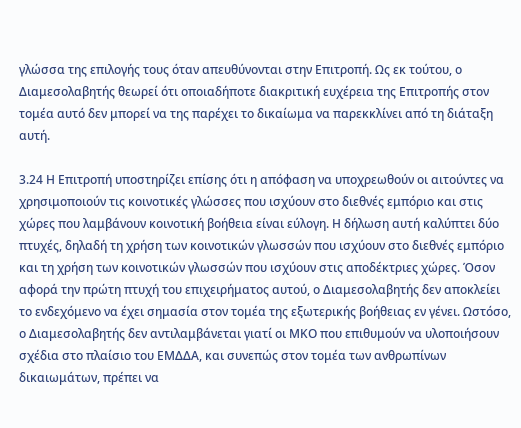γλώσσα της επιλογής τους όταν απευθύνονται στην Επιτροπή. Ως εκ τούτου, ο Διαμεσολαβητής θεωρεί ότι οποιαδήποτε διακριτική ευχέρεια της Επιτροπής στον τομέα αυτό δεν μπορεί να της παρέχει το δικαίωμα να παρεκκλίνει από τη διάταξη αυτή.

3.24 Η Επιτροπή υποστηρίζει επίσης ότι η απόφαση να υποχρεωθούν οι αιτούντες να χρησιμοποιούν τις κοινοτικές γλώσσες που ισχύουν στο διεθνές εμπόριο και στις χώρες που λαμβάνουν κοινοτική βοήθεια είναι εύλογη. Η δήλωση αυτή καλύπτει δύο πτυχές, δηλαδή τη χρήση των κοινοτικών γλωσσών που ισχύουν στο διεθνές εμπόριο και τη χρήση των κοινοτικών γλωσσών που ισχύουν στις αποδέκτριες χώρες. Όσον αφορά την πρώτη πτυχή του επιχειρήματος αυτού, ο Διαμεσολαβητής δεν αποκλείει το ενδεχόμενο να έχει σημασία στον τομέα της εξωτερικής βοήθειας εν γένει. Ωστόσο, ο Διαμεσολαβητής δεν αντιλαμβάνεται γιατί οι ΜΚΟ που επιθυμούν να υλοποιήσουν σχέδια στο πλαίσιο του ΕΜΔΔΑ, και συνεπώς στον τομέα των ανθρωπίνων δικαιωμάτων, πρέπει να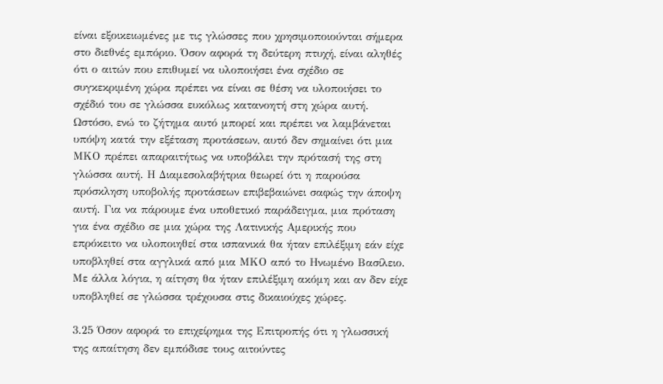είναι εξοικειωμένες με τις γλώσσες που χρησιμοποιούνται σήμερα στο διεθνές εμπόριο. Όσον αφορά τη δεύτερη πτυχή, είναι αληθές ότι ο αιτών που επιθυμεί να υλοποιήσει ένα σχέδιο σε συγκεκριμένη χώρα πρέπει να είναι σε θέση να υλοποιήσει το σχέδιό του σε γλώσσα ευκόλως κατανοητή στη χώρα αυτή. Ωστόσο, ενώ το ζήτημα αυτό μπορεί και πρέπει να λαμβάνεται υπόψη κατά την εξέταση προτάσεων, αυτό δεν σημαίνει ότι μια ΜΚΟ πρέπει απαραιτήτως να υποβάλει την πρότασή της στη γλώσσα αυτή. Η Διαμεσολαβήτρια θεωρεί ότι η παρούσα πρόσκληση υποβολής προτάσεων επιβεβαιώνει σαφώς την άποψη αυτή. Για να πάρουμε ένα υποθετικό παράδειγμα, μια πρόταση για ένα σχέδιο σε μια χώρα της Λατινικής Αμερικής που επρόκειτο να υλοποιηθεί στα ισπανικά θα ήταν επιλέξιμη εάν είχε υποβληθεί στα αγγλικά από μια ΜΚΟ από το Ηνωμένο Βασίλειο. Με άλλα λόγια, η αίτηση θα ήταν επιλέξιμη ακόμη και αν δεν είχε υποβληθεί σε γλώσσα τρέχουσα στις δικαιούχες χώρες.

3.25 Όσον αφορά το επιχείρημα της Επιτροπής ότι η γλωσσική της απαίτηση δεν εμπόδισε τους αιτούντες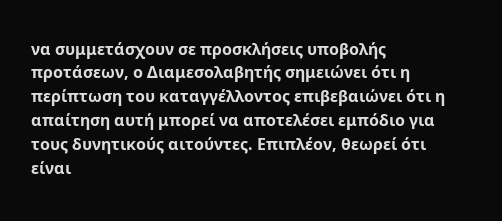να συμμετάσχουν σε προσκλήσεις υποβολής προτάσεων, ο Διαμεσολαβητής σημειώνει ότι η περίπτωση του καταγγέλλοντος επιβεβαιώνει ότι η απαίτηση αυτή μπορεί να αποτελέσει εμπόδιο για τους δυνητικούς αιτούντες. Επιπλέον, θεωρεί ότι είναι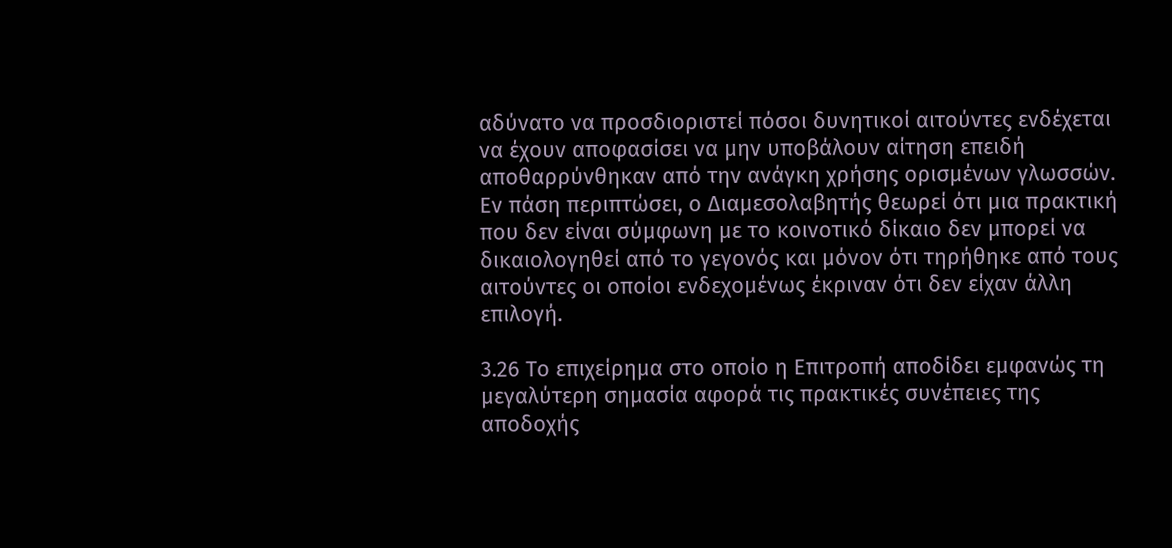αδύνατο να προσδιοριστεί πόσοι δυνητικοί αιτούντες ενδέχεται να έχουν αποφασίσει να μην υποβάλουν αίτηση επειδή αποθαρρύνθηκαν από την ανάγκη χρήσης ορισμένων γλωσσών. Εν πάση περιπτώσει, ο Διαμεσολαβητής θεωρεί ότι μια πρακτική που δεν είναι σύμφωνη με το κοινοτικό δίκαιο δεν μπορεί να δικαιολογηθεί από το γεγονός και μόνον ότι τηρήθηκε από τους αιτούντες οι οποίοι ενδεχομένως έκριναν ότι δεν είχαν άλλη επιλογή.

3.26 Το επιχείρημα στο οποίο η Επιτροπή αποδίδει εμφανώς τη μεγαλύτερη σημασία αφορά τις πρακτικές συνέπειες της αποδοχής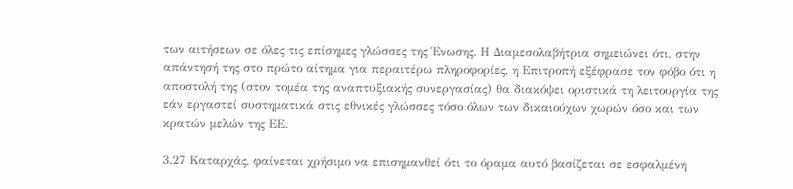των αιτήσεων σε όλες τις επίσημες γλώσσες της Ένωσης. Η Διαμεσολαβήτρια σημειώνει ότι, στην απάντησή της στο πρώτο αίτημα για περαιτέρω πληροφορίες, η Επιτροπή εξέφρασε τον φόβο ότι η αποστολή της (στον τομέα της αναπτυξιακής συνεργασίας) θα διακόψει οριστικά τη λειτουργία της εάν εργαστεί συστηματικά στις εθνικές γλώσσες τόσο όλων των δικαιούχων χωρών όσο και των κρατών μελών της ΕΕ.

3.27 Καταρχάς, φαίνεται χρήσιμο να επισημανθεί ότι το όραμα αυτό βασίζεται σε εσφαλμένη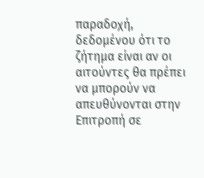παραδοχή, δεδομένου ότι το ζήτημα είναι αν οι αιτούντες θα πρέπει να μπορούν να απευθύνονται στην Επιτροπή σε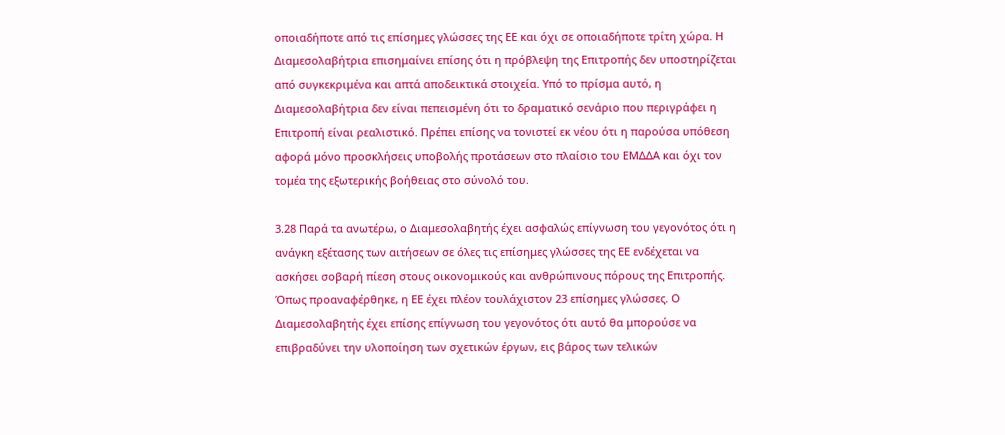οποιαδήποτε από τις επίσημες γλώσσες της ΕΕ και όχι σε οποιαδήποτε τρίτη χώρα. Η Διαμεσολαβήτρια επισημαίνει επίσης ότι η πρόβλεψη της Επιτροπής δεν υποστηρίζεται από συγκεκριμένα και απτά αποδεικτικά στοιχεία. Υπό το πρίσμα αυτό, η Διαμεσολαβήτρια δεν είναι πεπεισμένη ότι το δραματικό σενάριο που περιγράφει η Επιτροπή είναι ρεαλιστικό. Πρέπει επίσης να τονιστεί εκ νέου ότι η παρούσα υπόθεση αφορά μόνο προσκλήσεις υποβολής προτάσεων στο πλαίσιο του ΕΜΔΔΑ και όχι τον τομέα της εξωτερικής βοήθειας στο σύνολό του.

3.28 Παρά τα ανωτέρω, ο Διαμεσολαβητής έχει ασφαλώς επίγνωση του γεγονότος ότι η ανάγκη εξέτασης των αιτήσεων σε όλες τις επίσημες γλώσσες της ΕΕ ενδέχεται να ασκήσει σοβαρή πίεση στους οικονομικούς και ανθρώπινους πόρους της Επιτροπής. Όπως προαναφέρθηκε, η ΕΕ έχει πλέον τουλάχιστον 23 επίσημες γλώσσες. Ο Διαμεσολαβητής έχει επίσης επίγνωση του γεγονότος ότι αυτό θα μπορούσε να επιβραδύνει την υλοποίηση των σχετικών έργων, εις βάρος των τελικών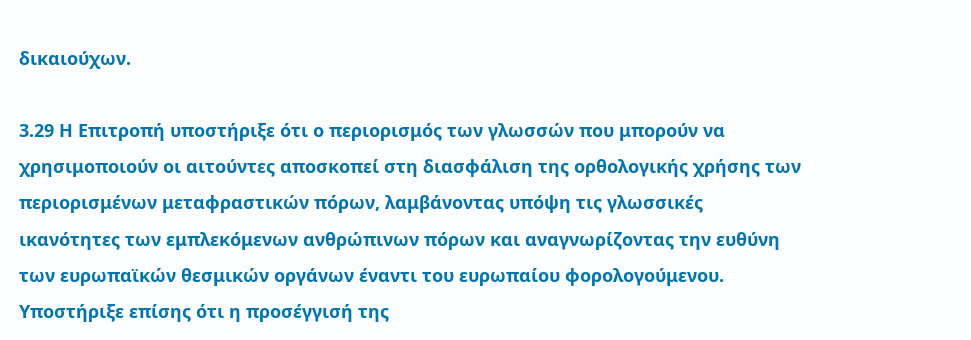δικαιούχων.

3.29 Η Επιτροπή υποστήριξε ότι ο περιορισμός των γλωσσών που μπορούν να χρησιμοποιούν οι αιτούντες αποσκοπεί στη διασφάλιση της ορθολογικής χρήσης των περιορισμένων μεταφραστικών πόρων, λαμβάνοντας υπόψη τις γλωσσικές ικανότητες των εμπλεκόμενων ανθρώπινων πόρων και αναγνωρίζοντας την ευθύνη των ευρωπαϊκών θεσμικών οργάνων έναντι του ευρωπαίου φορολογούμενου. Υποστήριξε επίσης ότι η προσέγγισή της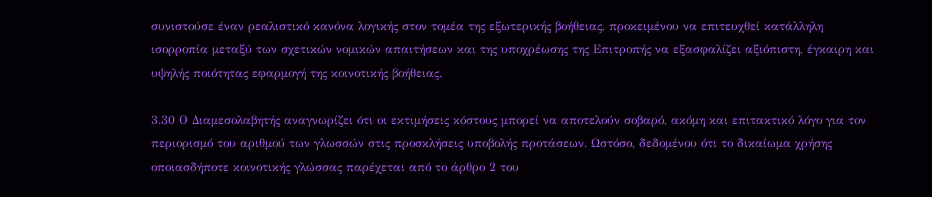συνιστούσε έναν ρεαλιστικό κανόνα λογικής στον τομέα της εξωτερικής βοήθειας, προκειμένου να επιτευχθεί κατάλληλη ισορροπία μεταξύ των σχετικών νομικών απαιτήσεων και της υποχρέωσης της Επιτροπής να εξασφαλίζει αξιόπιστη, έγκαιρη και υψηλής ποιότητας εφαρμογή της κοινοτικής βοήθειας.

3.30 Ο Διαμεσολαβητής αναγνωρίζει ότι οι εκτιμήσεις κόστους μπορεί να αποτελούν σοβαρό, ακόμη και επιτακτικό λόγο για τον περιορισμό του αριθμού των γλωσσών στις προσκλήσεις υποβολής προτάσεων. Ωστόσο, δεδομένου ότι το δικαίωμα χρήσης οποιασδήποτε κοινοτικής γλώσσας παρέχεται από το άρθρο 2 του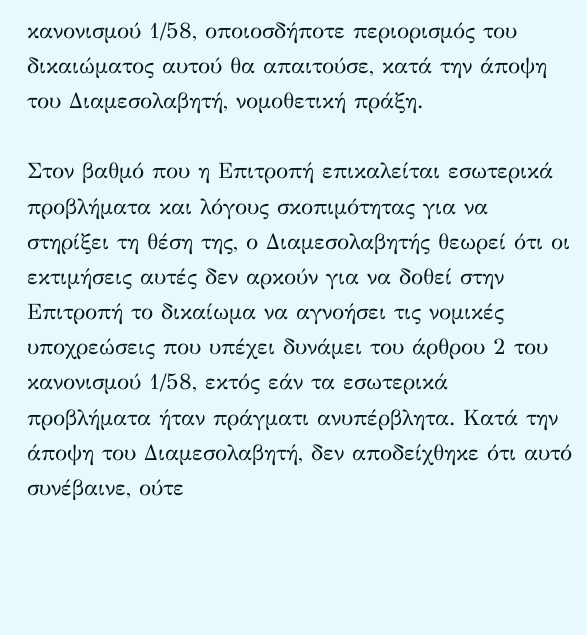κανονισμού 1/58, οποιοσδήποτε περιορισμός του δικαιώματος αυτού θα απαιτούσε, κατά την άποψη του Διαμεσολαβητή, νομοθετική πράξη.

Στον βαθμό που η Επιτροπή επικαλείται εσωτερικά προβλήματα και λόγους σκοπιμότητας για να στηρίξει τη θέση της, ο Διαμεσολαβητής θεωρεί ότι οι εκτιμήσεις αυτές δεν αρκούν για να δοθεί στην Επιτροπή το δικαίωμα να αγνοήσει τις νομικές υποχρεώσεις που υπέχει δυνάμει του άρθρου 2 του κανονισμού 1/58, εκτός εάν τα εσωτερικά προβλήματα ήταν πράγματι ανυπέρβλητα. Κατά την άποψη του Διαμεσολαβητή, δεν αποδείχθηκε ότι αυτό συνέβαινε, ούτε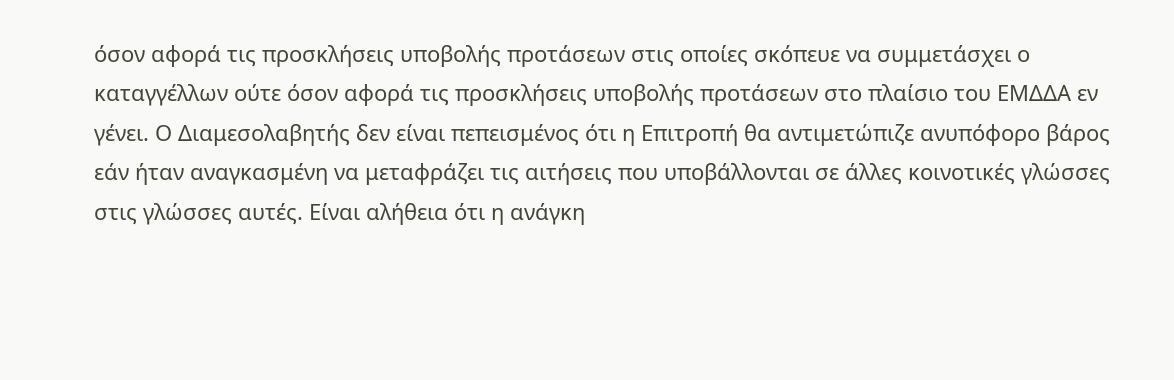όσον αφορά τις προσκλήσεις υποβολής προτάσεων στις οποίες σκόπευε να συμμετάσχει ο καταγγέλλων ούτε όσον αφορά τις προσκλήσεις υποβολής προτάσεων στο πλαίσιο του ΕΜΔΔΑ εν γένει. Ο Διαμεσολαβητής δεν είναι πεπεισμένος ότι η Επιτροπή θα αντιμετώπιζε ανυπόφορο βάρος εάν ήταν αναγκασμένη να μεταφράζει τις αιτήσεις που υποβάλλονται σε άλλες κοινοτικές γλώσσες στις γλώσσες αυτές. Είναι αλήθεια ότι η ανάγκη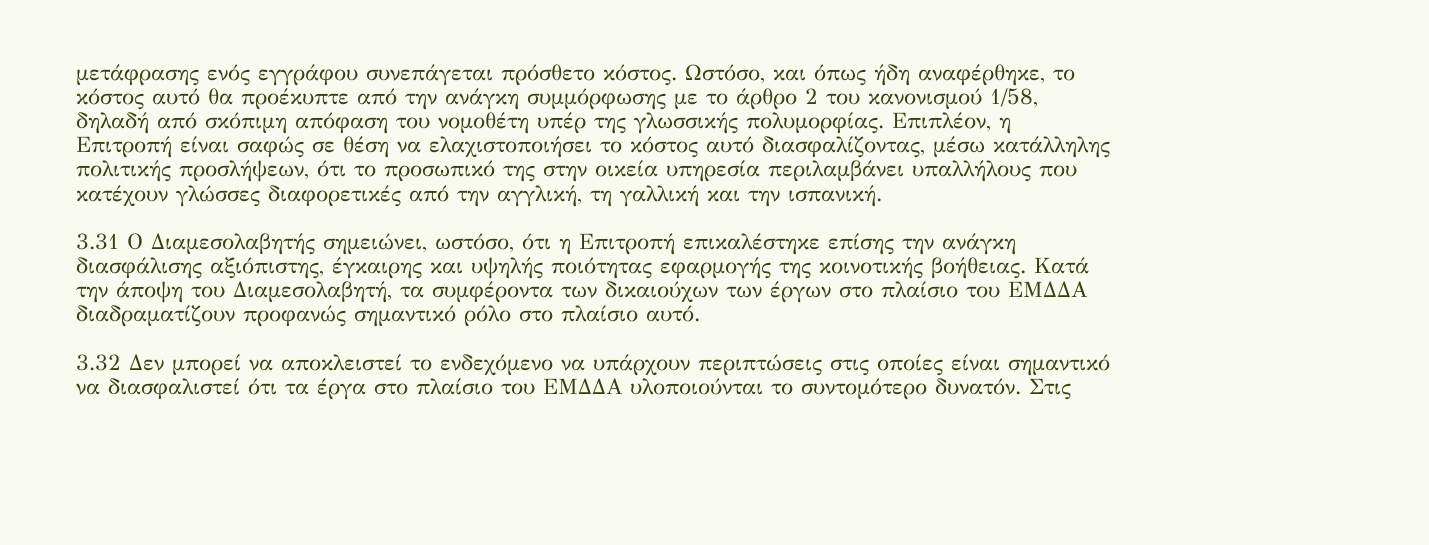μετάφρασης ενός εγγράφου συνεπάγεται πρόσθετο κόστος. Ωστόσο, και όπως ήδη αναφέρθηκε, το κόστος αυτό θα προέκυπτε από την ανάγκη συμμόρφωσης με το άρθρο 2 του κανονισμού 1/58, δηλαδή από σκόπιμη απόφαση του νομοθέτη υπέρ της γλωσσικής πολυμορφίας. Επιπλέον, η Επιτροπή είναι σαφώς σε θέση να ελαχιστοποιήσει το κόστος αυτό διασφαλίζοντας, μέσω κατάλληλης πολιτικής προσλήψεων, ότι το προσωπικό της στην οικεία υπηρεσία περιλαμβάνει υπαλλήλους που κατέχουν γλώσσες διαφορετικές από την αγγλική, τη γαλλική και την ισπανική.

3.31 Ο Διαμεσολαβητής σημειώνει, ωστόσο, ότι η Επιτροπή επικαλέστηκε επίσης την ανάγκη διασφάλισης αξιόπιστης, έγκαιρης και υψηλής ποιότητας εφαρμογής της κοινοτικής βοήθειας. Κατά την άποψη του Διαμεσολαβητή, τα συμφέροντα των δικαιούχων των έργων στο πλαίσιο του ΕΜΔΔΑ διαδραματίζουν προφανώς σημαντικό ρόλο στο πλαίσιο αυτό.

3.32 Δεν μπορεί να αποκλειστεί το ενδεχόμενο να υπάρχουν περιπτώσεις στις οποίες είναι σημαντικό να διασφαλιστεί ότι τα έργα στο πλαίσιο του ΕΜΔΔΑ υλοποιούνται το συντομότερο δυνατόν. Στις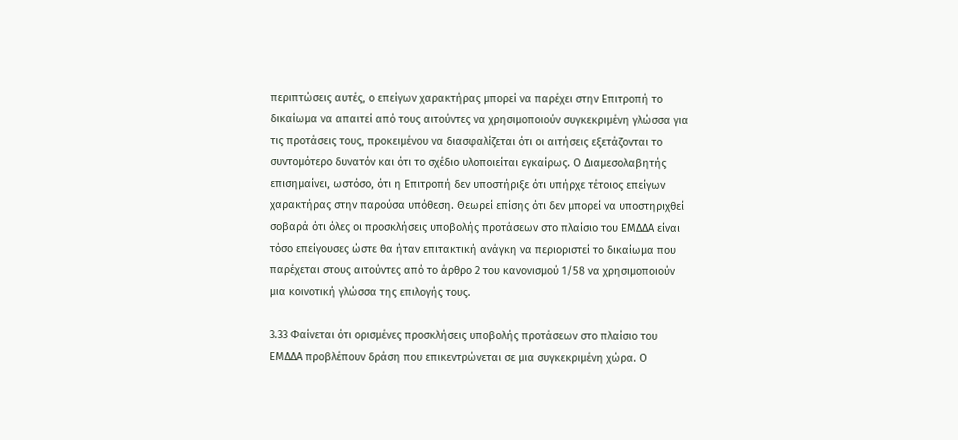περιπτώσεις αυτές, ο επείγων χαρακτήρας μπορεί να παρέχει στην Επιτροπή το δικαίωμα να απαιτεί από τους αιτούντες να χρησιμοποιούν συγκεκριμένη γλώσσα για τις προτάσεις τους, προκειμένου να διασφαλίζεται ότι οι αιτήσεις εξετάζονται το συντομότερο δυνατόν και ότι το σχέδιο υλοποιείται εγκαίρως. Ο Διαμεσολαβητής επισημαίνει, ωστόσο, ότι η Επιτροπή δεν υποστήριξε ότι υπήρχε τέτοιος επείγων χαρακτήρας στην παρούσα υπόθεση. Θεωρεί επίσης ότι δεν μπορεί να υποστηριχθεί σοβαρά ότι όλες οι προσκλήσεις υποβολής προτάσεων στο πλαίσιο του ΕΜΔΔΑ είναι τόσο επείγουσες ώστε θα ήταν επιτακτική ανάγκη να περιοριστεί το δικαίωμα που παρέχεται στους αιτούντες από το άρθρο 2 του κανονισμού 1/58 να χρησιμοποιούν μια κοινοτική γλώσσα της επιλογής τους.

3.33 Φαίνεται ότι ορισμένες προσκλήσεις υποβολής προτάσεων στο πλαίσιο του ΕΜΔΔΑ προβλέπουν δράση που επικεντρώνεται σε μια συγκεκριμένη χώρα. Ο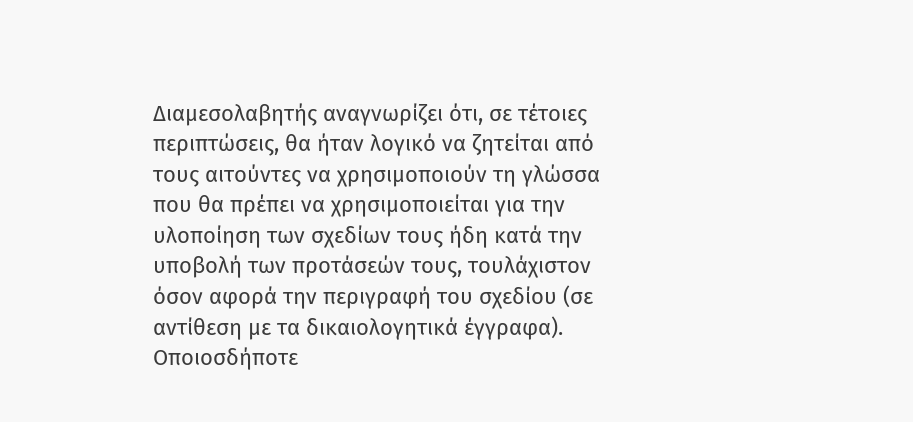Διαμεσολαβητής αναγνωρίζει ότι, σε τέτοιες περιπτώσεις, θα ήταν λογικό να ζητείται από τους αιτούντες να χρησιμοποιούν τη γλώσσα που θα πρέπει να χρησιμοποιείται για την υλοποίηση των σχεδίων τους ήδη κατά την υποβολή των προτάσεών τους, τουλάχιστον όσον αφορά την περιγραφή του σχεδίου (σε αντίθεση με τα δικαιολογητικά έγγραφα). Οποιοσδήποτε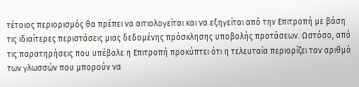τέτοιος περιορισμός θα πρέπει να αιτιολογείται και να εξηγείται από την Επιτροπή με βάση τις ιδιαίτερες περιστάσεις μιας δεδομένης πρόσκλησης υποβολής προτάσεων. Ωστόσο, από τις παρατηρήσεις που υπέβαλε η Επιτροπή προκύπτει ότι η τελευταία περιορίζει τον αριθμό των γλωσσών που μπορούν να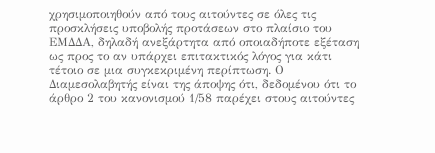χρησιμοποιηθούν από τους αιτούντες σε όλες τις προσκλήσεις υποβολής προτάσεων στο πλαίσιο του ΕΜΔΔΑ, δηλαδή ανεξάρτητα από οποιαδήποτε εξέταση ως προς το αν υπάρχει επιτακτικός λόγος για κάτι τέτοιο σε μια συγκεκριμένη περίπτωση. Ο Διαμεσολαβητής είναι της άποψης ότι, δεδομένου ότι το άρθρο 2 του κανονισμού 1/58 παρέχει στους αιτούντες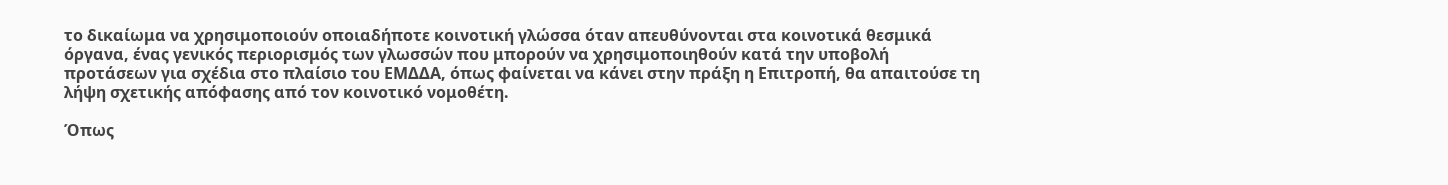το δικαίωμα να χρησιμοποιούν οποιαδήποτε κοινοτική γλώσσα όταν απευθύνονται στα κοινοτικά θεσμικά όργανα, ένας γενικός περιορισμός των γλωσσών που μπορούν να χρησιμοποιηθούν κατά την υποβολή προτάσεων για σχέδια στο πλαίσιο του ΕΜΔΔΑ, όπως φαίνεται να κάνει στην πράξη η Επιτροπή, θα απαιτούσε τη λήψη σχετικής απόφασης από τον κοινοτικό νομοθέτη.

Όπως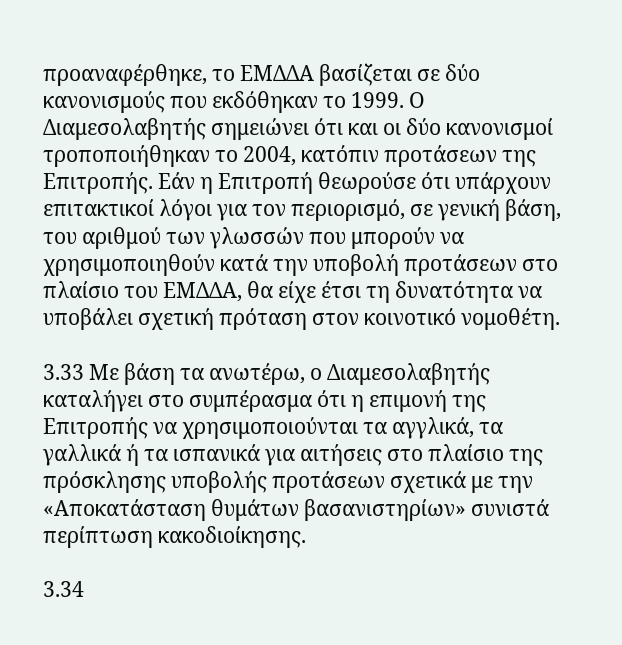προαναφέρθηκε, το ΕΜΔΔΑ βασίζεται σε δύο κανονισμούς που εκδόθηκαν το 1999. Ο Διαμεσολαβητής σημειώνει ότι και οι δύο κανονισμοί τροποποιήθηκαν το 2004, κατόπιν προτάσεων της Επιτροπής. Εάν η Επιτροπή θεωρούσε ότι υπάρχουν επιτακτικοί λόγοι για τον περιορισμό, σε γενική βάση, του αριθμού των γλωσσών που μπορούν να χρησιμοποιηθούν κατά την υποβολή προτάσεων στο πλαίσιο του ΕΜΔΔΑ, θα είχε έτσι τη δυνατότητα να υποβάλει σχετική πρόταση στον κοινοτικό νομοθέτη.

3.33 Με βάση τα ανωτέρω, ο Διαμεσολαβητής καταλήγει στο συμπέρασμα ότι η επιμονή της Επιτροπής να χρησιμοποιούνται τα αγγλικά, τα γαλλικά ή τα ισπανικά για αιτήσεις στο πλαίσιο της πρόσκλησης υποβολής προτάσεων σχετικά με την «Αποκατάσταση θυμάτων βασανιστηρίων» συνιστά περίπτωση κακοδιοίκησης.

3.34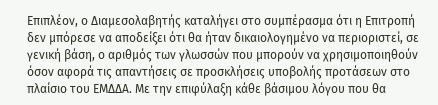Επιπλέον, ο Διαμεσολαβητής καταλήγει στο συμπέρασμα ότι η Επιτροπή δεν μπόρεσε να αποδείξει ότι θα ήταν δικαιολογημένο να περιοριστεί, σε γενική βάση, ο αριθμός των γλωσσών που μπορούν να χρησιμοποιηθούν όσον αφορά τις απαντήσεις σε προσκλήσεις υποβολής προτάσεων στο πλαίσιο του ΕΜΔΔΑ. Με την επιφύλαξη κάθε βάσιμου λόγου που θα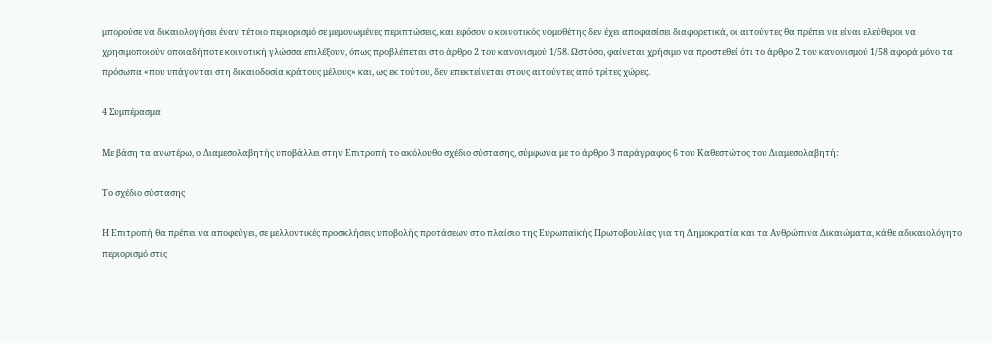μπορούσε να δικαιολογήσει έναν τέτοιο περιορισμό σε μεμονωμένες περιπτώσεις, και εφόσον ο κοινοτικός νομοθέτης δεν έχει αποφασίσει διαφορετικά, οι αιτούντες θα πρέπει να είναι ελεύθεροι να χρησιμοποιούν οποιαδήποτε κοινοτική γλώσσα επιλέξουν, όπως προβλέπεται στο άρθρο 2 του κανονισμού 1/58. Ωστόσο, φαίνεται χρήσιμο να προστεθεί ότι το άρθρο 2 του κανονισμού 1/58 αφορά μόνο τα πρόσωπα «που υπάγονται στη δικαιοδοσία κράτους μέλους» και, ως εκ τούτου, δεν επεκτείνεται στους αιτούντες από τρίτες χώρες.

4 Συμπέρασμα

Με βάση τα ανωτέρω, ο Διαμεσολαβητής υποβάλλει στην Επιτροπή το ακόλουθο σχέδιο σύστασης, σύμφωνα με το άρθρο 3 παράγραφος 6 του Καθεστώτος του Διαμεσολαβητή:

Το σχέδιο σύστασης

Η Επιτροπή θα πρέπει να αποφεύγει, σε μελλοντικές προσκλήσεις υποβολής προτάσεων στο πλαίσιο της Ευρωπαϊκής Πρωτοβουλίας για τη Δημοκρατία και τα Ανθρώπινα Δικαιώματα, κάθε αδικαιολόγητο περιορισμό στις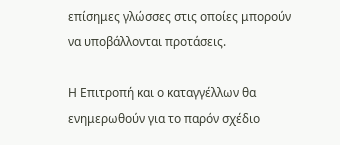επίσημες γλώσσες στις οποίες μπορούν να υποβάλλονται προτάσεις.

Η Επιτροπή και ο καταγγέλλων θα ενημερωθούν για το παρόν σχέδιο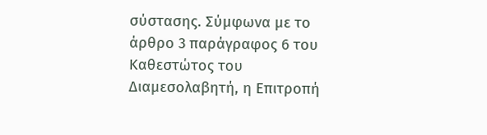σύστασης. Σύμφωνα με το άρθρο 3 παράγραφος 6 του Καθεστώτος του Διαμεσολαβητή, η Επιτροπή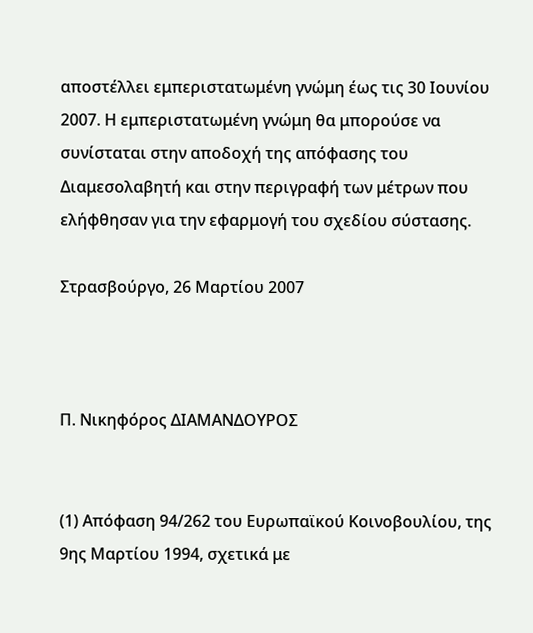αποστέλλει εμπεριστατωμένη γνώμη έως τις 30 Ιουνίου 2007. Η εμπεριστατωμένη γνώμη θα μπορούσε να συνίσταται στην αποδοχή της απόφασης του Διαμεσολαβητή και στην περιγραφή των μέτρων που ελήφθησαν για την εφαρμογή του σχεδίου σύστασης.

Στρασβούργο, 26 Μαρτίου 2007



Π. Νικηφόρος ΔΙΑΜΑΝΔΟΥΡΟΣ


(1) Απόφαση 94/262 του Ευρωπαϊκού Κοινοβουλίου, της 9ης Μαρτίου 1994, σχετικά με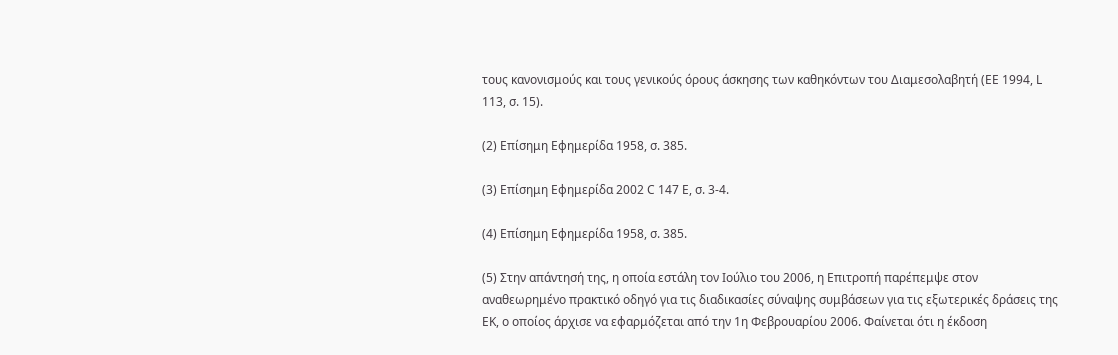τους κανονισμούς και τους γενικούς όρους άσκησης των καθηκόντων του Διαμεσολαβητή (ΕΕ 1994, L 113, σ. 15).

(2) Επίσημη Εφημερίδα 1958, σ. 385.

(3) Επίσημη Εφημερίδα 2002 C 147 E, σ. 3-4.

(4) Επίσημη Εφημερίδα 1958, σ. 385.

(5) Στην απάντησή της, η οποία εστάλη τον Ιούλιο του 2006, η Επιτροπή παρέπεμψε στον αναθεωρημένο πρακτικό οδηγό για τις διαδικασίες σύναψης συμβάσεων για τις εξωτερικές δράσεις της ΕΚ, ο οποίος άρχισε να εφαρμόζεται από την 1η Φεβρουαρίου 2006. Φαίνεται ότι η έκδοση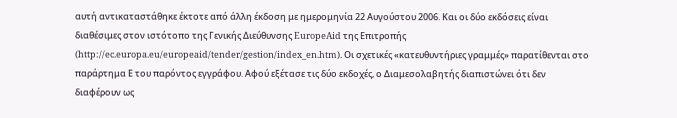αυτή αντικαταστάθηκε έκτοτε από άλλη έκδοση με ημερομηνία 22 Αυγούστου 2006. Και οι δύο εκδόσεις είναι διαθέσιμες στον ιστότοπο της Γενικής Διεύθυνσης EuropeAid της Επιτροπής (http://ec.europa.eu/europeaid/tender/gestion/index_en.htm). Οι σχετικές «κατευθυντήριες γραμμές» παρατίθενται στο παράρτημα Ε του παρόντος εγγράφου. Αφού εξέτασε τις δύο εκδοχές, ο Διαμεσολαβητής διαπιστώνει ότι δεν διαφέρουν ως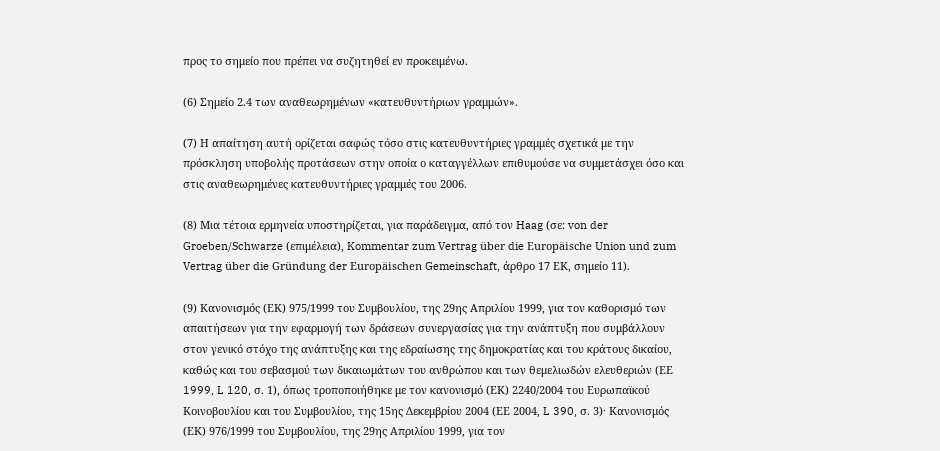προς το σημείο που πρέπει να συζητηθεί εν προκειμένω.

(6) Σημείο 2.4 των αναθεωρημένων «κατευθυντήριων γραμμών».

(7) Η απαίτηση αυτή ορίζεται σαφώς τόσο στις κατευθυντήριες γραμμές σχετικά με την πρόσκληση υποβολής προτάσεων στην οποία ο καταγγέλλων επιθυμούσε να συμμετάσχει όσο και στις αναθεωρημένες κατευθυντήριες γραμμές του 2006.

(8) Μια τέτοια ερμηνεία υποστηρίζεται, για παράδειγμα, από τον Haag (σε: von der Groeben/Schwarze (επιμέλεια), Kommentar zum Vertrag über die Europäische Union und zum Vertrag über die Gründung der Europäischen Gemeinschaft, άρθρο 17 ΕΚ, σημείο 11).

(9) Κανονισμός (ΕΚ) 975/1999 του Συμβουλίου, της 29ης Απριλίου 1999, για τον καθορισμό των απαιτήσεων για την εφαρμογή των δράσεων συνεργασίας για την ανάπτυξη που συμβάλλουν στον γενικό στόχο της ανάπτυξης και της εδραίωσης της δημοκρατίας και του κράτους δικαίου, καθώς και του σεβασμού των δικαιωμάτων του ανθρώπου και των θεμελιωδών ελευθεριών (ΕΕ 1999, L 120, σ. 1), όπως τροποποιήθηκε με τον κανονισμό (ΕΚ) 2240/2004 του Ευρωπαϊκού Κοινοβουλίου και του Συμβουλίου, της 15ης Δεκεμβρίου 2004 (ΕΕ 2004, L 390, σ. 3)· Κανονισμός (ΕΚ) 976/1999 του Συμβουλίου, της 29ης Απριλίου 1999, για τον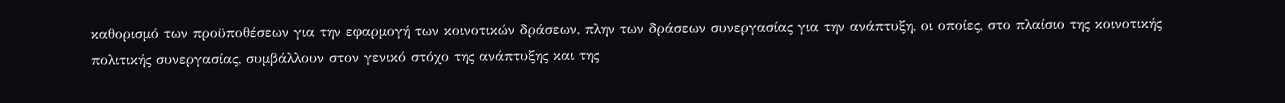καθορισμό των προϋποθέσεων για την εφαρμογή των κοινοτικών δράσεων, πλην των δράσεων συνεργασίας για την ανάπτυξη, οι οποίες, στο πλαίσιο της κοινοτικής πολιτικής συνεργασίας, συμβάλλουν στον γενικό στόχο της ανάπτυξης και της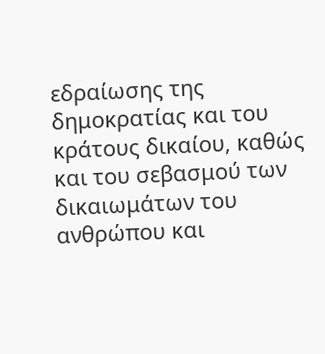εδραίωσης της δημοκρατίας και του κράτους δικαίου, καθώς και του σεβασμού των δικαιωμάτων του ανθρώπου και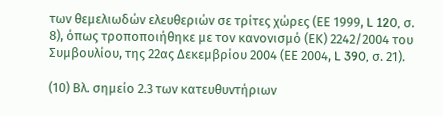των θεμελιωδών ελευθεριών σε τρίτες χώρες (ΕΕ 1999, L 120, σ. 8), όπως τροποποιήθηκε με τον κανονισμό (ΕΚ) 2242/2004 του Συμβουλίου, της 22ας Δεκεμβρίου 2004 (ΕΕ 2004, L 390, σ. 21).

(10) Βλ. σημείο 2.3 των κατευθυντήριων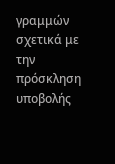γραμμών σχετικά με την πρόσκληση υποβολής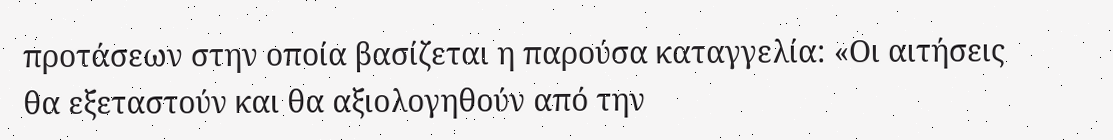προτάσεων στην οποία βασίζεται η παρούσα καταγγελία: «Οι αιτήσεις θα εξεταστούν και θα αξιολογηθούν από την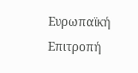Ευρωπαϊκή Επιτροπή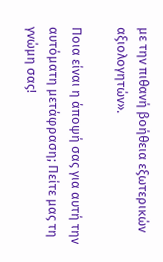με την πιθανή βοήθεια εξωτερικών αξιολογητών».

Ποια είναι η άποψή σας για αυτή την αυτόματη μετάφραση; Πείτε μας τη γνώμη σας!